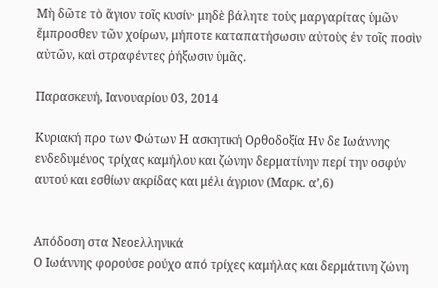Μὴ δῶτε τὸ ἅγιον τοῖς κυσίν· μηδὲ βάλητε τοὺς μαργαρίτας ὑμῶν ἔμπροσθεν τῶν χοίρων, μήποτε καταπατήσωσιν αὐτοὺς ἐν τοῖς ποσὶν αὐτῶν, καὶ στραφέντες ῥήξωσιν ὑμᾶς.

Παρασκευή, Ιανουαρίου 03, 2014

Κυριακή προ των Φώτων Η ασκητική Ορθοδοξία Ην δε Ιωάννης ενδεδυμένος τρίχας καμήλου και ζώνην δερματίνην περί την οσφύν αυτού και εσθίων ακρίδας και μέλι άγριον (Μαρκ. α’,6)


Απόδοση στα Νεοελληνικά
Ο Ιωάννης φορούσε ρούχο από τρίχες καμήλας και δερμάτινη ζώνη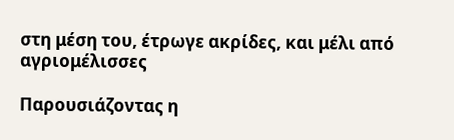στη μέση του, έτρωγε ακρίδες, και μέλι από αγριομέλισσες

Παρουσιάζοντας η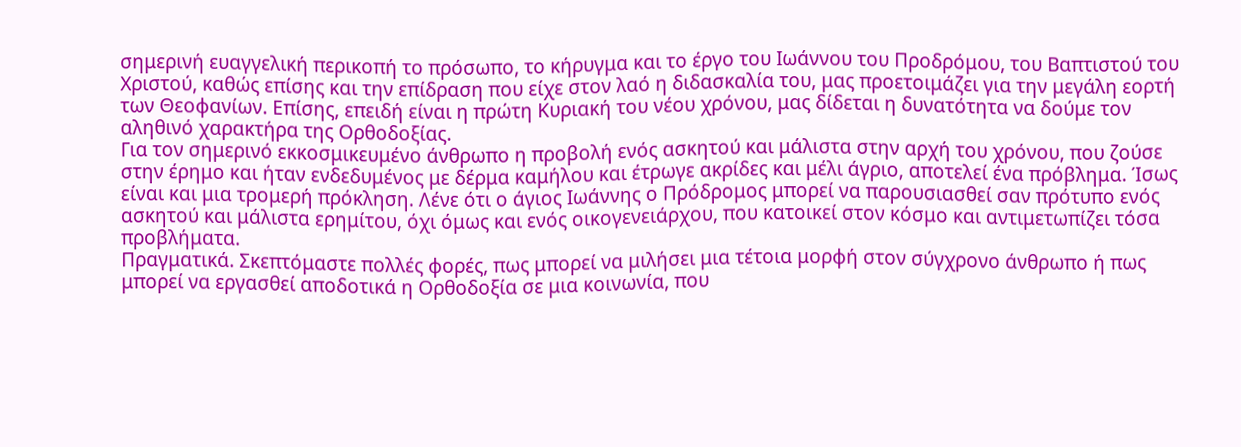σημερινή ευαγγελική περικοπή το πρόσωπο, το κήρυγμα και το έργο του Ιωάννου του Προδρόμου, του Βαπτιστού του Χριστού, καθώς επίσης και την επίδραση που είχε στον λαό η διδασκαλία του, μας προετοιμάζει για την μεγάλη εορτή των Θεοφανίων. Επίσης, επειδή είναι η πρώτη Κυριακή του νέου χρόνου, μας δίδεται η δυνατότητα να δούμε τον αληθινό χαρακτήρα της Ορθοδοξίας.
Για τον σημερινό εκκοσμικευμένο άνθρωπο η προβολή ενός ασκητού και μάλιστα στην αρχή του χρόνου, που ζούσε στην έρημο και ήταν ενδεδυμένος με δέρμα καμήλου και έτρωγε ακρίδες και μέλι άγριο, αποτελεί ένα πρόβλημα. Ίσως είναι και μια τρομερή πρόκληση. Λένε ότι ο άγιος Ιωάννης ο Πρόδρομος μπορεί να παρουσιασθεί σαν πρότυπο ενός ασκητού και μάλιστα ερημίτου, όχι όμως και ενός οικογενειάρχου, που κατοικεί στον κόσμο και αντιμετωπίζει τόσα προβλήματα.
Πραγματικά. Σκεπτόμαστε πολλές φορές, πως μπορεί να μιλήσει μια τέτοια μορφή στον σύγχρονο άνθρωπο ή πως μπορεί να εργασθεί αποδοτικά η Ορθοδοξία σε μια κοινωνία, που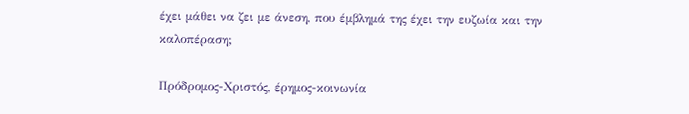έχει μάθει να ζει με άνεση, που έμβλημά της έχει την ευζωία και την καλοπέραση;

Πρόδρομος-Χριστός, έρημος-κοινωνία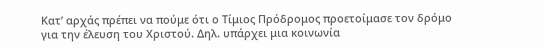Κατ’ αρχάς πρέπει να πούμε ότι ο Τίμιος Πρόδρομος προετοίμασε τον δρόμο για την έλευση του Χριστού. Δηλ. υπάρχει μια κοινωνία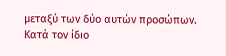μεταξύ των δύο αυτών προσώπων. Κατά τον ίδιο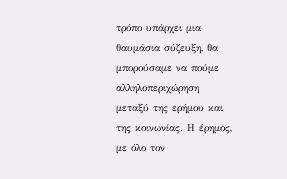τρόπο υπάρχει μια θαυμάσια σύζευξη, θα μπορούσαμε να πούμε αλληλοπεριχώρηση μεταξύ της ερήμου και της κοινωνίας. Η έρημος, με όλο τον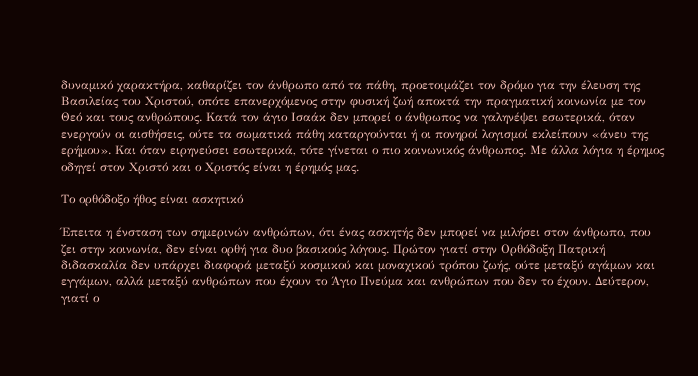δυναμικό χαρακτήρα, καθαρίζει τον άνθρωπο από τα πάθη, προετοιμάζει τον δρόμο για την έλευση της Βασιλείας του Χριστού, οπότε επανερχόμενος στην φυσική ζωή αποκτά την πραγματική κοινωνία με τον Θεό και τους ανθρώπους. Κατά τον άγιο Ισαάκ δεν μπορεί ο άνθρωπος να γαληνέψει εσωτερικά, όταν ενεργούν οι αισθήσεις, ούτε τα σωματικά πάθη καταργούνται ή οι πονηροί λογισμοί εκλείπουν «άνευ της ερήμου». Και όταν ειρηνεύσει εσωτερικά, τότε γίνεται ο πιο κοινωνικός άνθρωπος. Με άλλα λόγια η έρημος οδηγεί στον Χριστό και ο Χριστός είναι η έρημός μας.

Το ορθόδοξο ήθος είναι ασκητικό

Έπειτα η ένσταση των σημερινών ανθρώπων, ότι ένας ασκητής δεν μπορεί να μιλήσει στον άνθρωπο, που ζει στην κοινωνία, δεν είναι ορθή για δυο βασικούς λόγους. Πρώτον γιατί στην Ορθόδοξη Πατρική διδασκαλία δεν υπάρχει διαφορά μεταξύ κοσμικού και μοναχικού τρόπου ζωής, ούτε μεταξύ αγάμων και εγγάμων, αλλά μεταξύ ανθρώπων που έχουν το Άγιο Πνεύμα και ανθρώπων που δεν το έχουν. Δεύτερον, γιατί ο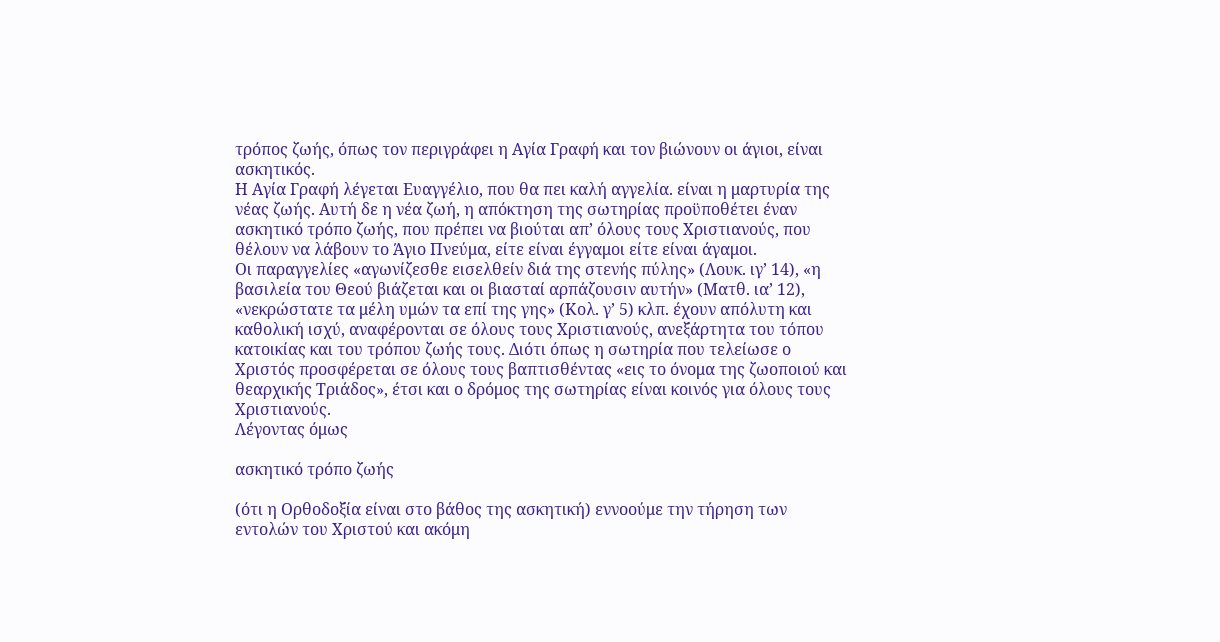τρόπος ζωής, όπως τον περιγράφει η Αγία Γραφή και τον βιώνουν οι άγιοι, είναι ασκητικός.
Η Αγία Γραφή λέγεται Ευαγγέλιο, που θα πει καλή αγγελία. είναι η μαρτυρία της νέας ζωής. Αυτή δε η νέα ζωή, η απόκτηση της σωτηρίας προϋποθέτει έναν ασκητικό τρόπο ζωής, που πρέπει να βιούται απ’ όλους τους Χριστιανούς, που θέλουν να λάβουν το Άγιο Πνεύμα, είτε είναι έγγαμοι είτε είναι άγαμοι.
Οι παραγγελίες «αγωνίζεσθε εισελθείν διά της στενής πύλης» (Λουκ. ιγ’ 14), «η βασιλεία του Θεού βιάζεται και οι βιασταί αρπάζουσιν αυτήν» (Ματθ. ια’ 12), «νεκρώστατε τα μέλη υμών τα επί της γης» (Κολ. γ’ 5) κλπ. έχουν απόλυτη και καθολική ισχύ, αναφέρονται σε όλους τους Χριστιανούς, ανεξάρτητα του τόπου κατοικίας και του τρόπου ζωής τους. Διότι όπως η σωτηρία που τελείωσε ο Χριστός προσφέρεται σε όλους τους βαπτισθέντας «εις το όνομα της ζωοποιού και θεαρχικής Τριάδος», έτσι και ο δρόμος της σωτηρίας είναι κοινός για όλους τους Χριστιανούς.
Λέγοντας όμως

ασκητικό τρόπο ζωής

(ότι η Ορθοδοξία είναι στο βάθος της ασκητική) εννοούμε την τήρηση των εντολών του Χριστού και ακόμη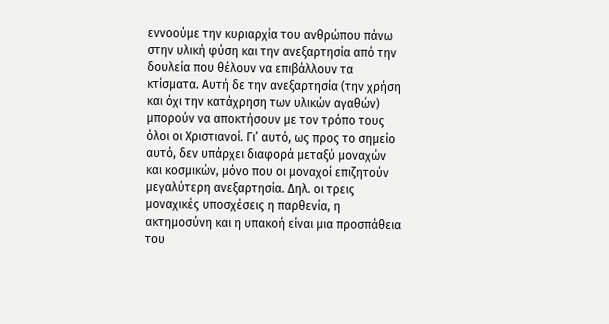εννοούμε την κυριαρχία του ανθρώπου πάνω στην υλική φύση και την ανεξαρτησία από την δουλεία που θέλουν να επιβάλλουν τα κτίσματα. Αυτή δε την ανεξαρτησία (την χρήση και όχι την κατάχρηση των υλικών αγαθών) μπορούν να αποκτήσουν με τον τρόπο τους όλοι οι Χριστιανοί. Γι’ αυτό, ως προς το σημείο αυτό, δεν υπάρχει διαφορά μεταξύ μοναχών και κοσμικών, μόνο που οι μοναχοί επιζητούν μεγαλύτερη ανεξαρτησία. Δηλ. οι τρεις μοναχικές υποσχέσεις η παρθενία, η ακτημοσύνη και η υπακοή είναι μια προσπάθεια του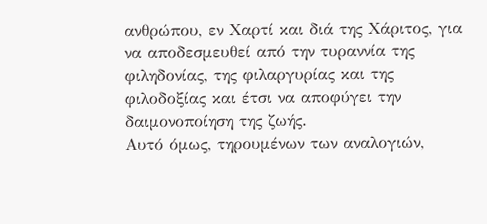ανθρώπου, εν Χαρτί και διά της Χάριτος, για να αποδεσμευθεί από την τυραννία της φιληδονίας, της φιλαργυρίας και της φιλοδοξίας και έτσι να αποφύγει την δαιμονοποίηση της ζωής.
Αυτό όμως, τηρουμένων των αναλογιών,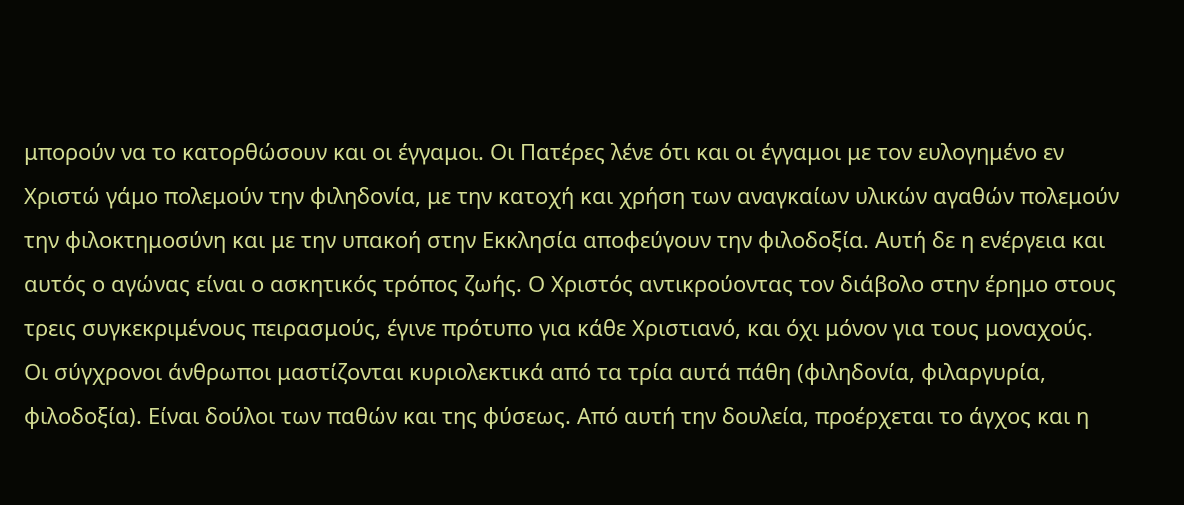μπορούν να το κατορθώσουν και οι έγγαμοι. Οι Πατέρες λένε ότι και οι έγγαμοι με τον ευλογημένο εν Χριστώ γάμο πολεμούν την φιληδονία, με την κατοχή και χρήση των αναγκαίων υλικών αγαθών πολεμούν την φιλοκτημοσύνη και με την υπακοή στην Εκκλησία αποφεύγουν την φιλοδοξία. Αυτή δε η ενέργεια και αυτός ο αγώνας είναι ο ασκητικός τρόπος ζωής. Ο Χριστός αντικρούοντας τον διάβολο στην έρημο στους τρεις συγκεκριμένους πειρασμούς, έγινε πρότυπο για κάθε Χριστιανό, και όχι μόνον για τους μοναχούς.
Οι σύγχρονοι άνθρωποι μαστίζονται κυριολεκτικά από τα τρία αυτά πάθη (φιληδονία, φιλαργυρία, φιλοδοξία). Είναι δούλοι των παθών και της φύσεως. Από αυτή την δουλεία, προέρχεται το άγχος και η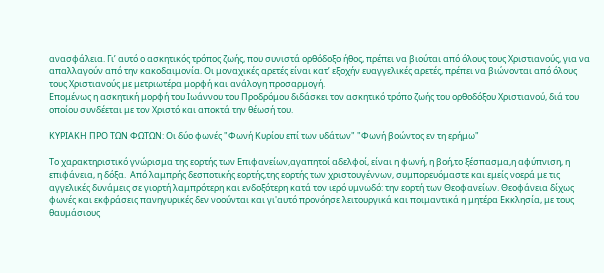ανασφάλεια. Γι’ αυτό ο ασκητικός τρόπος ζωής, που συνιστά ορθόδοξο ήθος, πρέπει να βιούται από όλους τους Χριστιανούς, για να απαλλαγούν από την κακοδαιμονία. Οι μοναχικές αρετές είναι κατ’ εξοχήν ευαγγελικές αρετές, πρέπει να βιώνονται από όλους τους Χριστιανούς με μετριωτέρα μορφή και ανάλογη προσαρμογή.
Επομένως η ασκητική μορφή του Ιωάννου του Προδρόμου διδάσκει τον ασκητικό τρόπο ζωής του ορθοδόξου Χριστιανού, διά του οποίου συνδέεται με τον Χριστό και αποκτά την θέωσή του.

ΚΥΡΙΑΚΗ ΠΡΟ ΤΩΝ ΦΩΤΩΝ: Οι δύο φωνές "Φωνή Κυρίου επί των υδάτων" "Φωνή βοώντος εν τη ερήμω"

Το χαρακτηριστικό γνώρισμα της εορτής των Επιφανείων,αγαπητοί αδελφοί, είναι η φωνή, η βοή,το ξέσπασμα,η αφύπνιση, η επιφάνεια, η δόξα.  Από λαμπρής δεσποτικής εορτής,της εορτής των χριστουγέννων, συμπορευόμαστε και εμείς νοερά με τις αγγελικές δυνάμεις σε γιορτή λαμπρότερη και ενδοξότερη κατά τον ιερό υμνωδό: την εορτή των Θεοφανείων. Θεοφάνεια δίχως φωνές και εκφράσεις πανηγυρικές δεν νοούνται και γι'αυτό προνόησε λειτουργικά και ποιμαντικά η μητέρα Εκκλησία, με τους θαυμάσιους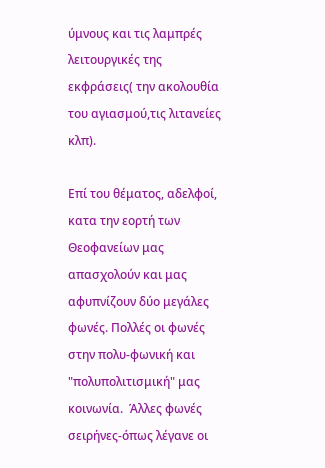ύμνους και τις λαμπρές λειτουργικές της εκφράσεις( την ακολουθία του αγιασμού,τις λιτανείες κλπ).

Επί του θέματος, αδελφοί, κατα την εορτή των Θεοφανείων μας απασχολούν και μας αφυπνίζουν δύο μεγάλες φωνές. Πολλές οι φωνές στην πολυ-φωνική και "πολυπολιτισμική" μας κοινωνία.  Άλλες φωνές σειρήνες-όπως λέγανε οι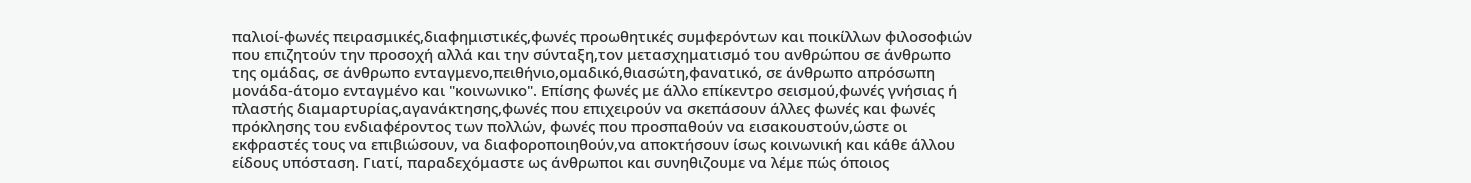παλιοί-φωνές πειρασμικές,διαφημιστικές,φωνές προωθητικές συμφερόντων και ποικίλλων φιλοσοφιών που επιζητούν την προσοχή αλλά και την σύνταξη,τον μετασχηματισμό του ανθρώπου σε άνθρωπο της ομάδας, σε άνθρωπο ενταγμενο,πειθήνιο,ομαδικό,θιασώτη,φανατικό, σε άνθρωπο απρόσωπη μονάδα-άτομο ενταγμένο και "κοινωνικο". Επίσης φωνές με άλλο επίκεντρο σεισμού,φωνές γνήσιας ή πλαστής διαμαρτυρίας,αγανάκτησης,φωνές που επιχειρούν να σκεπάσουν άλλες φωνές και φωνές πρόκλησης του ενδιαφέροντος των πολλών, φωνές που προσπαθούν να εισακουστούν,ώστε οι εκφραστές τους να επιβιώσουν, να διαφοροποιηθούν,να αποκτήσουν ίσως κοινωνική και κάθε άλλου είδους υπόσταση. Γιατί, παραδεχόμαστε ως άνθρωποι και συνηθιζουμε να λέμε πώς όποιος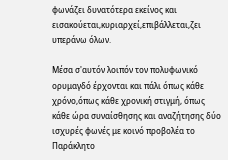φωνάζει δυνατότερα εκείνος και εισακούεται,κυριαρχεί,επιβάλλεται,ζει υπεράνω όλων.

Μέσα σ'αυτόν λοιπόν τον πολυφωνικό ορυμαγδό έρχονται και πάλι όπως κάθε χρόνο,όπως κάθε χρονική στιγμή, όπως κάθε ώρα συναίσθησης και αναζήτησης δύο ισχυρές φωνές με κοινό προβολέα το Παράκλητο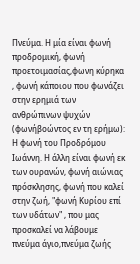Πνεύμα. Η μία είναι φωνή προδρομική, φωνή προετοιμασίας,φωνη κύρηκα , φωνή κάποιου που φωνάζει στην ερημιά των ανθρώπινων ψυχών (φωνήβοώντος εν τη ερήμω): Η φωνή του Προδρόμου Ιωάννη. Η άλλη είναι φωνή εκ των ουρανών, φωνή αιώνιας πρόσκλησης, φωνή που καλεί στην ζωή, "φωνή Κυρίου επί των υδάτων" , που μας προσκαλεί να λάβουμε πνεύμα άγιο,πνεύμα ζωής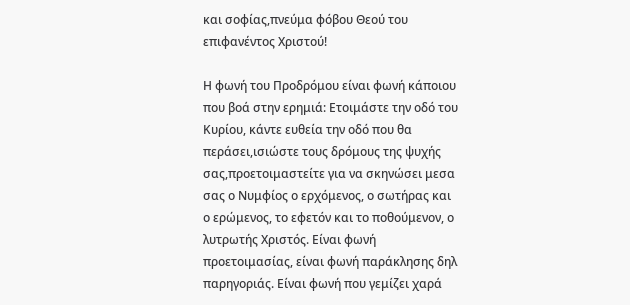και σοφίας,πνεύμα φόβου Θεού του επιφανέντος Χριστού!

Η φωνή του Προδρόμου είναι φωνή κάποιου που βοά στην ερημιά: Ετοιμάστε την οδό του Κυρίου, κάντε ευθεία την οδό που θα περάσει,ισιώστε τους δρόμους της ψυχής σας,προετοιμαστείτε για να σκηνώσει μεσα σας ο Νυμφίος ο ερχόμενος, ο σωτήρας και ο ερώμενος, το εφετόν και το ποθούμενον, ο λυτρωτής Χριστός. Είναι φωνή προετοιμασίας, είναι φωνή παράκλησης δηλ παρηγοριάς. Είναι φωνή που γεμίζει χαρά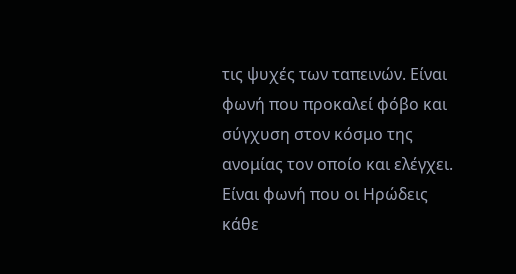τις ψυχές των ταπεινών. Είναι φωνή που προκαλεί φόβο και σύγχυση στον κόσμο της ανομίας τον οποίο και ελέγχει. Είναι φωνή που οι Ηρώδεις κάθε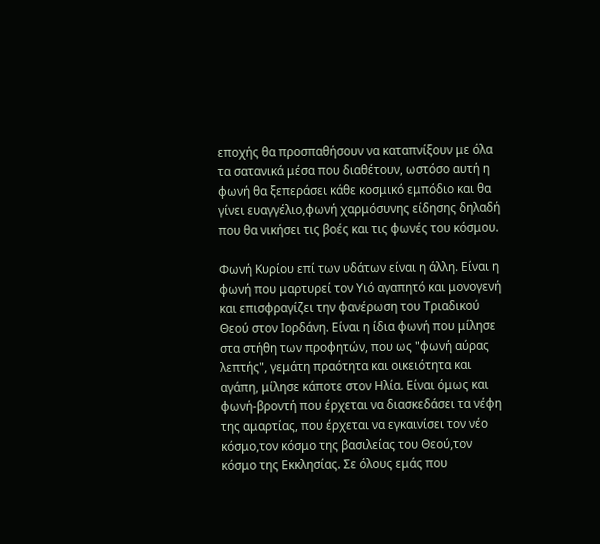εποχής θα προσπαθήσουν να καταπνίξουν με όλα τα σατανικά μέσα που διαθέτουν, ωστόσο αυτή η φωνή θα ξεπεράσει κάθε κοσμικό εμπόδιο και θα γίνει ευαγγέλιο,φωνή χαρμόσυνης είδησης δηλαδή που θα νικήσει τις βοές και τις φωνές του κόσμου.

Φωνή Κυρίου επί των υδάτων είναι η άλλη. Είναι η φωνή που μαρτυρεί τον Υιό αγαπητό και μονογενή και επισφραγίζει την φανέρωση του Τριαδικού Θεού στον Ιορδάνη. Είναι η ίδια φωνή που μίλησε στα στήθη των προφητών, που ως "φωνή αύρας λεπτής", γεμάτη πραότητα και οικειότητα και αγάπη, μίλησε κάποτε στον Ηλία. Είναι όμως και φωνή-βροντή που έρχεται να διασκεδάσει τα νέφη της αμαρτίας, που έρχεται να εγκαινίσει τον νέο κόσμο,τον κόσμο της βασιλείας του Θεού,τον κόσμο της Εκκλησίας. Σε όλους εμάς που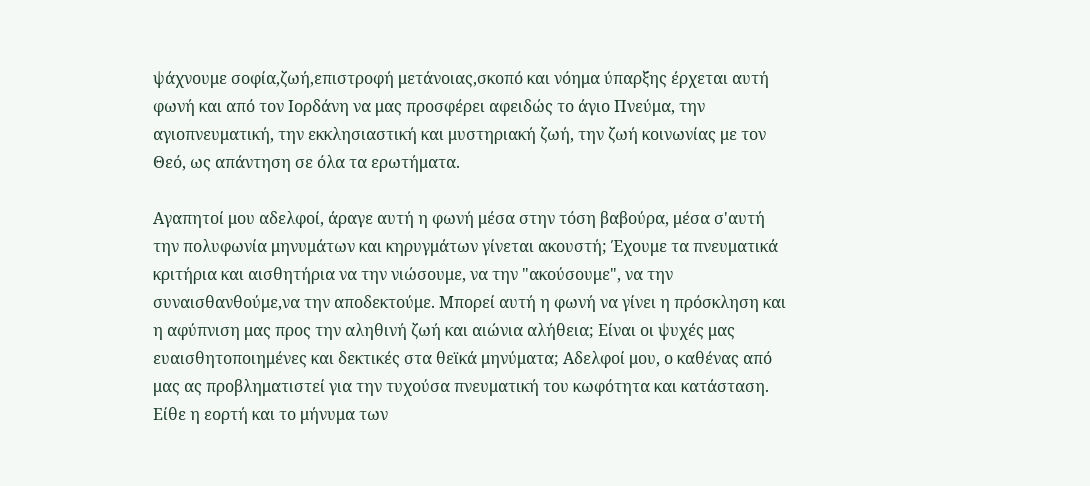ψάχνουμε σοφία,ζωή,επιστροφή μετάνοιας,σκοπό και νόημα ύπαρξης έρχεται αυτή φωνή και από τον Ιορδάνη να μας προσφέρει αφειδώς το άγιο Πνεύμα, την αγιοπνευματική, την εκκλησιαστική και μυστηριακή ζωή, την ζωή κοινωνίας με τον Θεό, ως απάντηση σε όλα τα ερωτήματα.

Αγαπητοί μου αδελφοί, άραγε αυτή η φωνή μέσα στην τόση βαβούρα, μέσα σ'αυτή την πολυφωνία μηνυμάτων και κηρυγμάτων γίνεται ακουστή; Έχουμε τα πνευματικά κριτήρια και αισθητήρια να την νιώσουμε, να την "ακούσουμε", να την συναισθανθούμε,να την αποδεκτούμε. Μπορεί αυτή η φωνή να γίνει η πρόσκληση και η αφύπνιση μας προς την αληθινή ζωή και αιώνια αλήθεια; Είναι οι ψυχές μας ευαισθητοποιημένες και δεκτικές στα θεϊκά μηνύματα; Αδελφοί μου, ο καθένας από μας ας προβληματιστεί για την τυχούσα πνευματική του κωφότητα και κατάσταση. Είθε η εορτή και το μήνυμα των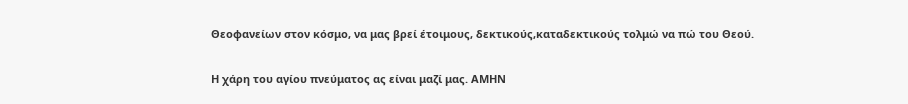Θεοφανείων στον κόσμο, να μας βρεί έτοιμους, δεκτικούς,καταδεκτικούς τολμώ να πώ του Θεού.

Η χάρη του αγίου πνεύματος ας είναι μαζί μας. ΑΜΗΝ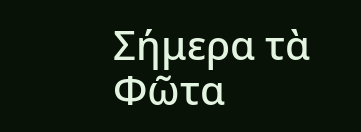Σήμερα τὰ Φῶτα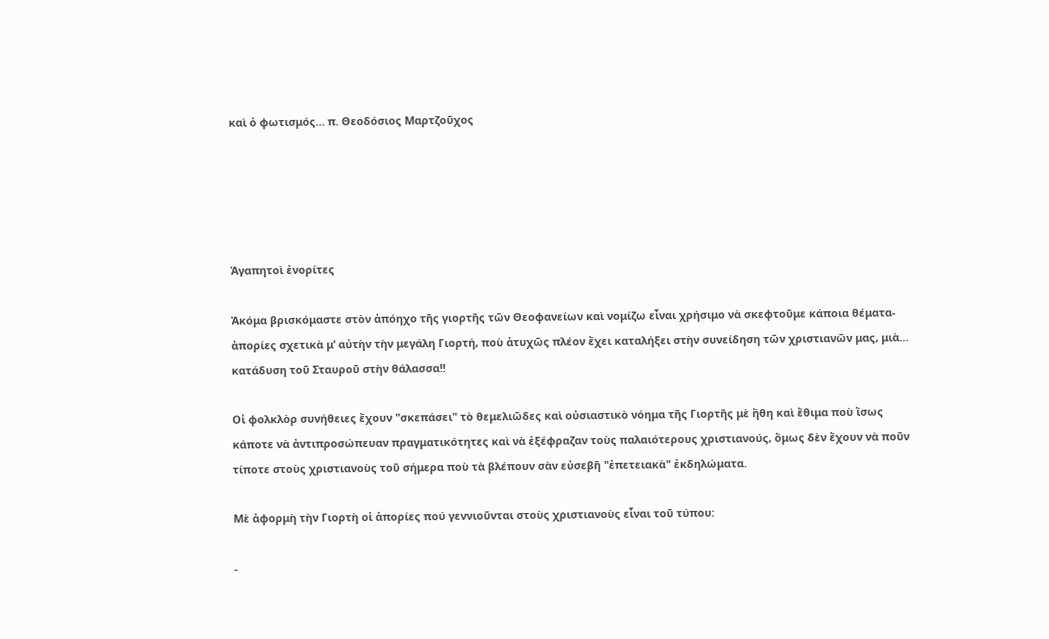καὶ ὁ φωτισμός… π. Θεοδόσιος Μαρτζοῦχος





Ἀγαπητοὶ ἐνορίτες

Ἀκόμα βρισκόμαστε στὸν ἀπόηχο τῆς γιορτῆς τῶν Θεοφανείων καὶ νομίζω εἶναι χρήσιμο νὰ σκεφτοῦμε κάποια θέματα-ἀπορίες σχετικὰ μ’ αὐτὴν τὴν μεγάλη Γιορτή, ποὺ ἀτυχῶς πλέον ἔχει καταλήξει στὴν συνείδηση τῶν χριστιανῶν μας, μιὰ… κατάδυση τοῦ Σταυροῦ στὴν θάλασσα!!

Οἱ φολκλὸρ συνήθειες ἔχουν "σκεπάσει" τὸ θεμελιῶδες καὶ οὐσιαστικὸ νόημα τῆς Γιορτῆς μὲ ἤθη καὶ ἔθιμα ποὺ ἴσως κάποτε νὰ ἀντιπροσώπευαν πραγματικότητες καὶ νὰ ἐξέφραζαν τοὺς παλαιότερους χριστιανούς, ὅμως δὲν ἔχουν νὰ ποῦν τίποτε στοὺς χριστιανοὺς τοῦ σήμερα ποὺ τὰ βλέπουν σὰν εὐσεβῆ "ἐπετειακὰ" ἐκδηλώματα.

Μὲ ἀφορμὴ τὴν Γιορτὴ οἱ ἀπορίες πού γεννιοῦνται στοὺς χριστιανοὺς εἶναι τοῦ τύπου:

-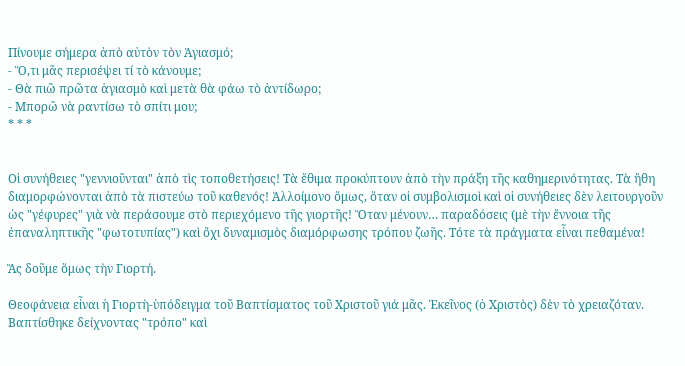Πίνουμε σήμερα ἀπὸ αὐτὸν τὸν Ἁγιασμό;
- Ὅ,τι μᾶς περισέψει τί τὸ κάνουμε;
- Θὰ πιῶ πρῶτα ἁγιασμὸ καὶ μετὰ θὰ φάω τὸ ἀντίδωρο;
- Μπορῶ νὰ ραντίσω τὸ σπίτι μου;
* * *


Οἱ συνήθειες "γεννιοῦνται" ἀπὸ τὶς τοποθετήσεις! Τὰ ἔθιμα προκύπτουν ἀπὸ τὴν πράξη τῆς καθημερινότητας. Τὰ ἤθη διαμορφώνονται ἀπὸ τὰ πιστεύω τοῦ καθενός! Ἀλλοίμονο ὅμως, ὅταν οἱ συμβολισμοὶ καὶ οἱ συνήθειες δὲν λειτουργοῦν ὡς "γέφυρες" γιὰ νὰ περάσουμε στὸ περιεχόμενο τῆς γιορτῆς! Ὅταν μένουν… παραδόσεις (μὲ τὴν ἔννοια τῆς ἐπαναληπτικῆς "φωτοτυπίας") καὶ ὄχι δυναμισμὸς διαμόρφωσης τρόπου ζωῆς. Τότε τὰ πράγματα εἶναι πεθαμένα!

Ἂς δοῦμε ὅμως τὴν Γιορτή.

Θεοφάνεια εἶναι ἡ Γιορτὴ-ὑπόδειγμα τοῦ Βαπτίσματος τοῦ Χριστοῦ γιά μᾶς. Ἐκεῖνος (ὁ Χριστὸς) δὲν τὸ χρειαζόταν. Βαπτίσθηκε δείχνοντας "τρόπο" καὶ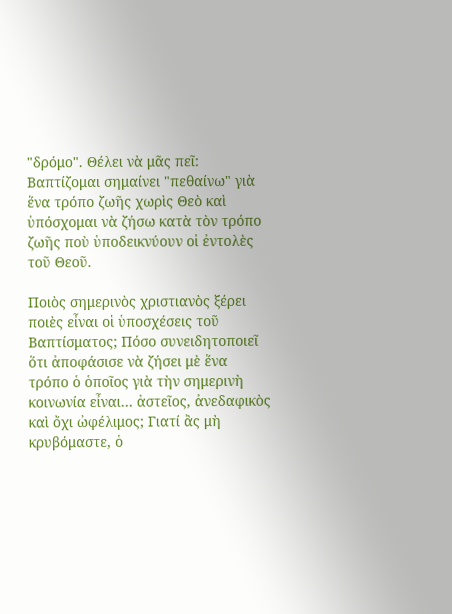"δρόμο". Θέλει νὰ μᾶς πεῖ: Βαπτίζομαι σημαίνει "πεθαίνω" γιὰ ἕνα τρόπο ζωῆς χωρὶς Θεὸ καὶ ὑπόσχομαι νὰ ζήσω κατὰ τὸν τρόπο ζωῆς ποὺ ὑποδεικνύουν οἱ ἐντολὲς τοῦ Θεοῦ.

Ποιὸς σημερινὸς χριστιανὸς ξέρει ποιὲς εἶναι οἱ ὑποσχέσεις τοῦ Βαπτίσματος; Πόσο συνειδητοποιεῖ ὅτι ἀποφάσισε νὰ ζήσει μὲ ἕνα τρόπο ὁ ὁποῖος γιὰ τὴν σημερινὴ κοινωνία εἶναι… ἀστεῖος, ἀνεδαφικὸς καὶ ὄχι ὠφέλιμος; Γιατί ἂς μὴ κρυβόμαστε, ὁ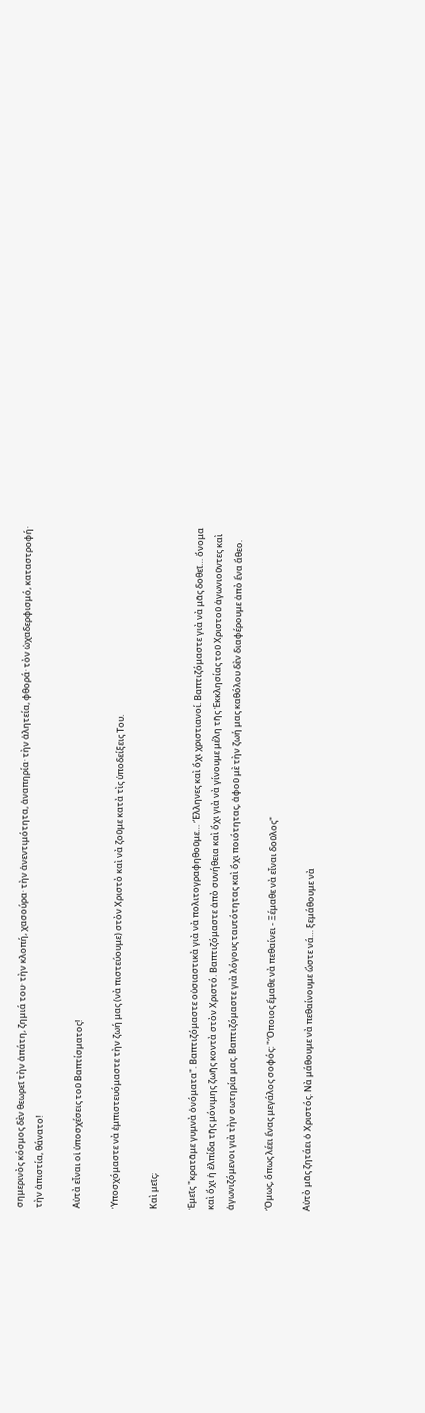σημερινὸς κόσμος δὲν θεωρεῖ τὴν ἀπάτη, ζημιά του· τὴν κλοπή, χασούρα· τὴν ἀνεντιμότητα, ἀναπηρία· τὴν ἀλητεία, φθορά· τὸν ὠχαδερφισμό, καταστροφή· τὴν ἀπιστία, θάνατο!

Αὐτὰ εἶναι οἱ ὑποσχέσεις τοῦ Βαπτίσματος!

Ὑποσχόμαστε νὰ ἐμπιστευόμαστε τὴν ζωή μας (νὰ πιστεύουμε) στὸν Χριστὸ καὶ νὰ ζοῦμε κατὰ τὶς ὑποδείξεις Του.

Καὶ μεῖς;

Ἐμεῖς "κρατᾶμε γυμνὰ ὀνόματα". Βαπτιζόμαστε οὐσιαστικὰ γιὰ νὰ πολιτογραφηθοῦμε… Ἕλληνες καὶ ὄχι χριστιανοί. Βαπτιζόμαστε γιὰ νὰ μᾶς δοθεῖ… ὄνομα καὶ ὄχι ἡ ἐλπίδα τῆς μόνιμης ζωῆς κοντὰ στὸν Χριστό. Βαπτιζόμαστε ἀπὸ συνήθεια καὶ ὄχι γιὰ νὰ γίνουμε μέλη τῆς Ἐκκλησίας τοῦ Χριστοῦ ἀγωνιοῦντες καὶ ἀγωνιζόμενοι γιὰ τὴν σωτηρία μας. Βαπτιζόμαστε γιὰ λόγους ταυτότητας καὶ ὄχι ποιότητας, ἀφοῦ μὲ τὴν ζωή μας καθόλου δὲν διαφέρουμε ἀπὸ ἕνα ἄθεο.

Ὅμως, ὅπως λέει ἕνας μεγάλος σοφός: "Ὅποιος ἔμαθε νὰ πεθαίνει - Ξέμαθε νὰ εἶναι δοῦλος"

Αὐτὸ μᾶς ζητάει ὁ Χριστός. Νὰ μάθουμε νὰ πεθαίνουμε ὥστε νά… ξεμάθουμε νὰ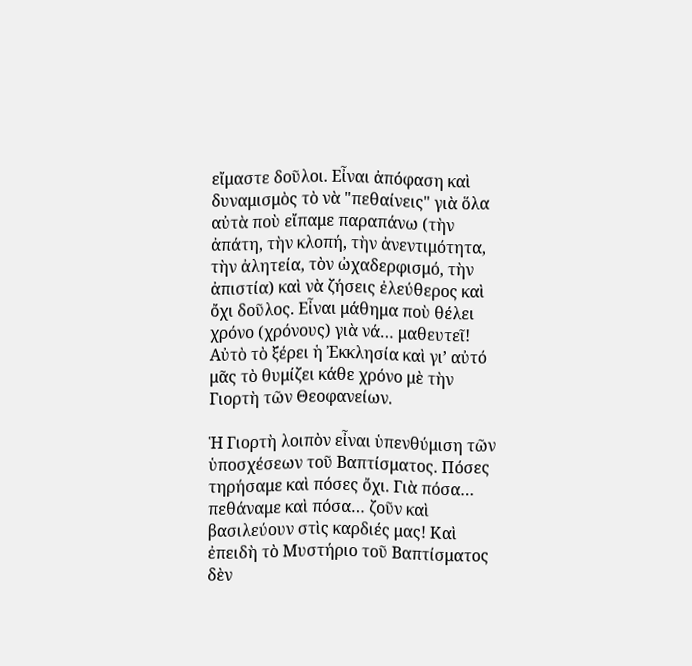εἴμαστε δοῦλοι. Εἶναι ἀπόφαση καὶ δυναμισμὸς τὸ νὰ "πεθαίνεις" γιὰ ὅλα αὐτὰ ποὺ εἴπαμε παραπάνω (τὴν ἀπάτη, τὴν κλοπή, τὴν ἀνεντιμότητα, τὴν ἀλητεία, τὸν ὠχαδερφισμό, τὴν ἀπιστία) καὶ νὰ ζήσεις ἐλεύθερος καὶ ὄχι δοῦλος. Εἶναι μάθημα ποὺ θέλει χρόνο (χρόνους) γιὰ νά… μαθευτεῖ! Αὐτὸ τὸ ξέρει ἡ Ἐκκλησία καὶ γι’ αὐτό μᾶς τὸ θυμίζει κάθε χρόνο μὲ τὴν Γιορτὴ τῶν Θεοφανείων.

Ἡ Γιορτὴ λοιπὸν εἶναι ὑπενθύμιση τῶν ὑποσχέσεων τοῦ Βαπτίσματος. Πόσες τηρήσαμε καὶ πόσες ὄχι. Γιὰ πόσα… πεθάναμε καὶ πόσα… ζοῦν καὶ βασιλεύουν στὶς καρδιές μας! Καὶ ἐπειδὴ τὸ Μυστήριο τοῦ Βαπτίσματος δὲν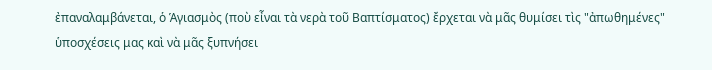ἐπαναλαμβάνεται, ὁ Ἁγιασμὸς (ποὺ εἶναι τὰ νερὰ τοῦ Βαπτίσματος) ἔρχεται νὰ μᾶς θυμίσει τὶς "ἀπωθημένες" ὑποσχέσεις μας καὶ νὰ μᾶς ξυπνήσει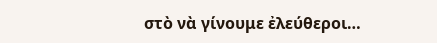στὸ νὰ γίνουμε ἐλεύθεροι…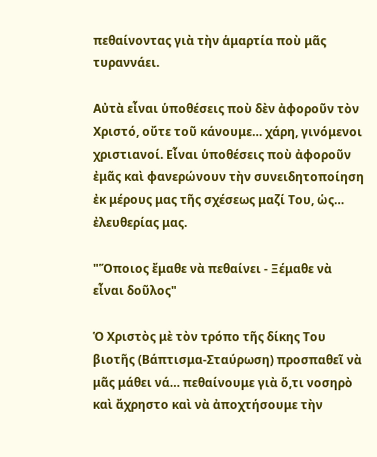πεθαίνοντας γιὰ τὴν ἁμαρτία ποὺ μᾶς τυραννάει.

Αὐτὰ εἶναι ὑποθέσεις ποὺ δὲν ἀφοροῦν τὸν Χριστό, οὔτε τοῦ κάνουμε… χάρη, γινόμενοι χριστιανοί. Εἶναι ὑποθέσεις ποὺ ἀφοροῦν ἐμᾶς καὶ φανερώνουν τὴν συνειδητοποίηση ἐκ μέρους μας τῆς σχέσεως μαζί Του, ὡς… ἐλευθερίας μας.

"Ὅποιος ἔμαθε νὰ πεθαίνει - Ξέμαθε νὰ εἶναι δοῦλος"

Ὁ Χριστὸς μὲ τὸν τρόπο τῆς δίκης Του βιοτῆς (Βάπτισμα-Σταύρωση) προσπαθεῖ νὰ μᾶς μάθει νά… πεθαίνουμε γιὰ ὅ,τι νοσηρὸ καὶ ἄχρηστο καὶ νὰ ἀποχτήσουμε τὴν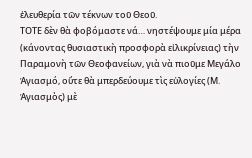ἐλευθερία τῶν τέκνων τοῦ Θεοῦ.
ΤΟΤΕ δὲν θὰ φοβόμαστε νά… νηστέψουμε μία μέρα (κάνοντας θυσιαστικὴ προσφορὰ εἰλικρίνειας) τὴν Παραμονὴ τῶν Θεοφανείων, γιὰ νὰ πιοῦμε Μεγάλο Ἁγιασμό, οὔτε θὰ μπερδεύουμε τὶς εὐλογίες (Μ. Ἁγιασμὸς) μὲ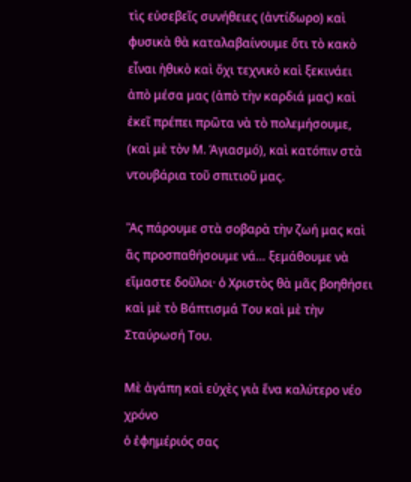τὶς εὐσεβεῖς συνήθειες (ἀντίδωρο) καὶ φυσικὰ θὰ καταλαβαίνουμε ὅτι τὸ κακὸ εἶναι ἠθικὸ καὶ ὄχι τεχνικὸ καὶ ξεκινάει ἀπὸ μέσα μας (ἀπὸ τὴν καρδιά μας) καὶ ἐκεῖ πρέπει πρῶτα νὰ τὸ πολεμήσουμε, (καὶ μὲ τὸν Μ. Ἁγιασμό), καὶ κατόπιν στὰ ντουβάρια τοῦ σπιτιοῦ μας.

Ἂς πάρουμε στὰ σοβαρὰ τὴν ζωή μας καὶ ἂς προσπαθήσουμε νά… ξεμάθουμε νὰ εἴμαστε δοῦλοι· ὁ Χριστὸς θὰ μᾶς βοηθήσει καὶ μὲ τὸ Βάπτισμά Του καὶ μὲ τὴν Σταύρωσή Του.

Μὲ ἀγάπη καὶ εὐχὲς γιὰ ἕνα καλύτερο νέο χρόνο
ὁ ἐφημέριός σας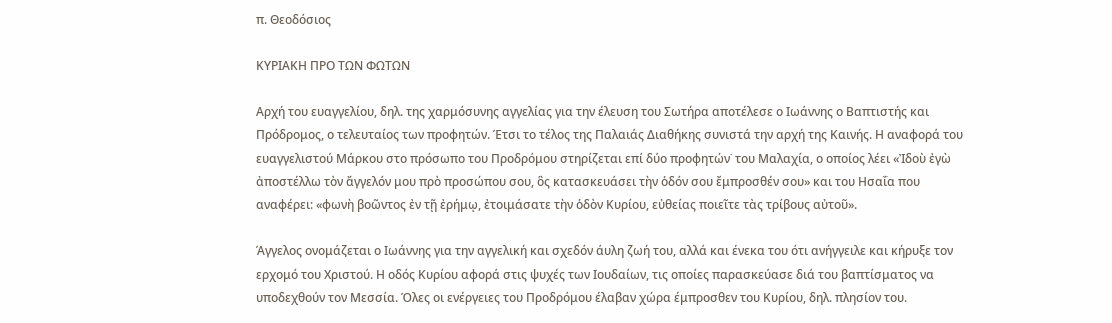π. Θεοδόσιος

ΚΥΡΙΑΚΗ ΠΡΟ ΤΩΝ ΦΩΤΩΝ

Αρχή του ευαγγελίου, δηλ. της χαρμόσυνης αγγελίας για την έλευση του Σωτήρα αποτέλεσε ο Ιωάννης ο Βαπτιστής και Πρόδρομος, ο τελευταίος των προφητών. Έτσι το τέλος της Παλαιάς Διαθήκης συνιστά την αρχή της Καινής. Η αναφορά του ευαγγελιστού Μάρκου στο πρόσωπο του Προδρόμου στηρίζεται επί δύο προφητών˙ του Μαλαχία, ο οποίος λέει «Ἰδοὺ ἐγὼ ἀποστέλλω τὸν ἄγγελόν μου πρὸ προσώπου σου, ὃς κατασκευάσει τὴν ὁδόν σου ἔμπροσθέν σου» και του Ησαΐα που αναφέρει: «φωνὴ βοῶντος ἐν τῇ ἐρήμῳ, ἐτοιμάσατε τὴν ὁδὸν Κυρίου, εὐθείας ποιεῖτε τὰς τρίβους αὐτοῦ».

Άγγελος ονομάζεται ο Ιωάννης για την αγγελική και σχεδόν άυλη ζωή του, αλλά και ένεκα του ότι ανήγγειλε και κήρυξε τον ερχομό του Χριστού. Η οδός Κυρίου αφορά στις ψυχές των Ιουδαίων, τις οποίες παρασκεύασε διά του βαπτίσματος να υποδεχθούν τον Μεσσία. Όλες οι ενέργειες του Προδρόμου έλαβαν χώρα έμπροσθεν του Κυρίου, δηλ. πλησίον του.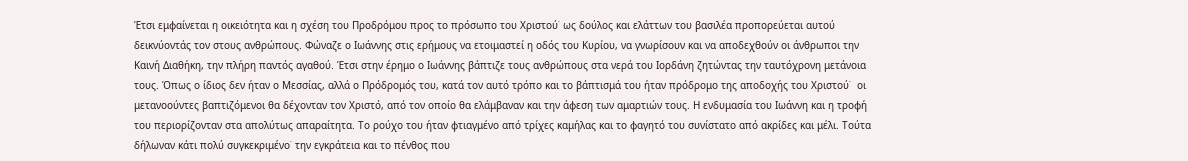Έτσι εμφαίνεται η οικειότητα και η σχέση του Προδρόμου προς το πρόσωπο του Χριστού˙ ως δούλος και ελάττων του βασιλέα προπορεύεται αυτού δεικνύοντάς τον στους ανθρώπους. Φώναζε ο Ιωάννης στις ερήμους να ετοιμαστεί η οδός του Κυρίου, να γνωρίσουν και να αποδεχθούν οι άνθρωποι την Καινή Διαθήκη, την πλήρη παντός αγαθού. Έτσι στην έρημο ο Ιωάννης βάπτιζε τους ανθρώπους στα νερά του Ιορδάνη ζητώντας την ταυτόχρονη μετάνοια τους. Όπως ο ίδιος δεν ήταν ο Μεσσίας, αλλά ο Πρόδρομός του, κατά τον αυτό τρόπο και το βάπτισμά του ήταν πρόδρομο της αποδοχής του Χριστού˙  οι μετανοούντες βαπτιζόμενοι θα δέχονταν τον Χριστό, από τον οποίο θα ελάμβαναν και την άφεση των αμαρτιών τους. Η ενδυμασία του Ιωάννη και η τροφή του περιορίζονταν στα απολύτως απαραίτητα. Το ρούχο του ήταν φτιαγμένο από τρίχες καμήλας και το φαγητό του συνίστατο από ακρίδες και μέλι. Τούτα δήλωναν κάτι πολύ συγκεκριμένο˙ την εγκράτεια και το πένθος που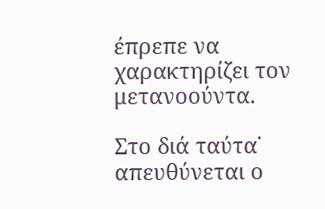έπρεπε να χαρακτηρίζει τον μετανοούντα.

Στο διά ταύτα˙ απευθύνεται ο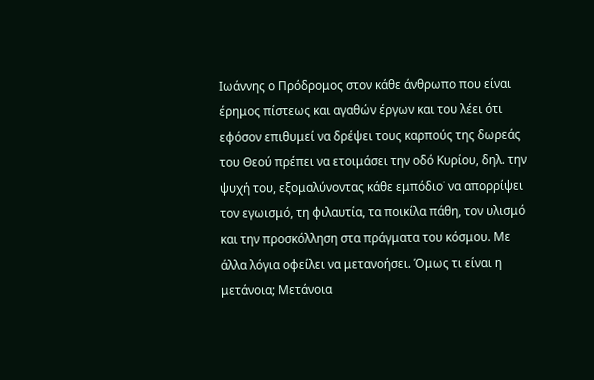Ιωάννης ο Πρόδρομος στον κάθε άνθρωπο που είναι έρημος πίστεως και αγαθών έργων και του λέει ότι εφόσον επιθυμεί να δρέψει τους καρπούς της δωρεάς του Θεού πρέπει να ετοιμάσει την οδό Κυρίου, δηλ. την ψυχή του, εξομαλύνοντας κάθε εμπόδιο˙ να απορρίψει τον εγωισμό, τη φιλαυτία, τα ποικίλα πάθη, τον υλισμό και την προσκόλληση στα πράγματα του κόσμου. Με άλλα λόγια οφείλει να μετανοήσει. Όμως τι είναι η μετάνοια; Μετάνοια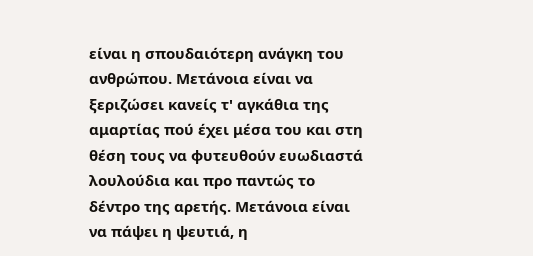είναι η σπουδαιότερη ανάγκη του ανθρώπου. Μετάνοια είναι να ξεριζώσει κανείς τ' αγκάθια της αμαρτίας πού έχει μέσα του και στη θέση τους να φυτευθούν ευωδιαστά λουλούδια και προ παντώς το δέντρο της αρετής. Μετάνοια είναι να πάψει η ψευτιά, η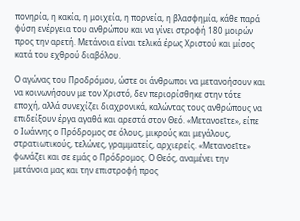πονηρία, η κακία, η μοιχεία, η πορνεία, η βλασφημία, κάθε παρά φύση ενέργεια του ανθρώπου και να γίνει στροφή 180 μοιρών προς την αρετή. Μετάνοια είναι τελικά έρως Χριστού και μίσος κατά του εχθρού διαβόλου.

Ο αγώνας του Προδρόμου, ώστε οι άνθρωποι να μετανοήσουν και να κοινωνήσουν με τον Χριστό, δεν περιορίσθηκε στην τότε εποχή, αλλά συνεχίζει διαχρονικά, καλώντας τους ανθρώπους να επιδείξουν έργα αγαθά και αρεστά στον Θεό. «Μετανοεῖτε», είπε ο Ιωάννης ο Πρόδρομος σε όλους, μικρούς και μεγάλους, στρατιωτικούς, τελώνες, γραμματείς, αρχιερείς. «Μετανοεῖτε» φωνάζει και σε εμάς ο Πρόδρομος. Ο Θεός, αναμένει την μετάνοια μας και την επιστροφή προς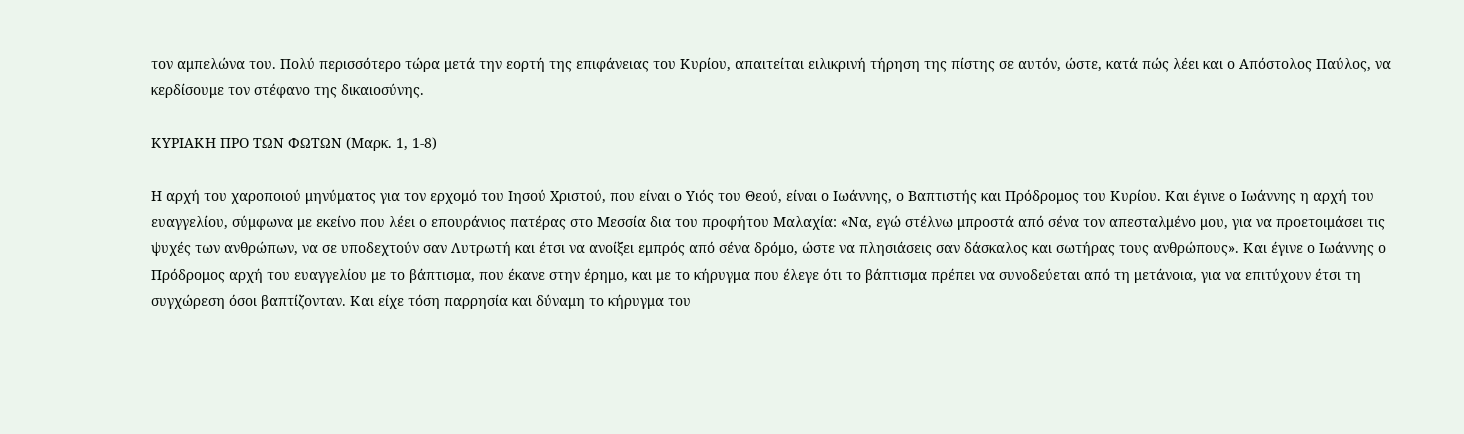τον αμπελώνα του. Πολύ περισσότερο τώρα μετά την εορτή της επιφάνειας του Κυρίου, απαιτείται ειλικρινή τήρηση της πίστης σε αυτόν, ώστε, κατά πώς λέει και ο Απόστολος Παύλος, να κερδίσουμε τον στέφανο της δικαιοσύνης.

ΚΥΡΙΑΚΗ ΠΡΟ ΤΩΝ ΦΩΤΩΝ (Μαρκ. 1, 1-8)

Η αρχή του χαροποιού μηνύματος για τον ερχομό του Ιησού Χριστού, που είναι ο Υιός του Θεού, είναι ο Ιωάννης, ο Βαπτιστής και Πρόδρομος του Κυρίου. Και έγινε ο Ιωάννης η αρχή του ευαγγελίου, σύμφωνα με εκείνο που λέει ο επουράνιος πατέρας στο Μεσσία δια του προφήτου Μαλαχία: «Να, εγώ στέλνω μπροστά από σένα τον απεσταλμένο μου, για να προετοιμάσει τις ψυχές των ανθρώπων, να σε υποδεχτούν σαν Λυτρωτή και έτσι να ανοίξει εμπρός από σένα δρόμο, ώστε να πλησιάσεις σαν δάσκαλος και σωτήρας τους ανθρώπους». Και έγινε ο Ιωάννης ο Πρόδρομος αρχή του ευαγγελίου με το βάπτισμα, που έκανε στην έρημο, και με το κήρυγμα που έλεγε ότι το βάπτισμα πρέπει να συνοδεύεται από τη μετάνοια, για να επιτύχουν έτσι τη συγχώρεση όσοι βαπτίζονταν. Και είχε τόση παρρησία και δύναμη το κήρυγμα του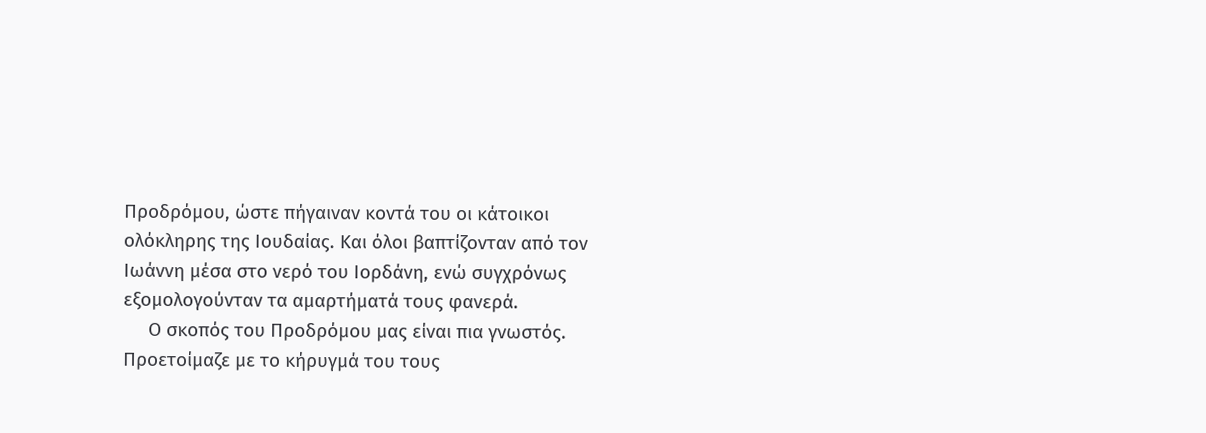Προδρόμου, ώστε πήγαιναν κοντά του οι κάτοικοι ολόκληρης της Ιουδαίας. Και όλοι βαπτίζονταν από τον Ιωάννη μέσα στο νερό του Ιορδάνη, ενώ συγχρόνως εξομολογούνταν τα αμαρτήματά τους φανερά.
     Ο σκοπός του Προδρόμου μας είναι πια γνωστός. Προετοίμαζε με το κήρυγμά του τους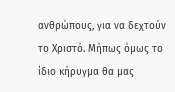ανθρώπους, για να δεχτούν το Χριστό. Μήπως όμως το ίδιο κήρυγμα θα μας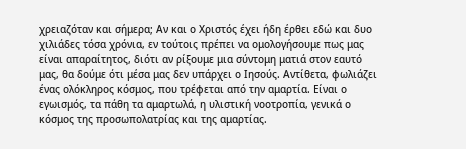χρειαζόταν και σήμερα; Αν και ο Χριστός έχει ήδη έρθει εδώ και δυο χιλιάδες τόσα χρόνια, εν τούτοις πρέπει να ομολογήσουμε πως μας είναι απαραίτητος, διότι αν ρίξουμε μια σύντομη ματιά στον εαυτό μας, θα δούμε ότι μέσα μας δεν υπάρχει ο Ιησούς. Αντίθετα, φωλιάζει ένας ολόκληρος κόσμος, που τρέφεται από την αμαρτία. Είναι ο εγωισμός, τα πάθη τα αμαρτωλά, η υλιστική νοοτροπία, γενικά ο κόσμος της προσωπολατρίας και της αμαρτίας.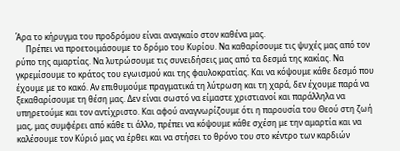Άρα το κήρυγμα του προδρόμου είναι αναγκαίο στον καθένα μας.
     Πρέπει να προετοιμάσουμε το δρόμο του Κυρίου. Να καθαρίσουμε τις ψυχές μας από τον ρύπο της αμαρτίας. Να λυτρώσουμε τις συνειδήσεις μας από τα δεσμά της κακίας. Να γκρεμίσουμε το κράτος του εγωισμού και της φαυλοκρατίας. Και να κόψουμε κάθε δεσμό που έχουμε με το κακό. Αν επιθυμούμε πραγματικά τη λύτρωση και τη χαρά, δεν έχουμε παρά να ξεκαθαρίσουμε τη θέση μας. Δεν είναι σωστό να είμαστε χριστιανοί και παράλληλα να υπηρετούμε και τον αντίχριστο. Και αφού αναγνωρίζουμε ότι η παρουσία του Θεού στη ζωή μας, μας συμφέρει από κάθε τι άλλο, πρέπει να κόψουμε κάθε σχέση με την αμαρτία και να καλέσουμε τον Κύριό μας να έρθει και να στήσει το θρόνο του στο κέντρο των καρδιών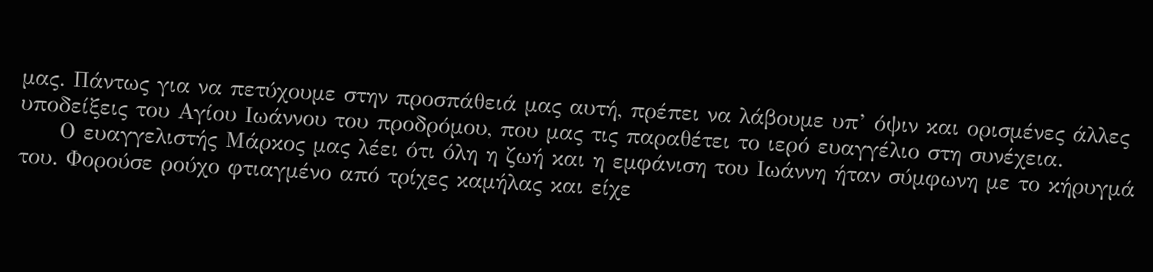μας. Πάντως για να πετύχουμε στην προσπάθειά μας αυτή, πρέπει να λάβουμε υπ’ όψιν και ορισμένες άλλες υποδείξεις του Αγίου Ιωάννου του προδρόμου, που μας τις παραθέτει το ιερό ευαγγέλιο στη συνέχεια.
     Ο ευαγγελιστής Μάρκος μας λέει ότι όλη η ζωή και η εμφάνιση του Ιωάννη ήταν σύμφωνη με το κήρυγμά του. Φορούσε ρούχο φτιαγμένο από τρίχες καμήλας και είχε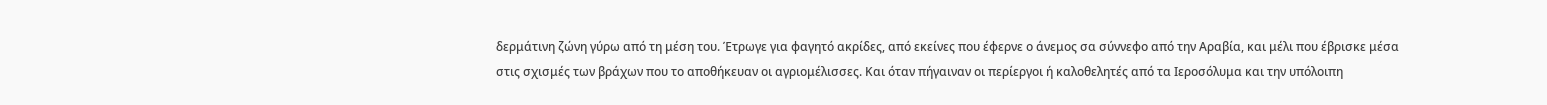δερμάτινη ζώνη γύρω από τη μέση του. Έτρωγε για φαγητό ακρίδες, από εκείνες που έφερνε ο άνεμος σα σύννεφο από την Αραβία, και μέλι που έβρισκε μέσα στις σχισμές των βράχων που το αποθήκευαν οι αγριομέλισσες. Και όταν πήγαιναν οι περίεργοι ή καλοθελητές από τα Ιεροσόλυμα και την υπόλοιπη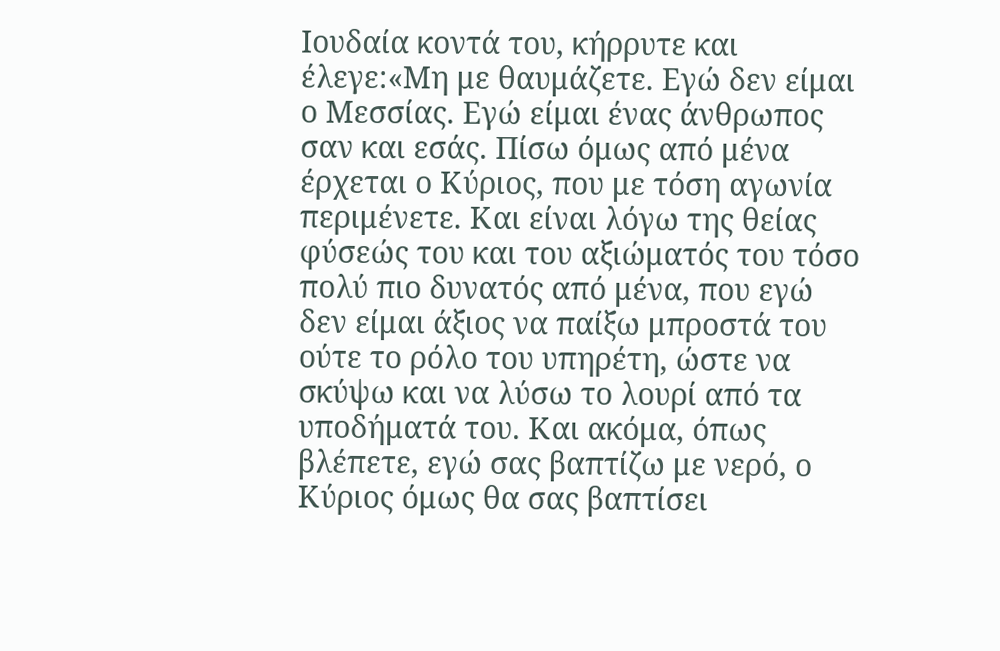Ιουδαία κοντά του, κήρρυτε και έλεγε:«Μη με θαυμάζετε. Εγώ δεν είμαι ο Μεσσίας. Εγώ είμαι ένας άνθρωπος σαν και εσάς. Πίσω όμως από μένα έρχεται ο Κύριος, που με τόση αγωνία περιμένετε. Και είναι λόγω της θείας φύσεώς του και του αξιώματός του τόσο πολύ πιο δυνατός από μένα, που εγώ δεν είμαι άξιος να παίξω μπροστά του ούτε το ρόλο του υπηρέτη, ώστε να σκύψω και να λύσω το λουρί από τα υποδήματά του. Και ακόμα, όπως βλέπετε, εγώ σας βαπτίζω με νερό, ο Κύριος όμως θα σας βαπτίσει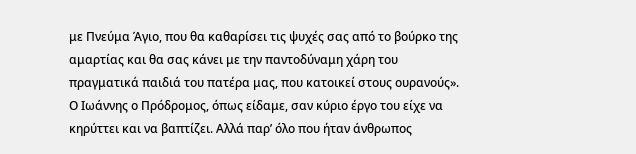με Πνεύμα Άγιο, που θα καθαρίσει τις ψυχές σας από το βούρκο της αμαρτίας και θα σας κάνει με την παντοδύναμη χάρη του πραγματικά παιδιά του πατέρα μας, που κατοικεί στους ουρανούς». Ο Ιωάννης ο Πρόδρομος, όπως είδαμε, σαν κύριο έργο του είχε να κηρύττει και να βαπτίζει. Αλλά παρ’ όλο που ήταν άνθρωπος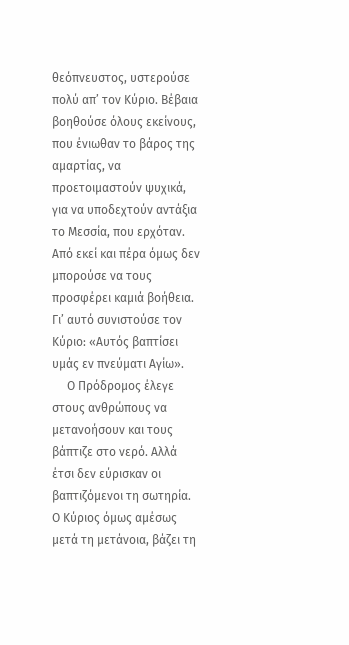θεόπνευστος, υστερούσε πολύ απ’ τον Κύριο. Βέβαια βοηθούσε όλους εκείνους, που ένιωθαν το βάρος της αμαρτίας, να προετοιμαστούν ψυχικά, για να υποδεχτούν αντάξια το Μεσσία, που ερχόταν. Από εκεί και πέρα όμως δεν μπορούσε να τους προσφέρει καμιά βοήθεια. Γι’ αυτό συνιστούσε τον Κύριο: «Αυτός βαπτίσει υμάς εν πνεύματι Αγίω».
     Ο Πρόδρομος έλεγε στους ανθρώπους να μετανοήσουν και τους βάπτιζε στο νερό. Αλλά έτσι δεν εύρισκαν οι βαπτιζόμενοι τη σωτηρία. Ο Κύριος όμως αμέσως μετά τη μετάνοια, βάζει τη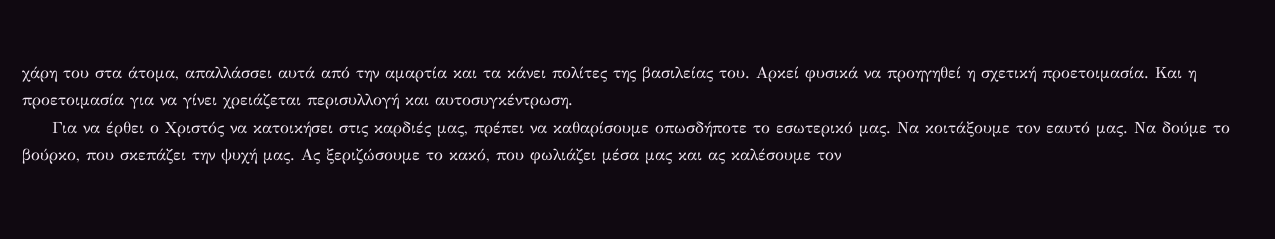χάρη του στα άτομα, απαλλάσσει αυτά από την αμαρτία και τα κάνει πολίτες της βασιλείας του. Αρκεί φυσικά να προηγηθεί η σχετική προετοιμασία. Και η προετοιμασία για να γίνει χρειάζεται περισυλλογή και αυτοσυγκέντρωση.
     Για να έρθει ο Χριστός να κατοικήσει στις καρδιές μας, πρέπει να καθαρίσουμε οπωσδήποτε το εσωτερικό μας. Να κοιτάξουμε τον εαυτό μας. Να δούμε το βούρκο, που σκεπάζει την ψυχή μας. Ας ξεριζώσουμε το κακό, που φωλιάζει μέσα μας και ας καλέσουμε τον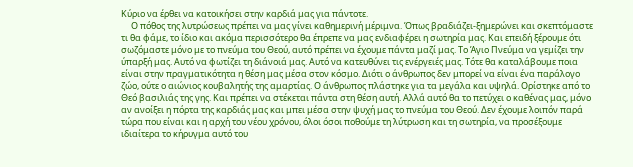Κύριο να έρθει να κατοικήσει στην καρδιά μας για πάντοτε.
     Ο πόθος της λυτρώσεως πρέπει να μας γίνει καθημερινή μέριμνα. Όπως βραδιάζει-ξημερώνει και σκεπτόμαστε τι θα φάμε, το ίδιο και ακόμα περισσότερο θα έπρεπε να μας ενδιαφέρει η σωτηρία μας. Και επειδή ξέρουμε ότι σωζόμαστε μόνο με το πνεύμα του Θεού, αυτό πρέπει να έχουμε πάντα μαζί μας. Το Άγιο Πνεύμα να γεμίζει την ύπαρξή μας. Αυτό να φωτίζει τη διάνοιά μας. Αυτό να κατευθύνει τις ενέργειές μας. Τότε θα καταλάβουμε ποια είναι στην πραγματικότητα η θέση μας μέσα στον κόσμο. Διότι ο άνθρωπος δεν μπορεί να είναι ένα παράλογο ζώο, ούτε ο αιώνιος κουβαλητής της αμαρτίας. Ο άνθρωπος πλάστηκε για τα μεγάλα και υψηλά. Ορίστηκε από το Θεό βασιλιάς της γης. Και πρέπει να στέκεται πάντα στη θέση αυτή. Αλλά αυτό θα το πετύχει ο καθένας μας, μόνο αν ανοίξει η πόρτα της καρδιάς μας και μπει μέσα στην ψυχή μας το πνεύμα του Θεού. Δεν έχουμε λοιπόν παρά τώρα που είναι και η αρχή του νέου χρόνου, όλοι όσοι ποθούμε τη λύτρωση και τη σωτηρία, να προσέξουμε ιδιαίτερα το κήρυγμα αυτό του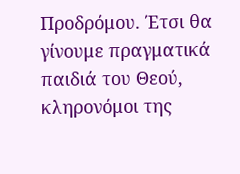Προδρόμου. Έτσι θα γίνουμε πραγματικά παιδιά του Θεού, κληρονόμοι της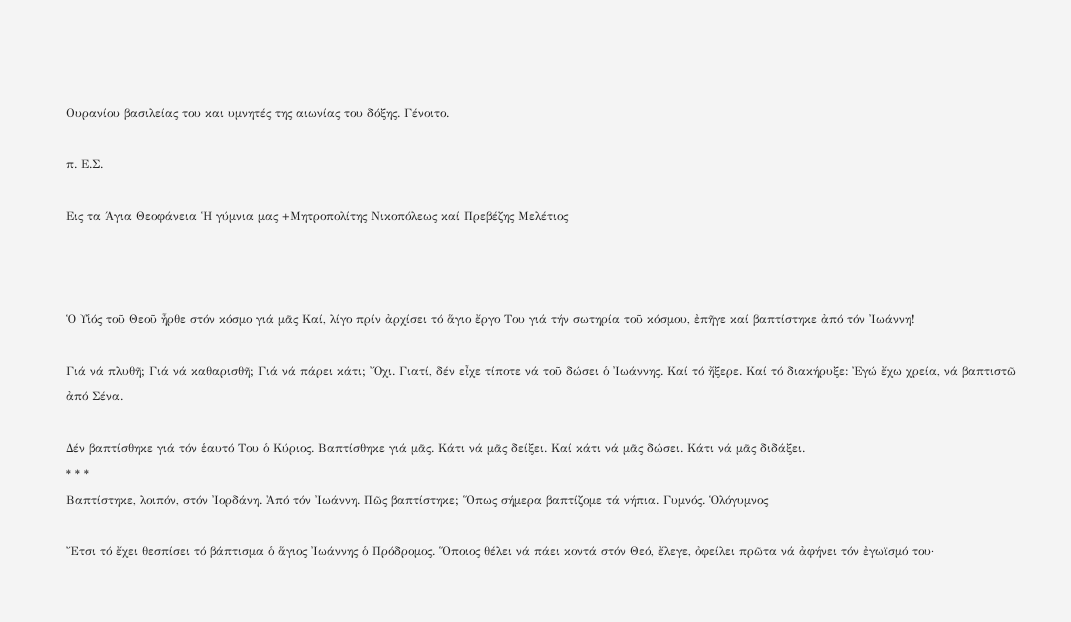Ουρανίου βασιλείας του και υμνητές της αιωνίας του δόξης. Γένοιτο.

π. Ε.Σ.

Εις τα Άγια Θεοφάνεια Ἡ γύμνια μας +Μητροπολίτης Νικοπόλεως καί Πρεβέζης Μελέτιος



Ὁ Υἱός τοῦ Θεοῦ ἦρθε στόν κόσμο γιά μᾶς Καί, λίγο πρίν ἀρχίσει τό ἅγιο ἔργο Του γιά τήν σωτηρία τοῦ κόσμου, ἐπῆγε καί βαπτίστηκε ἀπό τόν Ἰωάννη!

Γιά νά πλυθῆ; Γιά νά καθαρισθῆ; Γιά νά πάρει κάτι; Ὄχι. Γιατί, δέν εἶχε τίποτε νά τοῦ δώσει ὁ Ἰωάννης. Καί τό ἤξερε. Καί τό διακήρυξε: Ἐγώ ἔχω χρεία, νά βαπτιστῶ ἀπό Σένα.

Δέν βαπτίσθηκε γιά τόν ἑαυτό Του ὁ Κύριος. Βαπτίσθηκε γιά μᾶς. Κάτι νά μᾶς δείξει. Καί κάτι νά μᾶς δώσει. Κάτι νά μᾶς διδάξει.
* * *
Βαπτίστηκε, λοιπόν, στόν Ἰορδάνη. Ἀπό τόν Ἰωάννη. Πῶς βαπτίστηκε; Ὅπως σήμερα βαπτίζομε τά νήπια. Γυμνός. Ὁλόγυμνος

Ἔτσι τό ἔχει θεσπίσει τό βάπτισμα ὁ ἅγιος Ἰωάννης ὁ Πρόδρομος. Ὅποιος θέλει νά πάει κοντά στόν Θεό, ἔλεγε, ὀφείλει πρῶτα νά ἀφήνει τόν ἐγωϊσμό του·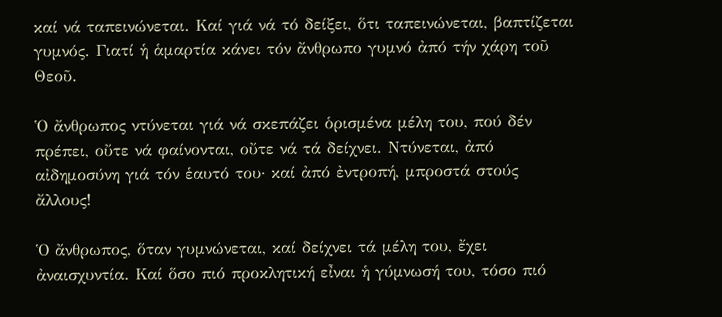καί νά ταπεινώνεται. Καί γιά νά τό δείξει, ὅτι ταπεινώνεται, βαπτίζεται γυμνός. Γιατί ἡ ἁμαρτία κάνει τόν ἄνθρωπο γυμνό ἀπό τήν χάρη τοῦ Θεοῦ.

Ὁ ἄνθρωπος ντύνεται γιά νά σκεπάζει ὁρισμένα μέλη του, πού δέν πρέπει, οὔτε νά φαίνονται, οὔτε νά τά δείχνει. Ντύνεται, ἀπό αἰδημοσύνη γιά τόν ἑαυτό του· καί ἀπό ἐντροπή, μπροστά στούς ἄλλους!

Ὁ ἄνθρωπος, ὅταν γυμνώνεται, καί δείχνει τά μέλη του, ἔχει ἀναισχυντία. Καί ὅσο πιό προκλητική εἶναι ἡ γύμνωσή του, τόσο πιό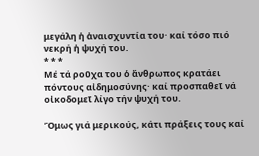μεγάλη ἡ ἀναισχυντία του· καί τόσο πιό νεκρή ἡ ψυχή του.
* * *
Μέ τά ροῦχα του ὁ ἄνθρωπος κρατάει πόντους αἰδημοσύνης· καί προσπαθεῖ νά οἰκοδομεῖ λίγο τήν ψυχή του.

Ὅμως γιά μερικούς, κάτι πράξεις τους καί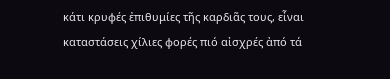κάτι κρυφές ἐπιθυμίες τῆς καρδιᾶς τους, εἶναι καταστάσεις χίλιες φορές πιό αἰσχρές ἀπό τά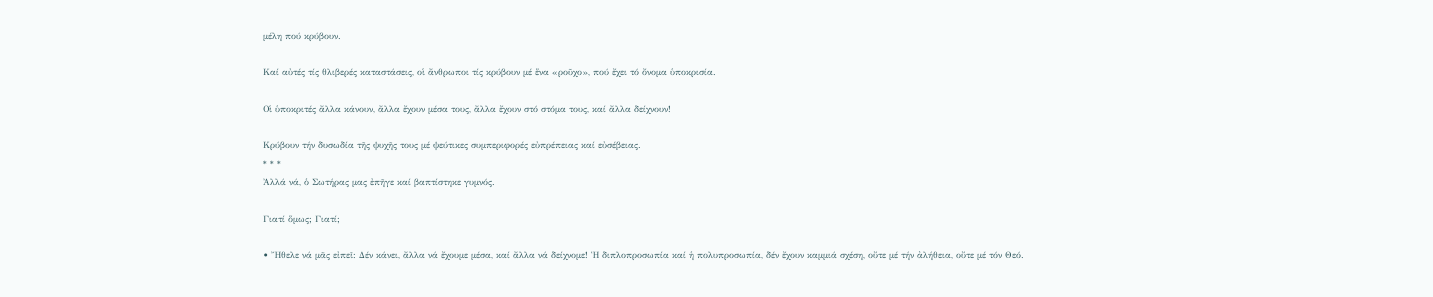μέλη πού κρύβουν.

Καί αὐτές τίς θλιβερές καταστάσεις, οἱ ἄνθρωποι τίς κρύβουν μέ ἕνα «ροῦχο», πού ἔχει τό ὄνομα ὑποκρισία.

Οἱ ὑποκριτές ἄλλα κάνουν, ἄλλα ἔχουν μέσα τους, ἄλλα ἔχουν στό στόμα τους, καί ἄλλα δείχνουν!

Κρύβουν τήν δυσωδία τῆς ψυχῆς τους μέ ψεύτικες συμπεριφορές εὐπρέπειας καί εὐσέβειας.
* * *
Ἀλλά νά, ὁ Σωτήρας μας ἐπῆγε καί βαπτίστηκε γυμνός.

Γιατί ὅμως; Γιατί;

• Ἤθελε νά μᾶς εἰπεῖ: Δέν κάνει, ἄλλα νά ἔχουμε μέσα, καί ἄλλα νά δείχνομε! Ἡ διπλοπροσωπία καί ἡ πολυπροσωπία, δέν ἔχουν καμμιά σχέση, οὔτε μέ τήν ἀλήθεια, οὔτε μέ τόν Θεό.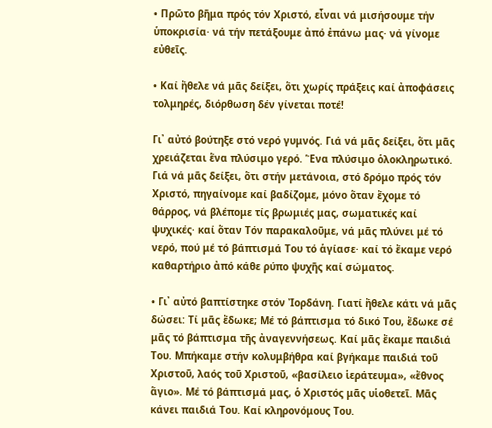• Πρῶτο βῆμα πρός τόν Χριστό, εἶναι νά μισήσουμε τήν ὑποκρισία· νά τήν πετάξουμε ἀπό ἐπάνω μας· νά γίνομε εὐθεῖς.

• Καί ἤθελε νά μᾶς δείξει, ὅτι χωρίς πράξεις καί ἀποφάσεις τολμηρές, διόρθωση δέν γίνεται ποτέ!

Γι᾿ αὐτό βούτηξε στό νερό γυμνός. Γιά νά μᾶς δείξει, ὅτι μᾶς χρειάζεται ἕνα πλύσιμο γερό. Ἕνα πλύσιμο ὁλοκληρωτικό. Γιά νά μᾶς δείξει, ὅτι στήν μετάνοια, στό δρόμο πρός τόν Χριστό, πηγαίνομε καί βαδίζομε, μόνο ὅταν ἔχομε τό θάρρος, νά βλέπομε τίς βρωμιές μας, σωματικές καί ψυχικές· καί ὅταν Τόν παρακαλοῦμε, νά μᾶς πλύνει μέ τό νερό, πού μέ τό βάπτισμά Του τό ἁγίασε· καί τό ἔκαμε νερό καθαρτήριο ἀπό κάθε ρύπο ψυχῆς καί σώματος.

• Γι᾿ αὐτό βαπτίστηκε στόν Ἰορδάνη. Γιατί ἤθελε κάτι νά μᾶς δώσει: Τί μᾶς ἔδωκε; Μέ τό βάπτισμα τό δικό Του, ἔδωκε σέ μᾶς τό βάπτισμα τῆς ἀναγεννήσεως. Καί μᾶς ἔκαμε παιδιά Του. Μπήκαμε στήν κολυμβήθρα καί βγήκαμε παιδιά τοῦ Χριστοῦ, λαός τοῦ Χριστοῦ, «βασίλειο ἱεράτευμα», «ἔθνος ἅγιο». Μέ τό βάπτισμά μας, ὁ Χριστός μᾶς υἱοθετεῖ. Μᾶς κάνει παιδιά Του. Καί κληρονόμους Του.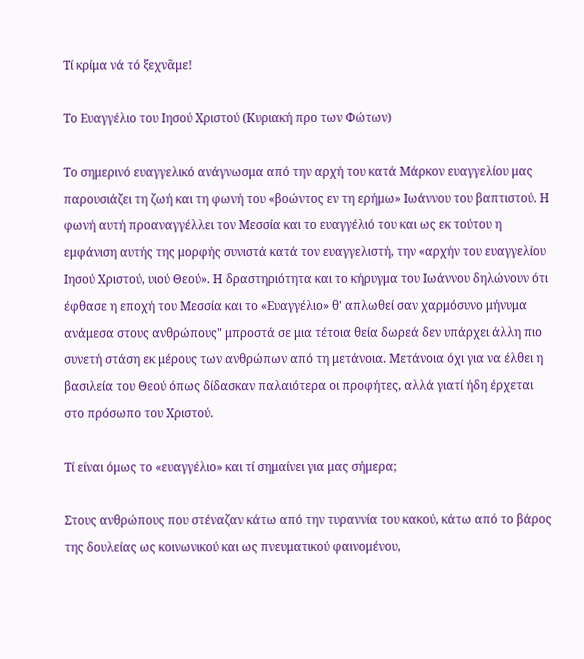Τί κρίμα νά τό ξεχνᾶμε!

Το Ευαγγέλιο του Ιησού Χριστού (Κυριακή προ των Φώτων)

Το σημερινό ευαγγελικό ανάγνωσμα από την αρχή του κατά Μάρκον ευαγγελίου μας παρουσιάζει τη ζωή και τη φωνή του «βοώντος εν τη ερήμω» Ιωάννου του βαπτιστού. Η φωνή αυτή προαναγγέλλει τον Μεσσία και το ευαγγέλιό του και ως εκ τούτου η εμφάνιση αυτής της μορφής συνιστά κατά τον ευαγγελιστή, την «αρχήν του ευαγγελίου Ιησού Χριστού, υιού Θεού». Η δραστηριότητα και το κήρυγμα του Ιωάννου δηλώνουν ότι έφθασε η εποχή του Μεσσία και το «Ευαγγέλιο» θ' απλωθεί σαν χαρμόσυνο μήνυμα ανάμεσα στους ανθρώπους" μπροστά σε μια τέτοια θεία δωρεά δεν υπάρχει άλλη πιο συνετή στάση εκ μέρους των ανθρώπων από τη μετάνοια. Μετάνοια όχι για να έλθει η βασιλεία του Θεού όπως δίδασκαν παλαιότερα οι προφήτες, αλλά γιατί ήδη έρχεται στο πρόσωπο του Χριστού.

Τί είναι όμως το «ευαγγέλιο» και τί σημαίνει για μας σήμερα;

Στους ανθρώπους που στέναζαν κάτω από την τυραννία του κακού, κάτω από το βάρος της δουλείας ως κοινωνικού και ως πνευματικού φαινομένου,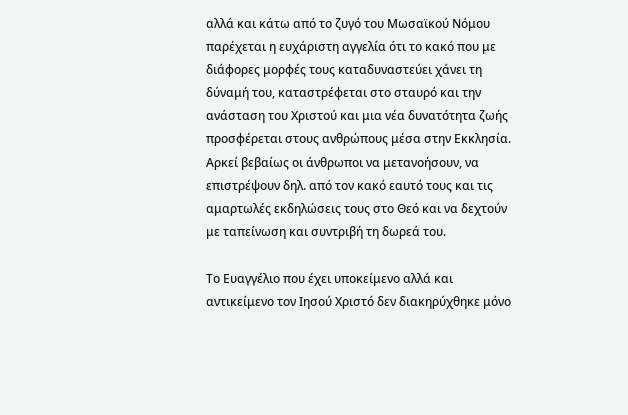αλλά και κάτω από το ζυγό του Μωσαϊκού Νόμου παρέχεται η ευχάριστη αγγελία ότι το κακό που με διάφορες μορφές τους καταδυναστεύει χάνει τη δύναμή του, καταστρέφεται στο σταυρό και την ανάσταση του Χριστού και μια νέα δυνατότητα ζωής προσφέρεται στους ανθρώπους μέσα στην Εκκλησία.  Αρκεί βεβαίως οι άνθρωποι να μετανοήσουν, να επιστρέψουν δηλ. από τον κακό εαυτό τους και τις αμαρτωλές εκδηλώσεις τους στο Θεό και να δεχτούν με ταπείνωση και συντριβή τη δωρεά του.

Το Ευαγγέλιο που έχει υποκείμενο αλλά και αντικείμενο τον Ιησού Χριστό δεν διακηρύχθηκε μόνο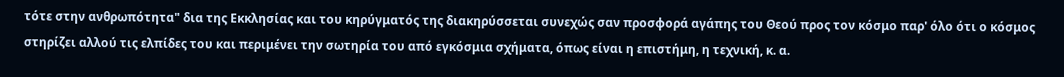τότε στην ανθρωπότητα" δια της Εκκλησίας και του κηρύγματός της διακηρύσσεται συνεχώς σαν προσφορά αγάπης του Θεού προς τον κόσμο παρ' όλο ότι ο κόσμος στηρίζει αλλού τις ελπίδες του και περιμένει την σωτηρία του από εγκόσμια σχήματα, όπως είναι η επιστήμη, η τεχνική, κ. α.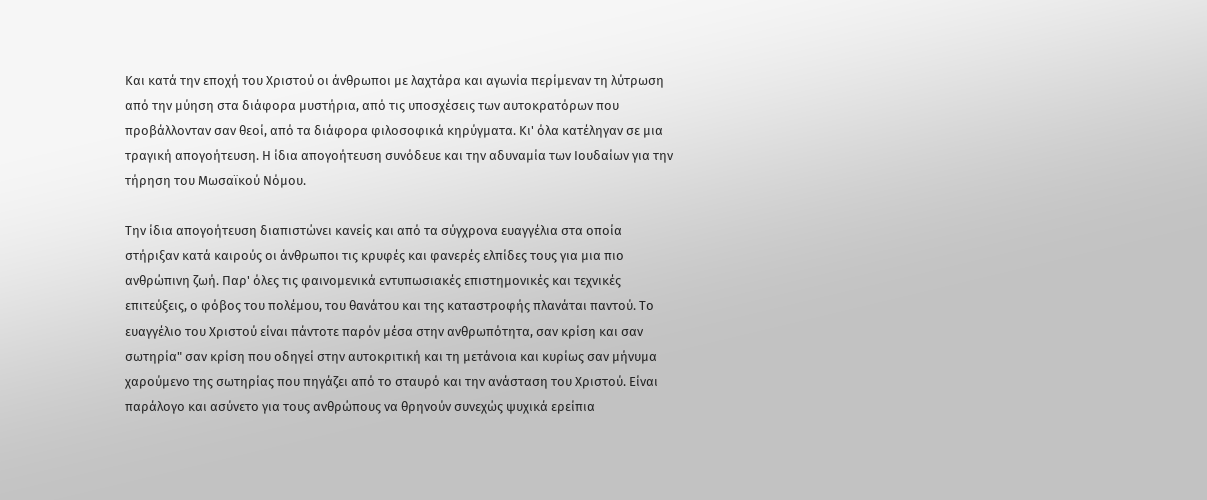Και κατά την εποχή του Χριστού οι άνθρωποι με λαχτάρα και αγωνία περίμεναν τη λύτρωση από την μύηση στα διάφορα μυστήρια, από τις υποσχέσεις των αυτοκρατόρων που προβάλλονταν σαν θεοί, από τα διάφορα φιλοσοφικά κηρύγματα. Κι' όλα κατέληγαν σε μια τραγική απογοήτευση. Η ίδια απογοήτευση συνόδευε και την αδυναμία των Ιουδαίων για την τήρηση του Μωσαϊκού Νόμου.

Την ίδια απογοήτευση διαπιστώνει κανείς και από τα σύγχρονα ευαγγέλια στα οποία στήριξαν κατά καιρούς οι άνθρωποι τις κρυφές και φανερές ελπίδες τους για μια πιο ανθρώπινη ζωή. Παρ' όλες τις φαινομενικά εντυπωσιακές επιστημονικές και τεχνικές επιτεύξεις, ο φόβος του πολέμου, του θανάτου και της καταστροφής πλανάται παντού. Το ευαγγέλιο του Χριστού είναι πάντοτε παρόν μέσα στην ανθρωπότητα, σαν κρίση και σαν σωτηρία" σαν κρίση που οδηγεί στην αυτοκριτική και τη μετάνοια και κυρίως σαν μήνυμα χαρούμενο της σωτηρίας που πηγάζει από το σταυρό και την ανάσταση του Χριστού. Είναι παράλογο και ασύνετο για τους ανθρώπους να θρηνούν συνεχώς ψυχικά ερείπια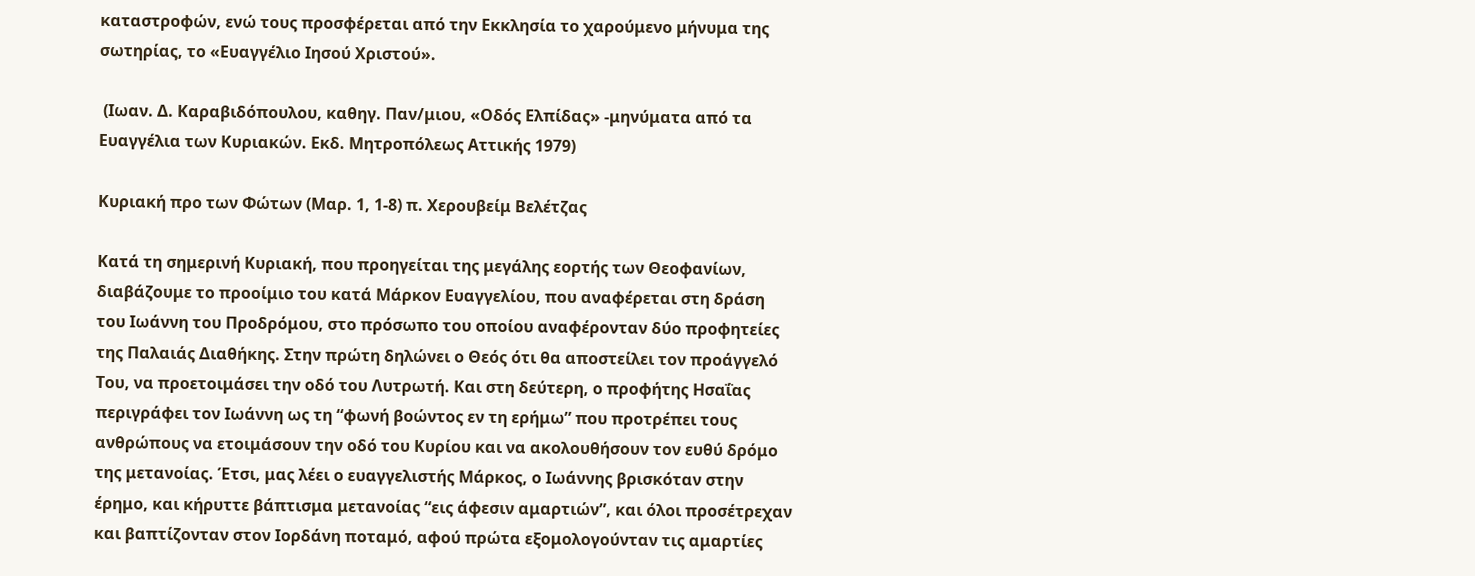καταστροφών, ενώ τους προσφέρεται από την Εκκλησία το χαρούμενο μήνυμα της σωτηρίας, το «Ευαγγέλιο Ιησού Χριστού».

 (Ιωαν. Δ. Καραβιδόπουλου, καθηγ. Παν/μιου, «Οδός Ελπίδας» -μηνύματα από τα Ευαγγέλια των Κυριακών. Εκδ. Μητροπόλεως Αττικής 1979)

Κυριακή προ των Φώτων (Μαρ. 1, 1-8) π. Χερουβείμ Βελέτζας

Κατά τη σημερινή Κυριακή, που προηγείται της μεγάλης εορτής των Θεοφανίων, διαβάζουμε το προοίμιο του κατά Μάρκον Ευαγγελίου, που αναφέρεται στη δράση του Ιωάννη του Προδρόμου, στο πρόσωπο του οποίου αναφέρονταν δύο προφητείες της Παλαιάς Διαθήκης. Στην πρώτη δηλώνει ο Θεός ότι θα αποστείλει τον προάγγελό Του, να προετοιμάσει την οδό του Λυτρωτή. Και στη δεύτερη, ο προφήτης Ησαΐας περιγράφει τον Ιωάννη ως τη “φωνή βοώντος εν τη ερήμω” που προτρέπει τους ανθρώπους να ετοιμάσουν την οδό του Κυρίου και να ακολουθήσουν τον ευθύ δρόμο της μετανοίας. Έτσι, μας λέει ο ευαγγελιστής Μάρκος, ο Ιωάννης βρισκόταν στην έρημο, και κήρυττε βάπτισμα μετανοίας “εις άφεσιν αμαρτιών”, και όλοι προσέτρεχαν και βαπτίζονταν στον Ιορδάνη ποταμό, αφού πρώτα εξομολογούνταν τις αμαρτίες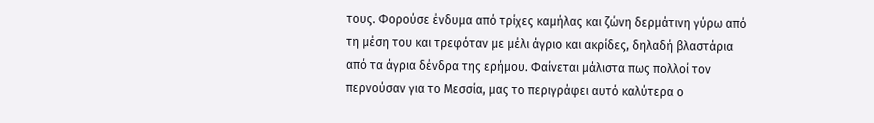τους. Φορούσε ένδυμα από τρίχες καμήλας και ζώνη δερμάτινη γύρω από τη μέση του και τρεφόταν με μέλι άγριο και ακρίδες, δηλαδή βλαστάρια από τα άγρια δένδρα της ερήμου. Φαίνεται μάλιστα πως πολλοί τον περνούσαν για το Μεσσία, μας το περιγράφει αυτό καλύτερα ο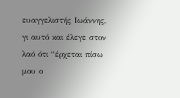ευαγγελιστής Ιωάννης, γι αυτό και έλεγε στον λαό ότι “έρχεται πίσω μου ο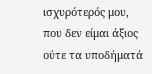ισχυρότερός μου, που δεν είμαι άξιος ούτε τα υποδήματά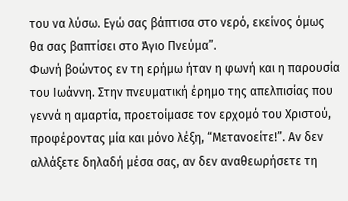του να λύσω. Εγώ σας βάπτισα στο νερό, εκείνος όμως θα σας βαπτίσει στο Άγιο Πνεύμα”.
Φωνή βοώντος εν τη ερήμω ήταν η φωνή και η παρουσία του Ιωάννη. Στην πνευματική έρημο της απελπισίας που γεννά η αμαρτία, προετοίμασε τον ερχομό του Χριστού, προφέροντας μία και μόνο λέξη, “Μετανοείτε!”. Αν δεν αλλάξετε δηλαδή μέσα σας, αν δεν αναθεωρήσετε τη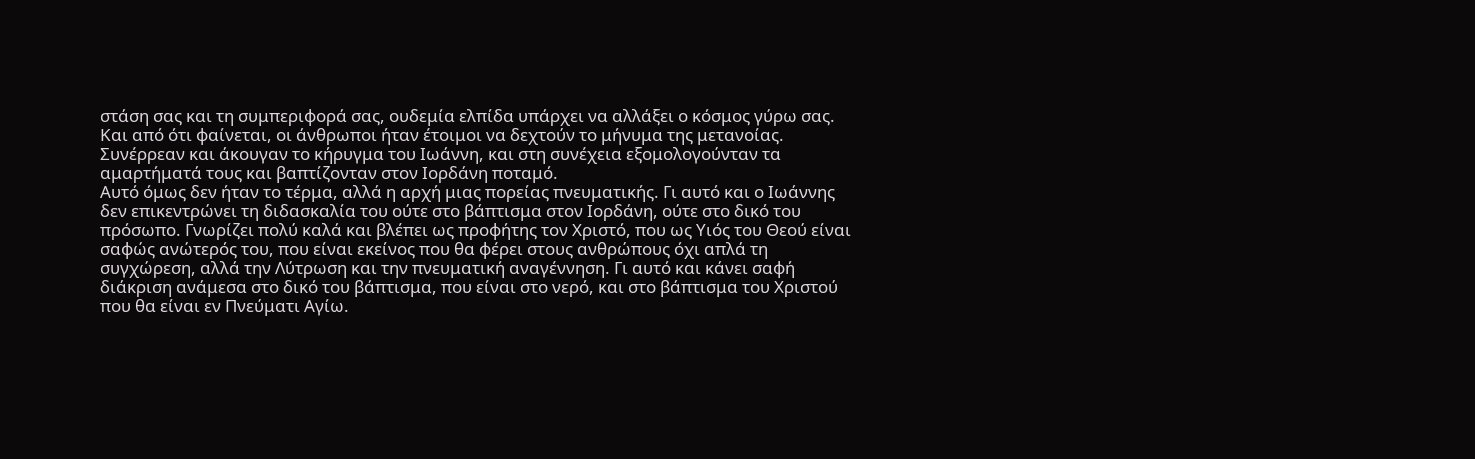στάση σας και τη συμπεριφορά σας, ουδεμία ελπίδα υπάρχει να αλλάξει ο κόσμος γύρω σας. Και από ότι φαίνεται, οι άνθρωποι ήταν έτοιμοι να δεχτούν το μήνυμα της μετανοίας. Συνέρρεαν και άκουγαν το κήρυγμα του Ιωάννη, και στη συνέχεια εξομολογούνταν τα αμαρτήματά τους και βαπτίζονταν στον Ιορδάνη ποταμό.
Αυτό όμως δεν ήταν το τέρμα, αλλά η αρχή μιας πορείας πνευματικής. Γι αυτό και ο Ιωάννης δεν επικεντρώνει τη διδασκαλία του ούτε στο βάπτισμα στον Ιορδάνη, ούτε στο δικό του πρόσωπο. Γνωρίζει πολύ καλά και βλέπει ως προφήτης τον Χριστό, που ως Υιός του Θεού είναι σαφώς ανώτερός του, που είναι εκείνος που θα φέρει στους ανθρώπους όχι απλά τη συγχώρεση, αλλά την Λύτρωση και την πνευματική αναγέννηση. Γι αυτό και κάνει σαφή διάκριση ανάμεσα στο δικό του βάπτισμα, που είναι στο νερό, και στο βάπτισμα του Χριστού που θα είναι εν Πνεύματι Αγίω.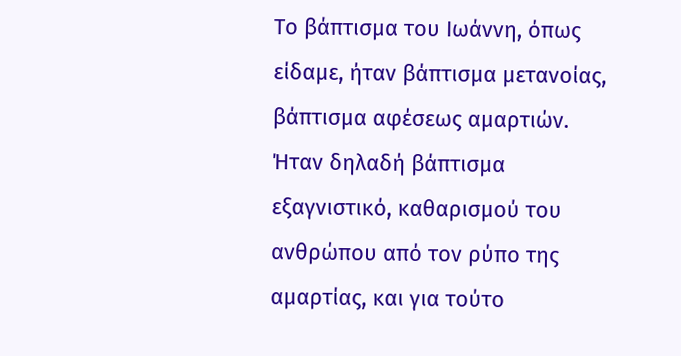Το βάπτισμα του Ιωάννη, όπως είδαμε, ήταν βάπτισμα μετανοίας, βάπτισμα αφέσεως αμαρτιών. Ήταν δηλαδή βάπτισμα εξαγνιστικό, καθαρισμού του ανθρώπου από τον ρύπο της αμαρτίας, και για τούτο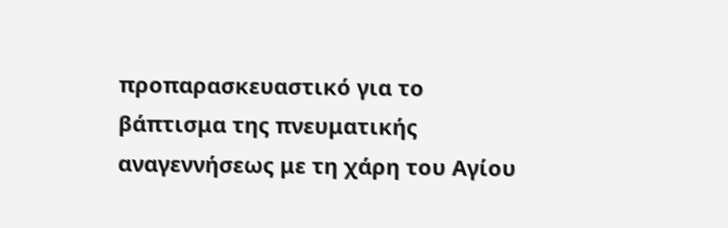προπαρασκευαστικό για το βάπτισμα της πνευματικής αναγεννήσεως με τη χάρη του Αγίου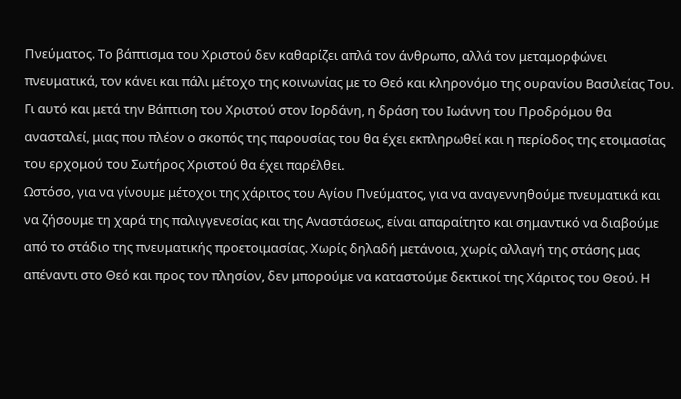Πνεύματος. Το βάπτισμα του Χριστού δεν καθαρίζει απλά τον άνθρωπο, αλλά τον μεταμορφώνει πνευματικά, τον κάνει και πάλι μέτοχο της κοινωνίας με το Θεό και κληρονόμο της ουρανίου Βασιλείας Του. Γι αυτό και μετά την Βάπτιση του Χριστού στον Ιορδάνη, η δράση του Ιωάννη του Προδρόμου θα ανασταλεί, μιας που πλέον ο σκοπός της παρουσίας του θα έχει εκπληρωθεί και η περίοδος της ετοιμασίας του ερχομού του Σωτήρος Χριστού θα έχει παρέλθει.
Ωστόσο, για να γίνουμε μέτοχοι της χάριτος του Αγίου Πνεύματος, για να αναγεννηθούμε πνευματικά και να ζήσουμε τη χαρά της παλιγγενεσίας και της Αναστάσεως, είναι απαραίτητο και σημαντικό να διαβούμε από το στάδιο της πνευματικής προετοιμασίας. Χωρίς δηλαδή μετάνοια, χωρίς αλλαγή της στάσης μας απέναντι στο Θεό και προς τον πλησίον, δεν μπορούμε να καταστούμε δεκτικοί της Χάριτος του Θεού. Η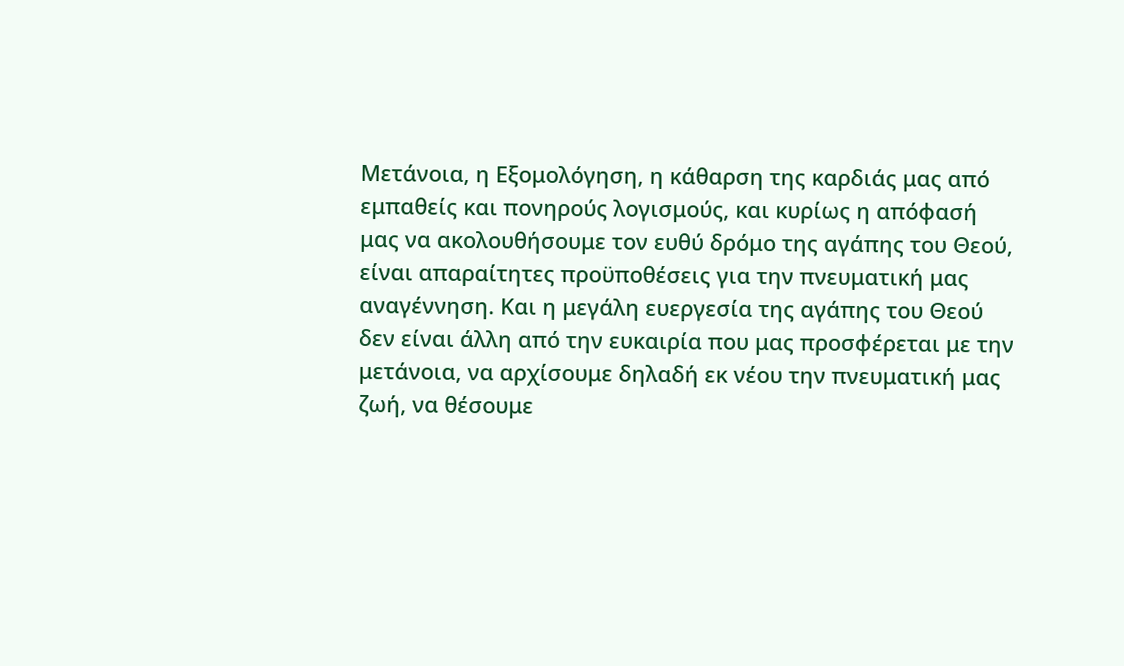Μετάνοια, η Εξομολόγηση, η κάθαρση της καρδιάς μας από εμπαθείς και πονηρούς λογισμούς, και κυρίως η απόφασή μας να ακολουθήσουμε τον ευθύ δρόμο της αγάπης του Θεού, είναι απαραίτητες προϋποθέσεις για την πνευματική μας αναγέννηση. Και η μεγάλη ευεργεσία της αγάπης του Θεού δεν είναι άλλη από την ευκαιρία που μας προσφέρεται με την μετάνοια, να αρχίσουμε δηλαδή εκ νέου την πνευματική μας ζωή, να θέσουμε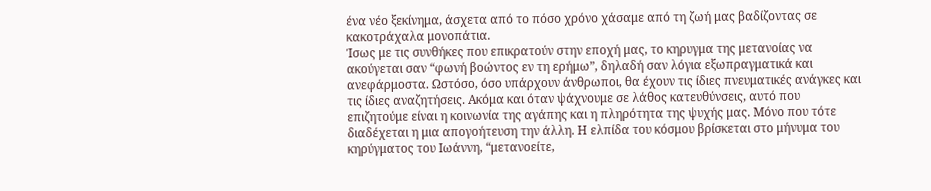ένα νέο ξεκίνημα, άσχετα από το πόσο χρόνο χάσαμε από τη ζωή μας βαδίζοντας σε κακοτράχαλα μονοπάτια.
Ίσως με τις συνθήκες που επικρατούν στην εποχή μας, το κηρυγμα της μετανοίας να ακούγεται σαν “φωνή βοώντος εν τη ερήμω”, δηλαδή σαν λόγια εξωπραγματικά και ανεφάρμοστα. Ωστόσο, όσο υπάρχουν άνθρωποι, θα έχουν τις ίδιες πνευματικές ανάγκες και τις ίδιες αναζητήσεις. Ακόμα και όταν ψάχνουμε σε λάθος κατευθύνσεις, αυτό που επιζητούμε είναι η κοινωνία της αγάπης και η πληρότητα της ψυχής μας. Μόνο που τότε διαδέχεται η μια απογοήτευση την άλλη. Η ελπίδα του κόσμου βρίσκεται στο μήνυμα του κηρύγματος του Ιωάννη, “μετανοείτε,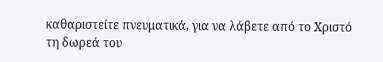καθαριστείτε πνευματικά, για να λάβετε από το Χριστό τη δωρεά του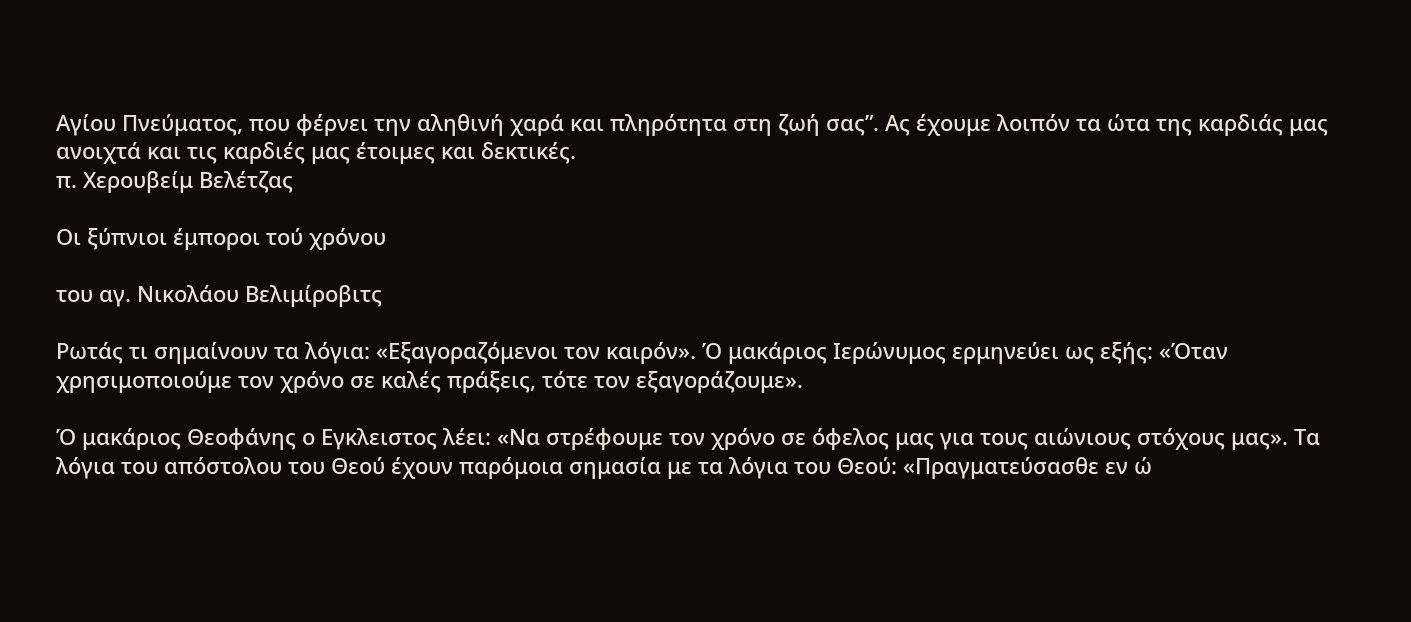Αγίου Πνεύματος, που φέρνει την αληθινή χαρά και πληρότητα στη ζωή σας”. Ας έχουμε λοιπόν τα ώτα της καρδιάς μας ανοιχτά και τις καρδιές μας έτοιμες και δεκτικές.
π. Χερουβείμ Βελέτζας

Οι ξύπνιοι έμποροι τού χρόνου

του αγ. Νικολάου Βελιμίροβιτς

Ρωτάς τι σημαίνουν τα λόγια: «Εξαγοραζόμενοι τον καιρόν». Ό μακάριος Ιερώνυμος ερμηνεύει ως εξής: «Όταν χρησιμοποιούμε τον χρόνο σε καλές πράξεις, τότε τον εξαγοράζουμε».

Ό μακάριος Θεοφάνης ο Εγκλειστος λέει: «Να στρέφουμε τον χρόνο σε όφελος μας για τους αιώνιους στόχους μας». Τα λόγια του απόστολου του Θεού έχουν παρόμοια σημασία με τα λόγια του Θεού: «Πραγματεύσασθε εν ώ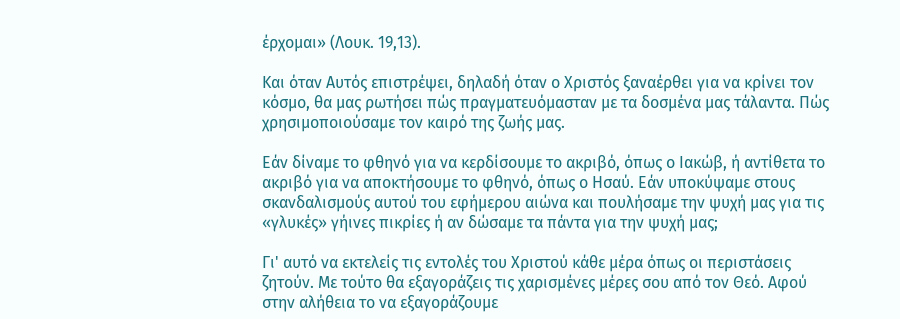έρχομαι» (Λουκ. 19,13).

Και όταν Αυτός επιστρέψει, δηλαδή όταν ο Χριστός ξαναέρθει για να κρίνει τον κόσμο, θα μας ρωτήσει πώς πραγματευόμασταν με τα δοσμένα μας τάλαντα. Πώς χρησιμοποιούσαμε τον καιρό της ζωής μας.

Εάν δίναμε το φθηνό για να κερδίσουμε το ακριβό, όπως ο Ιακώβ, ή αντίθετα το ακριβό για να αποκτήσουμε το φθηνό, όπως ο Ησαύ. Εάν υποκύψαμε στους σκανδαλισμούς αυτού του εφήμερου αιώνα και πουλήσαμε την ψυχή μας για τις «γλυκές» γήινες πικρίες ή αν δώσαμε τα πάντα για την ψυχή μας;

Γι' αυτό να εκτελείς τις εντολές του Χριστού κάθε μέρα όπως οι περιστάσεις ζητούν. Με τούτο θα εξαγοράζεις τις χαρισμένες μέρες σου από τον Θεό. Αφού στην αλήθεια το να εξαγοράζουμε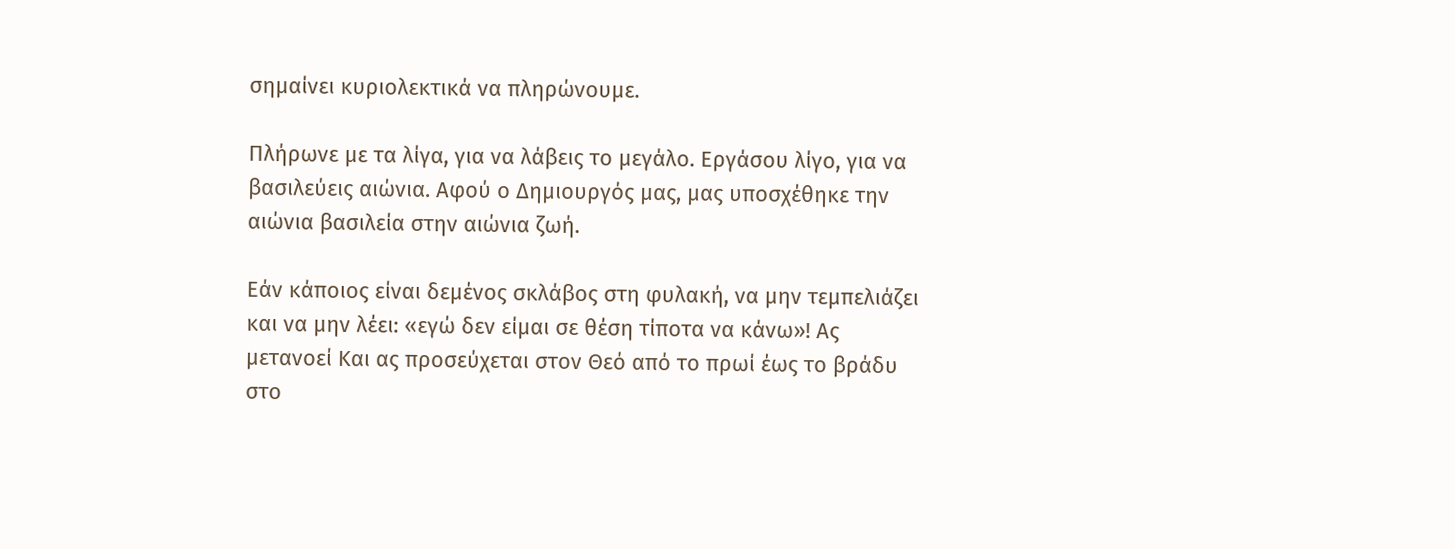σημαίνει κυριολεκτικά να πληρώνουμε.

Πλήρωνε με τα λίγα, για να λάβεις το μεγάλο. Εργάσου λίγο, για να βασιλεύεις αιώνια. Αφού ο Δημιουργός μας, μας υποσχέθηκε την αιώνια βασιλεία στην αιώνια ζωή.

Εάν κάποιος είναι δεμένος σκλάβος στη φυλακή, να μην τεμπελιάζει και να μην λέει: «εγώ δεν είμαι σε θέση τίποτα να κάνω»! Ας μετανοεί Και ας προσεύχεται στον Θεό από το πρωί έως το βράδυ στο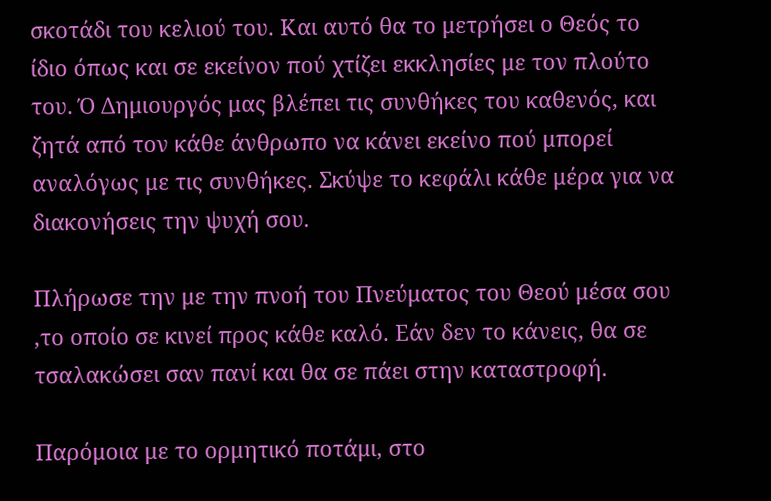σκοτάδι του κελιού του. Και αυτό θα το μετρήσει ο Θεός το ίδιο όπως και σε εκείνον πού χτίζει εκκλησίες με τον πλούτο του. Ό Δημιουργός μας βλέπει τις συνθήκες του καθενός, και ζητά από τον κάθε άνθρωπο να κάνει εκείνο πού μπορεί αναλόγως με τις συνθήκες. Σκύψε το κεφάλι κάθε μέρα για να διακονήσεις την ψυχή σου.

Πλήρωσε την με την πνοή του Πνεύματος του Θεού μέσα σου ,το οποίο σε κινεί προς κάθε καλό. Εάν δεν το κάνεις, θα σε τσαλακώσει σαν πανί και θα σε πάει στην καταστροφή.

Παρόμοια με το ορμητικό ποτάμι, στο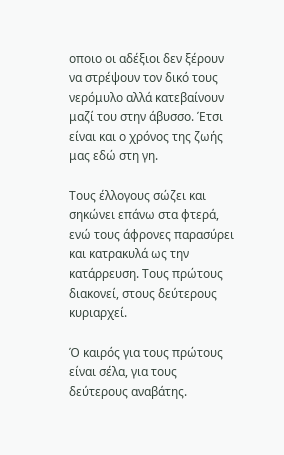οποιο οι αδέξιοι δεν ξέρουν να στρέψουν τον δικό τους νερόμυλο αλλά κατεβαίνουν μαζί του στην άβυσσο. Έτσι είναι και ο χρόνος της ζωής μας εδώ στη γη.

Τους έλλογους σώζει και σηκώνει επάνω στα φτερά, ενώ τους άφρονες παρασύρει και κατρακυλά ως την κατάρρευση. Τους πρώτους διακονεί, στους δεύτερους κυριαρχεί.

Ό καιρός για τους πρώτους είναι σέλα, για τους δεύτερους αναβάτης.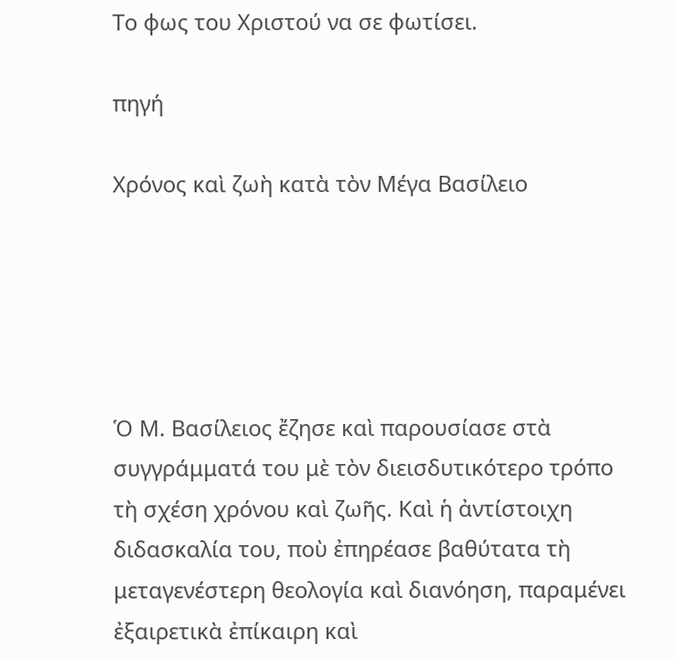Το φως του Χριστού να σε φωτίσει.

πηγή

Χρόνος καὶ ζωὴ κατὰ τὸν Μέγα Βασίλειο





Ὁ Μ. Βασίλειος ἔζησε καὶ παρουσίασε στὰ συγγράμματά του μὲ τὸν διεισδυτικότερο τρόπο τὴ σχέση χρόνου καὶ ζωῆς. Καὶ ἡ ἀντίστοιχη διδασκαλία του, ποὺ ἐπηρέασε βαθύτατα τὴ μεταγενέστερη θεολογία καὶ διανόηση, παραμένει ἐξαιρετικὰ ἐπίκαιρη καὶ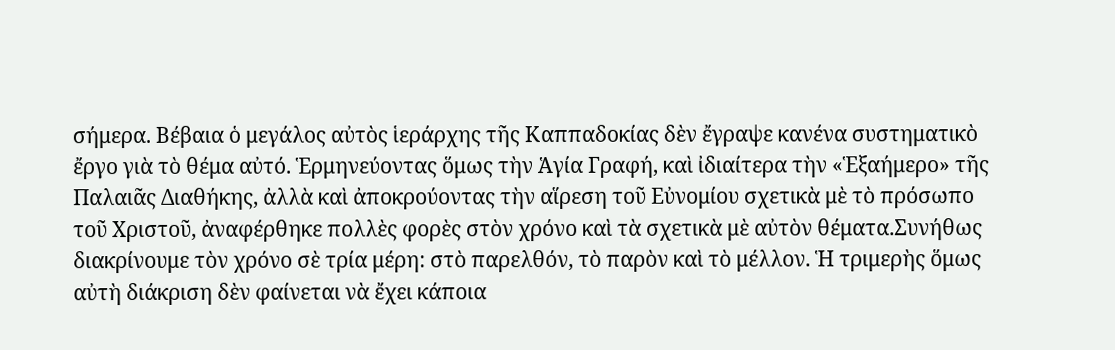σήμερα. Βέβαια ὁ μεγάλος αὐτὸς ἱεράρχης τῆς Καππαδοκίας δὲν ἔγραψε κανένα συστηματικὸ ἔργο γιὰ τὸ θέμα αὐτό. Ἑρμηνεύοντας ὅμως τὴν Ἁγία Γραφή, καὶ ἰδιαίτερα τὴν «Ἑξαήμερο» τῆς Παλαιᾶς Διαθήκης, ἀλλὰ καὶ ἀποκρούοντας τὴν αἵρεση τοῦ Εὐνομίου σχετικὰ μὲ τὸ πρόσωπο τοῦ Χριστοῦ, ἀναφέρθηκε πολλὲς φορὲς στὸν χρόνο καὶ τὰ σχετικὰ μὲ αὐτὸν θέματα.Συνήθως διακρίνουμε τὸν χρόνο σὲ τρία μέρη: στὸ παρελθόν, τὸ παρὸν καὶ τὸ μέλλον. Ἡ τριμερὴς ὅμως αὐτὴ διάκριση δὲν φαίνεται νὰ ἔχει κάποια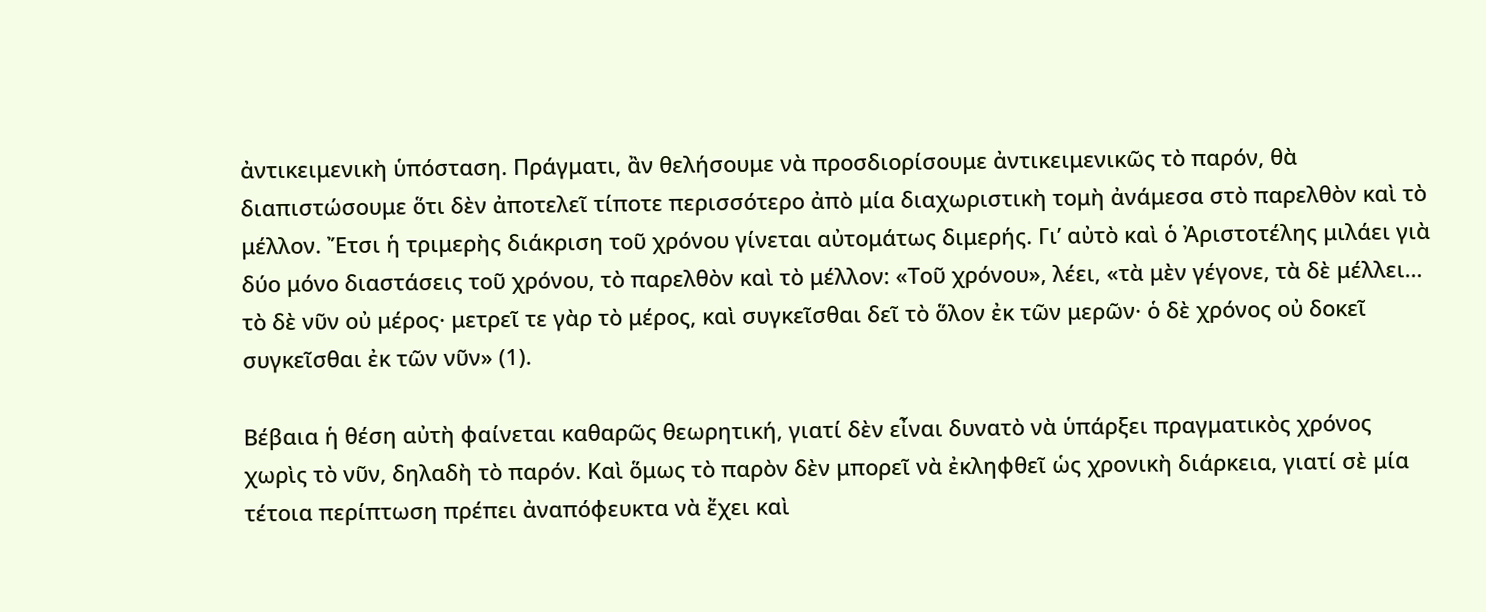ἀντικειμενικὴ ὑπόσταση. Πράγματι, ἂν θελήσουμε νὰ προσδιορίσουμε ἀντικειμενικῶς τὸ παρόν, θὰ διαπιστώσουμε ὅτι δὲν ἀποτελεῖ τίποτε περισσότερο ἀπὸ μία διαχωριστικὴ τομὴ ἀνάμεσα στὸ παρελθὸν καὶ τὸ μέλλον. Ἔτσι ἡ τριμερὴς διάκριση τοῦ χρόνου γίνεται αὐτομάτως διμερής. Γι’ αὐτὸ καὶ ὁ Ἀριστοτέλης μιλάει γιὰ δύο μόνο διαστάσεις τοῦ χρόνου, τὸ παρελθὸν καὶ τὸ μέλλον: «Τοῦ χρόνου», λέει, «τὰ μὲν γέγονε, τὰ δὲ μέλλει… τὸ δὲ νῦν οὐ μέρος· μετρεῖ τε γὰρ τὸ μέρος, καὶ συγκεῖσθαι δεῖ τὸ ὅλον ἐκ τῶν μερῶν· ὁ δὲ χρόνος οὐ δοκεῖ συγκεῖσθαι ἐκ τῶν νῦν» (1).

Βέβαια ἡ θέση αὐτὴ φαίνεται καθαρῶς θεωρητική, γιατί δὲν εἶναι δυνατὸ νὰ ὑπάρξει πραγματικὸς χρόνος χωρὶς τὸ νῦν, δηλαδὴ τὸ παρόν. Καὶ ὅμως τὸ παρὸν δὲν μπορεῖ νὰ ἐκληφθεῖ ὡς χρονικὴ διάρκεια, γιατί σὲ μία τέτοια περίπτωση πρέπει ἀναπόφευκτα νὰ ἔχει καὶ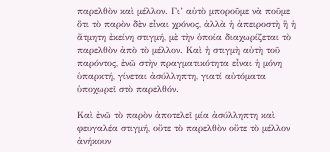παρελθὸν καὶ μέλλον. Γι’ αὐτὸ μποροῦμε νὰ ποῦμε ὅτι τὸ παρὸν δὲν εἶναι χρόνος, ἀλλὰ ἡ ἀπειροστὴ ἢ ἡ ἄτμητη ἐκείνη στιγμή, μὲ τὴν ὁποία διαχωρίζεται τὸ παρελθὸν ἀπὸ τὸ μέλλον. Καὶ ἡ στιγμὴ αὐτὴ τοῦ παρόντος, ἐνῶ στὴν πραγματικότητα εἶναι ἡ μόνη ὑπαρκτή, γίνεται ἀσύλληπτη, γιατί αὐτόματα ὑποχωρεῖ στὸ παρελθόν.

Καὶ ἐνῶ τὸ παρὸν ἀποτελεῖ μία ἀσύλληπτη καὶ φευγαλέα στιγμή, οὔτε τὸ παρελθὸν οὔτε τὸ μέλλον ἀνήκουν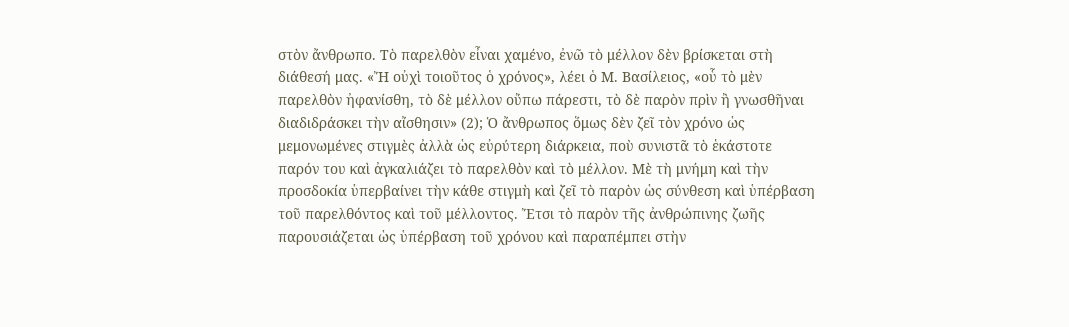στὸν ἄνθρωπο. Τὸ παρελθὸν εἶναι χαμένο, ἐνῶ τὸ μέλλον δὲν βρίσκεται στὴ διάθεσή μας. «Ἤ οὐχὶ τοιοῦτος ὁ χρόνος», λέει ὁ Μ. Βασίλειος, «οὗ τὸ μὲν παρελθὸν ἠφανίσθη, τὸ δὲ μέλλον οὔπω πάρεστι, τὸ δὲ παρὸν πρὶν ἢ γνωσθῆναι διαδιδράσκει τὴν αἴσθησιν» (2); Ὁ ἄνθρωπος ὅμως δὲν ζεῖ τὸν χρόνο ὡς μεμονωμένες στιγμὲς ἀλλὰ ὡς εὐρύτερη διάρκεια, ποὺ συνιστᾶ τὸ ἑκάστοτε παρόν του καὶ ἀγκαλιάζει τὸ παρελθὸν καὶ τὸ μέλλον. Μὲ τὴ μνήμη καὶ τὴν προσδοκία ὑπερβαίνει τὴν κάθε στιγμὴ καὶ ζεῖ τὸ παρὸν ὡς σύνθεση καὶ ὑπέρβαση τοῦ παρελθόντος καὶ τοῦ μέλλοντος. Ἔτσι τὸ παρὸν τῆς ἀνθρώπινης ζωῆς παρουσιάζεται ὡς ὑπέρβαση τοῦ χρόνου καὶ παραπέμπει στὴν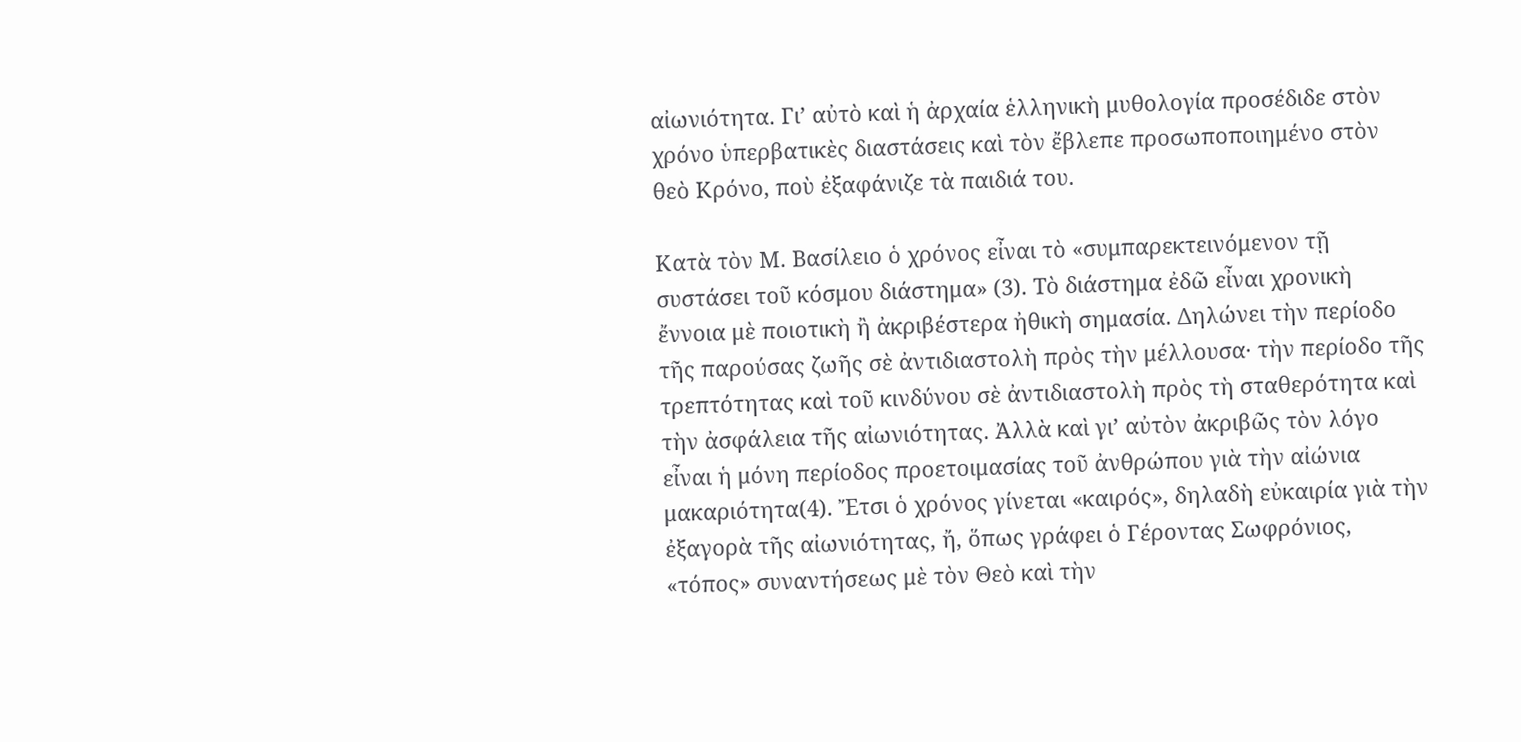αἰωνιότητα. Γι’ αὐτὸ καὶ ἡ ἀρχαία ἑλληνικὴ μυθολογία προσέδιδε στὸν χρόνο ὑπερβατικὲς διαστάσεις καὶ τὸν ἔβλεπε προσωποποιημένο στὸν θεὸ Κρόνο, ποὺ ἐξαφάνιζε τὰ παιδιά του.

Κατὰ τὸν Μ. Βασίλειο ὁ χρόνος εἶναι τὸ «συμπαρεκτεινόμενον τῇ συστάσει τοῦ κόσμου διάστημα» (3). Τὸ διάστημα ἐδῶ εἶναι χρονικὴ ἔννοια μὲ ποιοτικὴ ἢ ἀκριβέστερα ἠθικὴ σημασία. Δηλώνει τὴν περίοδο τῆς παρούσας ζωῆς σὲ ἀντιδιαστολὴ πρὸς τὴν μέλλουσα· τὴν περίοδο τῆς τρεπτότητας καὶ τοῦ κινδύνου σὲ ἀντιδιαστολὴ πρὸς τὴ σταθερότητα καὶ τὴν ἀσφάλεια τῆς αἰωνιότητας. Ἀλλὰ καὶ γι’ αὐτὸν ἀκριβῶς τὸν λόγο εἶναι ἡ μόνη περίοδος προετοιμασίας τοῦ ἀνθρώπου γιὰ τὴν αἰώνια μακαριότητα(4). Ἔτσι ὁ χρόνος γίνεται «καιρός», δηλαδὴ εὐκαιρία γιὰ τὴν ἐξαγορὰ τῆς αἰωνιότητας, ἤ, ὅπως γράφει ὁ Γέροντας Σωφρόνιος, «τόπος» συναντήσεως μὲ τὸν Θεὸ καὶ τὴν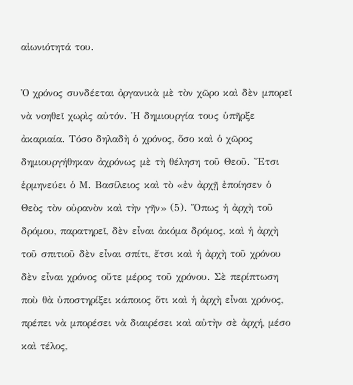αἰωνιότητά του.

Ὁ χρόνος συνδέεται ὀργανικὰ μὲ τὸν χῶρο καὶ δὲν μπορεῖ νὰ νοηθεῖ χωρὶς αὐτόν. Ἡ δημιουργία τους ὑπῆρξε ἀκαριαία. Τόσο δηλαδὴ ὁ χρόνος, ὅσο καὶ ὁ χῶρος δημιουργήθηκαν ἀχρόνως μὲ τὴ θέληση τοῦ Θεοῦ. Ἔτσι ἑρμηνεύει ὁ Μ. Βασίλειος καὶ τὸ «ἐν ἀρχῇ ἐποίησεν ὁ Θεὸς τὸν οὐρανὸν καὶ τὴν γῆν» (5). Ὅπως ἡ ἀρχὴ τοῦ δρόμου, παρατηρεῖ, δὲν εἶναι ἀκόμα δρόμος, καὶ ἡ ἀρχὴ τοῦ σπιτιοῦ δὲν εἶναι σπίτι, ἔτσι καὶ ἡ ἀρχὴ τοῦ χρόνου δὲν εἶναι χρόνος οὔτε μέρος τοῦ χρόνου. Σὲ περίπτωση ποὺ θὰ ὑποστηρίξει κάποιος ὅτι καὶ ἡ ἀρχὴ εἶναι χρόνος, πρέπει νὰ μπορέσει νὰ διαιρέσει καὶ αὐτὴν σὲ ἀρχή, μέσο καὶ τέλος,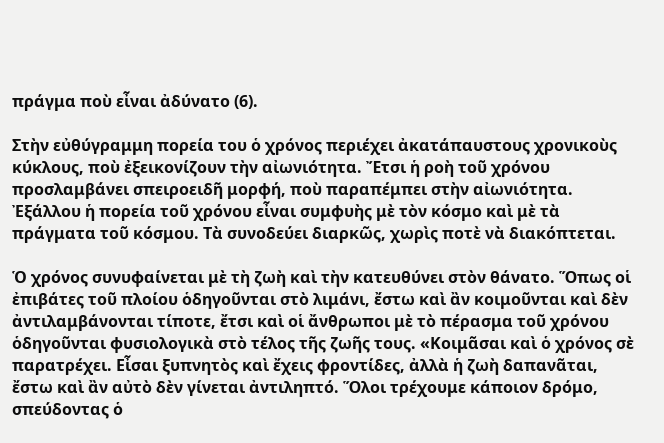πράγμα ποὺ εἶναι ἀδύνατο (6).

Στὴν εὐθύγραμμη πορεία του ὁ χρόνος περιέχει ἀκατάπαυστους χρονικοὺς κύκλους, ποὺ ἐξεικονίζουν τὴν αἰωνιότητα. Ἔτσι ἡ ροὴ τοῦ χρόνου προσλαμβάνει σπειροειδῆ μορφή, ποὺ παραπέμπει στὴν αἰωνιότητα. Ἐξάλλου ἡ πορεία τοῦ χρόνου εἶναι συμφυὴς μὲ τὸν κόσμο καὶ μὲ τὰ πράγματα τοῦ κόσμου. Τὰ συνοδεύει διαρκῶς, χωρὶς ποτὲ νὰ διακόπτεται.

Ὁ χρόνος συνυφαίνεται μὲ τὴ ζωὴ καὶ τὴν κατευθύνει στὸν θάνατο. Ὅπως οἱ ἐπιβάτες τοῦ πλοίου ὁδηγοῦνται στὸ λιμάνι, ἔστω καὶ ἂν κοιμοῦνται καὶ δὲν ἀντιλαμβάνονται τίποτε, ἔτσι καὶ οἱ ἄνθρωποι μὲ τὸ πέρασμα τοῦ χρόνου ὁδηγοῦνται φυσιολογικὰ στὸ τέλος τῆς ζωῆς τους. «Κοιμᾶσαι καὶ ὁ χρόνος σὲ παρατρέχει. Εἶσαι ξυπνητὸς καὶ ἔχεις φροντίδες, ἀλλὰ ἡ ζωὴ δαπανᾶται, ἔστω καὶ ἂν αὐτὸ δὲν γίνεται ἀντιληπτό. Ὅλοι τρέχουμε κάποιον δρόμο, σπεύδοντας ὁ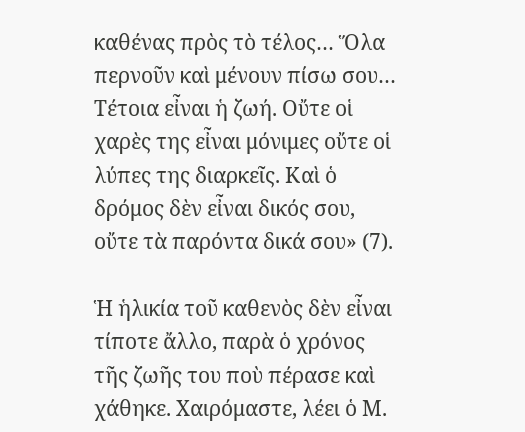καθένας πρὸς τὸ τέλος… Ὅλα περνοῦν καὶ μένουν πίσω σου… Τέτοια εἶναι ἡ ζωή. Οὔτε οἱ χαρὲς της εἶναι μόνιμες οὔτε οἱ λύπες της διαρκεῖς. Καὶ ὁ δρόμος δὲν εἶναι δικός σου, οὔτε τὰ παρόντα δικά σου» (7).

Ἡ ἡλικία τοῦ καθενὸς δὲν εἶναι τίποτε ἄλλο, παρὰ ὁ χρόνος τῆς ζωῆς του ποὺ πέρασε καὶ χάθηκε. Χαιρόμαστε, λέει ὁ Μ.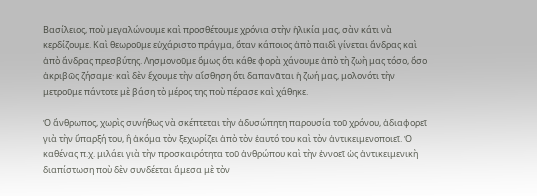Βασίλειος, ποὺ μεγαλώνουμε καὶ προσθέτουμε χρόνια στὴν ἡλικία μας, σὰν κάτι νὰ κερδίζουμε. Καὶ θεωροῦμε εὐχάριστο πράγμα, ὅταν κάποιος ἀπὸ παιδὶ γίνεται ἄνδρας καὶ ἀπὸ ἄνδρας πρεσβύτης. Λησμονοῦμε ὅμως ὅτι κάθε φορὰ χάνουμε ἀπὸ τὴ ζωὴ μας τόσο, ὅσο ἀκριβῶς ζήσαμε· καὶ δὲν ἔχουμε τὴν αἴσθηση ὅτι δαπανᾶται ἡ ζωή μας, μολονότι τὴν μετροῦμε πάντοτε μὲ βάση τὸ μέρος της ποὺ πέρασε καὶ χάθηκε.

Ὁ ἄνθρωπος, χωρὶς συνήθως νὰ σκέπτεται τὴν ἀδυσώπητη παρουσία τοῦ χρόνου, ἀδιαφορεῖ γιὰ τὴν ὕπαρξή του, ἢ ἀκόμα τὸν ξεχωρίζει ἀπὸ τὸν ἑαυτό του καὶ τὸν ἀντικειμενοποιεῖ. Ὁ καθένας π.χ. μιλάει γιὰ τὴν προσκαιρότητα τοῦ ἀνθρώπου καὶ τὴν ἐννοεῖ ὡς ἀντικειμενικὴ διαπίστωση ποὺ δὲν συνδέεται ἄμεσα μὲ τὸν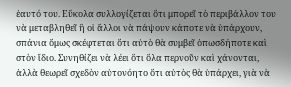ἑαυτό του. Εὔκολα συλλογίζεται ὅτι μπορεῖ τὸ περιβάλλον του νὰ μεταβληθεῖ ἢ οἱ ἄλλοι νὰ πάψουν κάποτε νὰ ὑπάρχουν, σπάνια ὅμως σκέφτεται ὅτι αὐτὸ θὰ συμβεῖ ὁπωσδήποτε καὶ στὸν ἴδιο. Συνηθίζει νὰ λέει ὅτι ὅλα περνοῦν καὶ χάνονται, ἀλλὰ θεωρεῖ σχεδὸν αὐτονόητο ὅτι αὐτὸς θὰ ὑπάρχει, γιὰ νὰ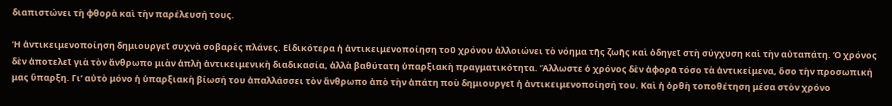διαπιστώνει τὴ φθορὰ καὶ τὴν παρέλευσή τους.

Ἡ ἀντικειμενοποίηση δημιουργεῖ συχνὰ σοβαρὲς πλάνες. Εἰδικότερα ἡ ἀντικειμενοποίηση τοῦ χρόνου ἀλλοιώνει τὸ νόημα τῆς ζωῆς καὶ ὀδηγεῖ στὴ σύγχυση καὶ τὴν αὐταπάτη. Ὁ χρόνος δὲν ἀποτελεῖ γιὰ τὸν ἄνθρωπο μιὰν ἁπλὴ ἀντικειμενικὴ διαδικασία, ἀλλὰ βαθύτατη ὑπαρξιακὴ πραγματικότητα. Ἄλλωστε ὁ χρόνος δὲν ἀφορᾶ τόσο τὰ ἀντικείμενα, ὅσο τὴν προσωπική μας ὕπαρξη. Γι’ αὐτὸ μόνο ἡ ὑπαρξιακὴ βίωσή του ἀπαλλάσσει τὸν ἄνθρωπο ἀπὸ τὴν ἀπάτη ποὺ δημιουργεῖ ἡ ἀντικειμενοποίησή του. Καὶ ἡ ὀρθὴ τοποθέτηση μέσα στὸν χρόνο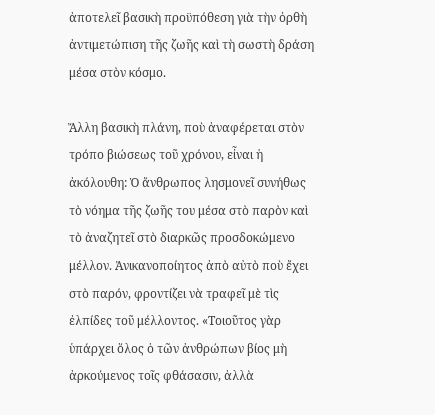ἀποτελεῖ βασικὴ προϋπόθεση γιὰ τὴν ὀρθὴ ἀντιμετώπιση τῆς ζωῆς καὶ τὴ σωστὴ δράση μέσα στὸν κόσμο.

Ἄλλη βασικὴ πλάνη, ποὺ ἀναφέρεται στὸν τρόπο βιώσεως τοῦ χρόνου, εἶναι ἡ ἀκόλουθη: Ὁ ἄνθρωπος λησμονεῖ συνήθως τὸ νόημα τῆς ζωῆς του μέσα στὸ παρὸν καὶ τὸ ἀναζητεῖ στὸ διαρκῶς προσδοκώμενο μέλλον. Ἀνικανοποίητος ἀπὸ αὐτὸ ποὺ ἔχει στὸ παρόν, φροντίζει νὰ τραφεῖ μὲ τὶς ἐλπίδες τοῦ μέλλοντος. «Τοιοῦτος γὰρ ὑπάρχει ὅλος ὁ τῶν ἀνθρώπων βίος μὴ ἀρκούμενος τοῖς φθάσασιν, ἀλλὰ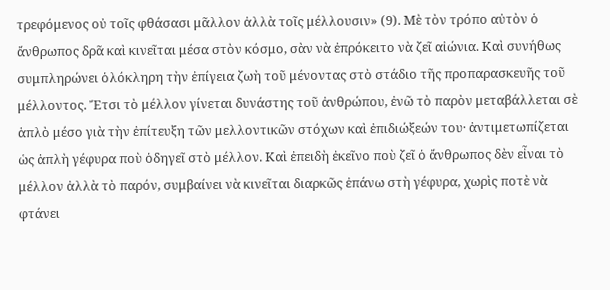τρεφόμενος οὐ τοῖς φθάσασι μᾶλλον ἀλλὰ τοῖς μέλλουσιν» (9). Μὲ τὸν τρόπο αὐτὸν ὁ ἄνθρωπος δρᾶ καὶ κινεῖται μέσα στὸν κόσμο, σὰν νὰ ἐπρόκειτο νὰ ζεῖ αἰώνια. Καὶ συνήθως συμπληρώνει ὁλόκληρη τὴν ἐπίγεια ζωὴ τοῦ μένοντας στὸ στάδιο τῆς προπαρασκευῆς τοῦ μέλλοντος. Ἔτσι τὸ μέλλον γίνεται δυνάστης τοῦ ἀνθρώπου, ἐνῶ τὸ παρὸν μεταβάλλεται σὲ ἁπλὸ μέσο γιὰ τὴν ἐπίτευξη τῶν μελλοντικῶν στόχων καὶ ἐπιδιώξεών του· ἀντιμετωπίζεται ὡς ἁπλὴ γέφυρα ποὺ ὁδηγεῖ στὸ μέλλον. Καὶ ἐπειδὴ ἐκεῖνο ποὺ ζεῖ ὁ ἄνθρωπος δὲν εἶναι τὸ μέλλον ἀλλὰ τὸ παρόν, συμβαίνει νὰ κινεῖται διαρκῶς ἐπάνω στὴ γέφυρα, χωρὶς ποτὲ νὰ φτάνει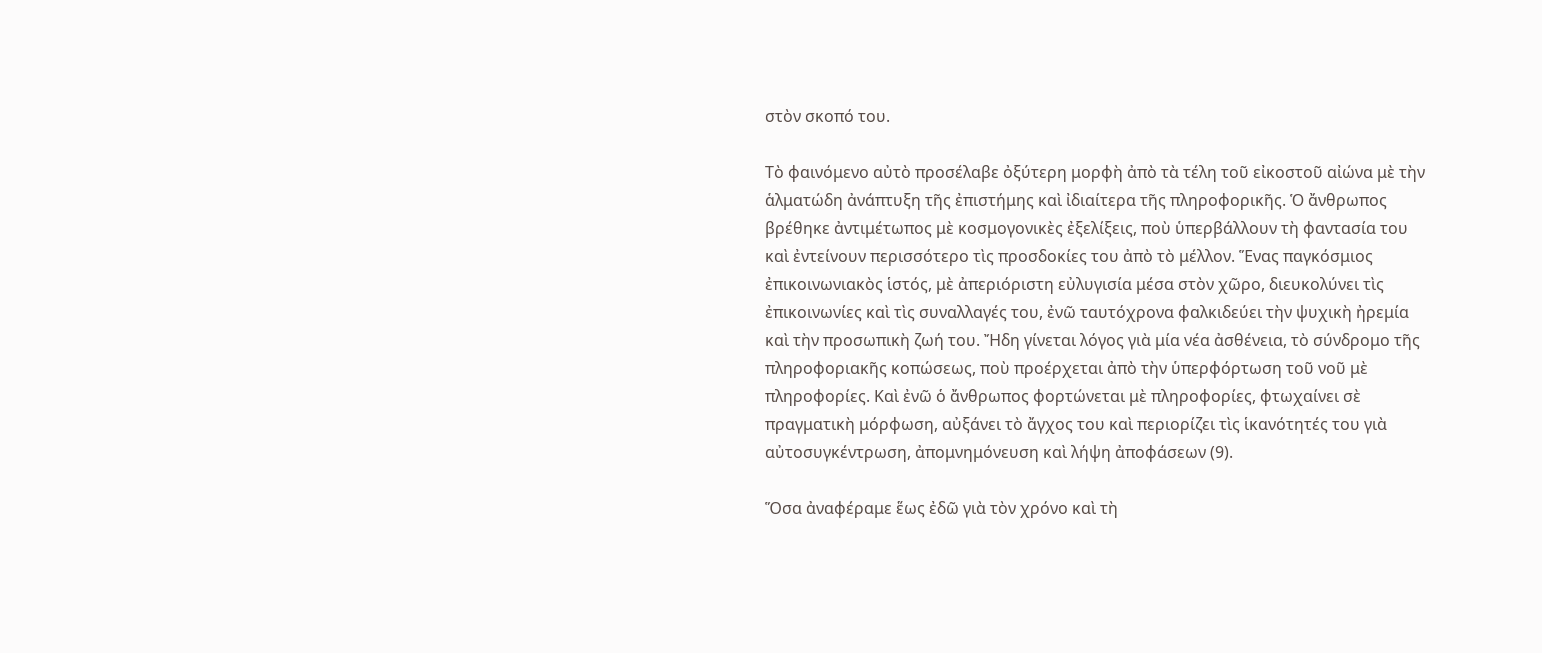στὸν σκοπό του.

Τὸ φαινόμενο αὐτὸ προσέλαβε ὀξύτερη μορφὴ ἀπὸ τὰ τέλη τοῦ εἰκοστοῦ αἰώνα μὲ τὴν ἁλματώδη ἀνάπτυξη τῆς ἐπιστήμης καὶ ἰδιαίτερα τῆς πληροφορικῆς. Ὁ ἄνθρωπος βρέθηκε ἀντιμέτωπος μὲ κοσμογονικὲς ἐξελίξεις, ποὺ ὑπερβάλλουν τὴ φαντασία του καὶ ἐντείνουν περισσότερο τὶς προσδοκίες του ἀπὸ τὸ μέλλον. Ἕνας παγκόσμιος ἐπικοινωνιακὸς ἱστός, μὲ ἀπεριόριστη εὐλυγισία μέσα στὸν χῶρο, διευκολύνει τὶς ἐπικοινωνίες καὶ τὶς συναλλαγές του, ἐνῶ ταυτόχρονα φαλκιδεύει τὴν ψυχικὴ ἠρεμία καὶ τὴν προσωπικὴ ζωή του. Ἤδη γίνεται λόγος γιὰ μία νέα ἀσθένεια, τὸ σύνδρομο τῆς πληροφοριακῆς κοπώσεως, ποὺ προέρχεται ἀπὸ τὴν ὑπερφόρτωση τοῦ νοῦ μὲ πληροφορίες. Καὶ ἐνῶ ὁ ἄνθρωπος φορτώνεται μὲ πληροφορίες, φτωχαίνει σὲ πραγματικὴ μόρφωση, αὐξάνει τὸ ἄγχος του καὶ περιορίζει τὶς ἱκανότητές του γιὰ αὐτοσυγκέντρωση, ἀπομνημόνευση καὶ λήψη ἀποφάσεων (9).

Ὅσα ἀναφέραμε ἕως ἐδῶ γιὰ τὸν χρόνο καὶ τὴ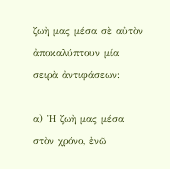ζωὴ μας μέσα σὲ αὐτὸν ἀποκαλύπτουν μία σειρὰ ἀντιφάσεων:

α) Ἡ ζωὴ μας μέσα στὸν χρόνο, ἐνῶ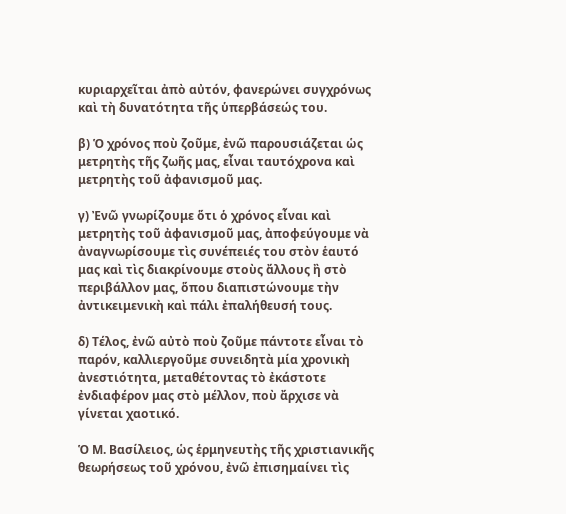κυριαρχεῖται ἀπὸ αὐτόν, φανερώνει συγχρόνως καὶ τὴ δυνατότητα τῆς ὑπερβάσεώς του.

β) Ὁ χρόνος ποὺ ζοῦμε, ἐνῶ παρουσιάζεται ὡς μετρητὴς τῆς ζωῆς μας, εἶναι ταυτόχρονα καὶ μετρητὴς τοῦ ἀφανισμοῦ μας.

γ) Ἐνῶ γνωρίζουμε ὅτι ὁ χρόνος εἶναι καὶ μετρητὴς τοῦ ἀφανισμοῦ μας, ἀποφεύγουμε νὰ ἀναγνωρίσουμε τὶς συνέπειές του στὸν ἑαυτό μας καὶ τὶς διακρίνουμε στοὺς ἄλλους ἢ στὸ περιβάλλον μας, ὅπου διαπιστώνουμε τὴν ἀντικειμενικὴ καὶ πάλι ἐπαλήθευσή τους.

δ) Τέλος, ἐνῶ αὐτὸ ποὺ ζοῦμε πάντοτε εἶναι τὸ παρόν, καλλιεργοῦμε συνειδητὰ μία χρονικὴ ἀνεστιότητα, μεταθέτοντας τὸ ἐκάστοτε ἐνδιαφέρον μας στὸ μέλλον, ποὺ ἄρχισε νὰ γίνεται χαοτικό.

Ὁ Μ. Βασίλειος, ὡς ἑρμηνευτὴς τῆς χριστιανικῆς θεωρήσεως τοῦ χρόνου, ἐνῶ ἐπισημαίνει τὶς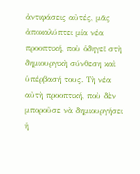ἀντιφάσεις αὐτές, μᾶς ἀποκαλύπτει μία νέα προοπτική, ποὺ ὁδηγεῖ στὴ δημιουργικὴ σύνθεση καὶ ὑπέρβασή τους. Τὴ νέα αὐτὴ προοπτική, ποὺ δὲν μποροῦσε νὰ δημιουργήσει ἡ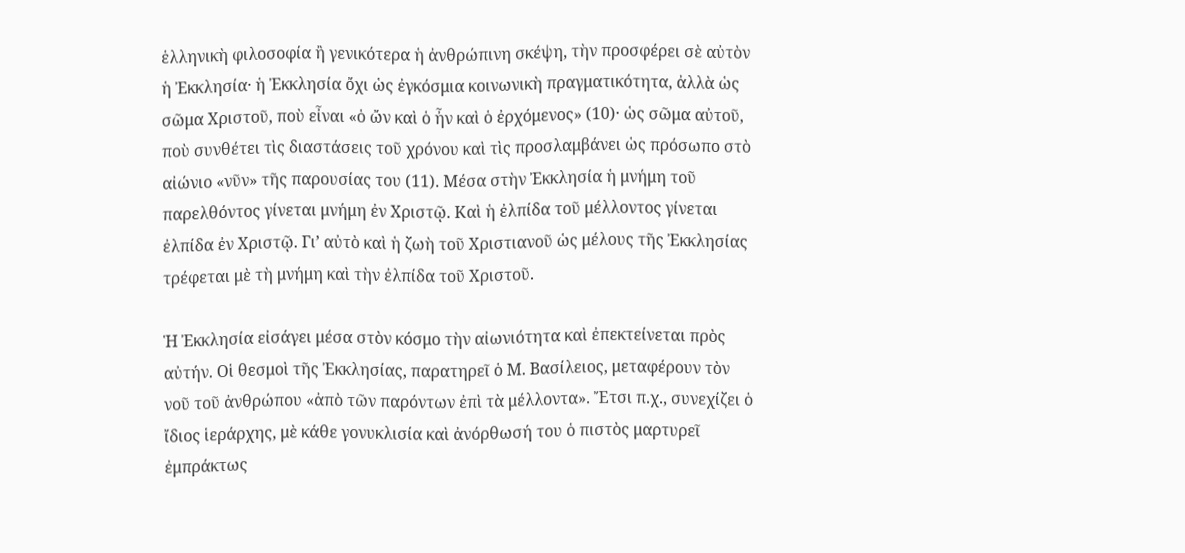ἑλληνικὴ φιλοσοφία ἢ γενικότερα ἡ ἀνθρώπινη σκέψη, τὴν προσφέρει σὲ αὐτὸν ἡ Ἐκκλησία· ἡ Ἐκκλησία ὄχι ὡς ἐγκόσμια κοινωνικὴ πραγματικότητα, ἀλλὰ ὡς σῶμα Χριστοῦ, ποὺ εἶναι «ὁ ὤν καὶ ὁ ἦν καὶ ὁ ἐρχόμενος» (10)· ὡς σῶμα αὐτοῦ, ποὺ συνθέτει τὶς διαστάσεις τοῦ χρόνου καὶ τὶς προσλαμβάνει ὡς πρόσωπο στὸ αἰώνιο «νῦν» τῆς παρουσίας του (11). Μέσα στὴν Ἐκκλησία ἡ μνήμη τοῦ παρελθόντος γίνεται μνήμη ἐν Χριστῷ. Καὶ ἡ ἐλπίδα τοῦ μέλλοντος γίνεται ἐλπίδα ἐν Χριστῷ. Γι’ αὐτὸ καὶ ἡ ζωὴ τοῦ Χριστιανοῦ ὡς μέλους τῆς Ἐκκλησίας τρέφεται μὲ τὴ μνήμη καὶ τὴν ἐλπίδα τοῦ Χριστοῦ.

Ἡ Ἐκκλησία εἰσάγει μέσα στὸν κόσμο τὴν αἰωνιότητα καὶ ἐπεκτείνεται πρὸς αὐτήν. Οἱ θεσμοὶ τῆς Ἐκκλησίας, παρατηρεῖ ὁ Μ. Βασίλειος, μεταφέρουν τὸν νοῦ τοῦ ἀνθρώπου «ἀπὸ τῶν παρόντων ἐπὶ τὰ μέλλοντα». Ἔτσι π.χ., συνεχίζει ὁ ἴδιος ἱεράρχης, μὲ κάθε γονυκλισία καὶ ἀνόρθωσή του ὁ πιστὸς μαρτυρεῖ ἐμπράκτως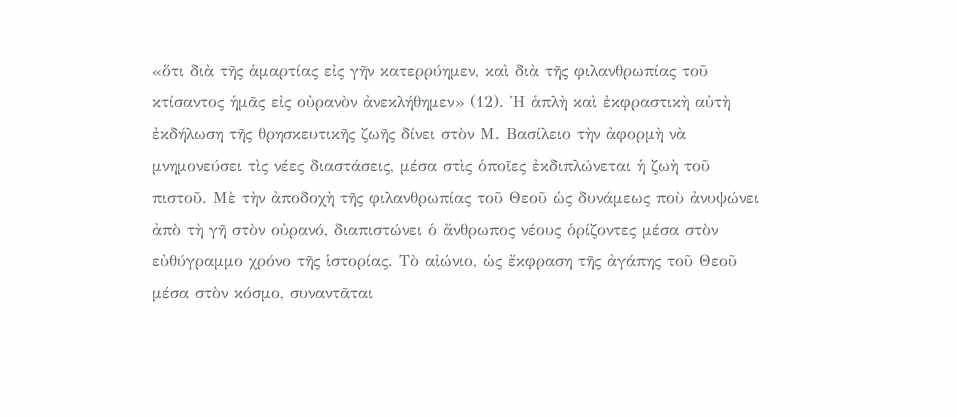«ὅτι διὰ τῆς ἁμαρτίας εἰς γῆν κατερρύημεν, καὶ διὰ τῆς φιλανθρωπίας τοῦ κτίσαντος ἡμᾶς εἰς οὐρανὸν ἀνεκλήθημεν» (12). Ἡ ἁπλὴ καὶ ἐκφραστικὴ αὐτὴ ἐκδήλωση τῆς θρησκευτικῆς ζωῆς δίνει στὸν Μ. Βασίλειο τὴν ἀφορμὴ νὰ μνημονεύσει τὶς νέες διαστάσεις, μέσα στὶς ὁποῖες ἐκδιπλώνεται ἡ ζωὴ τοῦ πιστοῦ. Μὲ τὴν ἀποδοχὴ τῆς φιλανθρωπίας τοῦ Θεοῦ ὡς δυνάμεως ποὺ ἀνυψώνει ἀπὸ τὴ γῆ στὸν οὐρανό, διαπιστώνει ὁ ἄνθρωπος νέους ὁρίζοντες μέσα στὸν εὐθύγραμμο χρόνο τῆς ἱστορίας. Τὸ αἰώνιο, ὡς ἔκφραση τῆς ἀγάπης τοῦ Θεοῦ μέσα στὸν κόσμο, συναντᾶται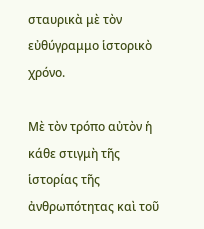σταυρικὰ μὲ τὸν εὐθύγραμμο ἱστορικὸ χρόνο.

Μὲ τὸν τρόπο αὐτὸν ἡ κάθε στιγμὴ τῆς ἱστορίας τῆς ἀνθρωπότητας καὶ τοῦ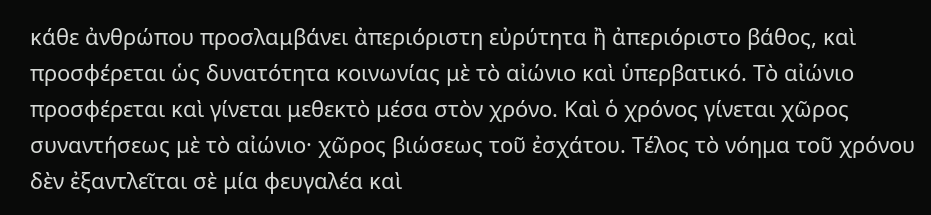κάθε ἀνθρώπου προσλαμβάνει ἀπεριόριστη εὐρύτητα ἢ ἀπεριόριστο βάθος, καὶ προσφέρεται ὡς δυνατότητα κοινωνίας μὲ τὸ αἰώνιο καὶ ὑπερβατικό. Τὸ αἰώνιο προσφέρεται καὶ γίνεται μεθεκτὸ μέσα στὸν χρόνο. Καὶ ὁ χρόνος γίνεται χῶρος συναντήσεως μὲ τὸ αἰώνιο· χῶρος βιώσεως τοῦ ἐσχάτου. Τέλος τὸ νόημα τοῦ χρόνου δὲν ἐξαντλεῖται σὲ μία φευγαλέα καὶ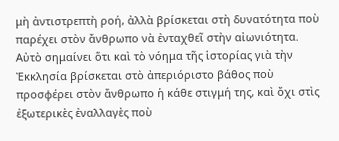μὴ ἀντιστρεπτὴ ροή, ἀλλὰ βρίσκεται στὴ δυνατότητα ποὺ παρέχει στὸν ἄνθρωπο νὰ ἐνταχθεῖ στὴν αἰωνιότητα. Αὐτὸ σημαίνει ὅτι καὶ τὸ νόημα τῆς ἱστορίας γιὰ τὴν Ἐκκλησία βρίσκεται στὸ ἀπεριόριστο βάθος ποὺ προσφέρει στὸν ἄνθρωπο ἡ κάθε στιγμή της, καὶ ὄχι στὶς ἐξωτερικὲς ἐναλλαγὲς ποὺ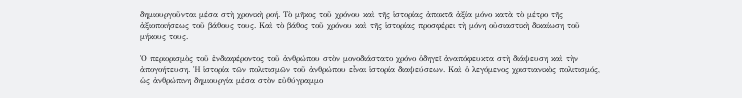δημιουργοῦνται μέσα στὴ χρονικὴ ροή. Τὸ μῆκος τοῦ χρόνου καὶ τῆς ἱστορίας ἀποκτᾶ ἀξία μόνο κατὰ τὸ μέτρο τῆς ἀξιοποιήσεως τοῦ βάθους τους. Καὶ τὸ βάθος τοῦ χρόνου καὶ τῆς ἱστορίας προσφέρει τὴ μόνη οὐσιαστικὴ δικαίωση τοῦ μήκους τους.

Ὁ περιορισμὸς τοῦ ἐνδιαφέροντος τοῦ ἀνθρώπου στὸν μονοδιάστατο χρόνο ὁδηγεῖ ἀναπόφευκτα στὴ διάψευση καὶ τὴν ἀπογοήτευση. Ἡ ἱστορία τῶν πολιτισμῶν τοῦ ἀνθρώπου εἶναι ἱστορία διαψεύσεων. Καὶ ὁ λεγόμενος χριστιανικὸς πολιτισμός, ὡς ἀνθρώπινη δημιουργία μέσα στὸν εὐθύγραμμο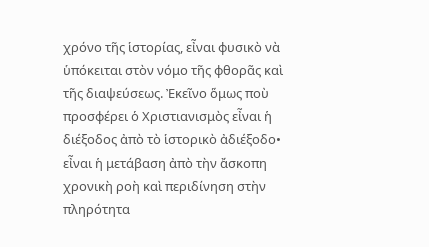χρόνο τῆς ἱστορίας, εἶναι φυσικὸ νὰ ὑπόκειται στὸν νόμο τῆς φθορᾶς καὶ τῆς διαψεύσεως. Ἐκεῖνο ὅμως ποὺ προσφέρει ὁ Χριστιανισμὸς εἶναι ἡ διέξοδος ἀπὸ τὸ ἱστορικὸ ἀδιέξοδο• εἶναι ἡ μετάβαση ἀπὸ τὴν ἄσκοπη χρονικὴ ροὴ καὶ περιδίνηση στὴν πληρότητα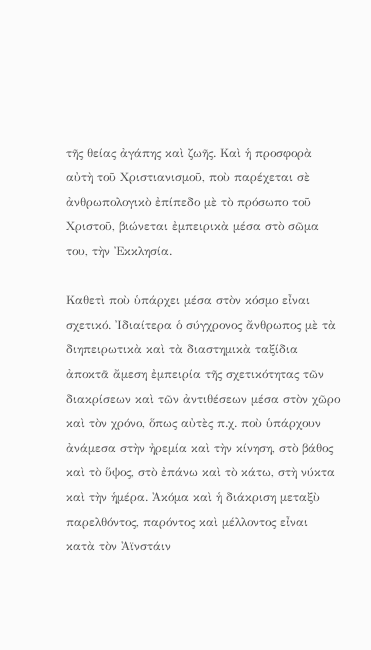τῆς θείας ἀγάπης καὶ ζωῆς. Καὶ ἡ προσφορὰ αὐτὴ τοῦ Χριστιανισμοῦ, ποὺ παρέχεται σὲ ἀνθρωπολογικὸ ἐπίπεδο μὲ τὸ πρόσωπο τοῦ Χριστοῦ, βιώνεται ἐμπειρικὰ μέσα στὸ σῶμα του, τὴν Ἐκκλησία.

Καθετὶ ποὺ ὑπάρχει μέσα στὸν κόσμο εἶναι σχετικό. Ἰδιαίτερα ὁ σύγχρονος ἄνθρωπος μὲ τὰ διηπειρωτικὰ καὶ τὰ διαστημικὰ ταξίδια ἀποκτᾶ ἄμεση ἐμπειρία τῆς σχετικότητας τῶν διακρίσεων καὶ τῶν ἀντιθέσεων μέσα στὸν χῶρο καὶ τὸν χρόνο, ὅπως αὐτὲς π.χ. ποὺ ὑπάρχουν ἀνάμεσα στὴν ἠρεμία καὶ τὴν κίνηση, στὸ βάθος καὶ τὸ ὕψος, στὸ ἐπάνω καὶ τὸ κάτω, στὴ νύκτα καὶ τὴν ἡμέρα. Ἀκόμα καὶ ἡ διάκριση μεταξὺ παρελθόντος, παρόντος καὶ μέλλοντος εἶναι κατὰ τὸν Ἀϊνστάιν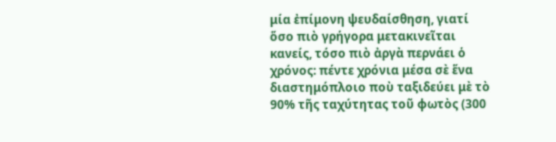μία ἐπίμονη ψευδαίσθηση, γιατί ὅσο πιὸ γρήγορα μετακινεῖται κανείς, τόσο πιὸ ἀργὰ περνάει ὁ χρόνος: πέντε χρόνια μέσα σὲ ἕνα διαστημόπλοιο ποὺ ταξιδεύει μὲ τὸ 90% τῆς ταχύτητας τοῦ φωτὸς (300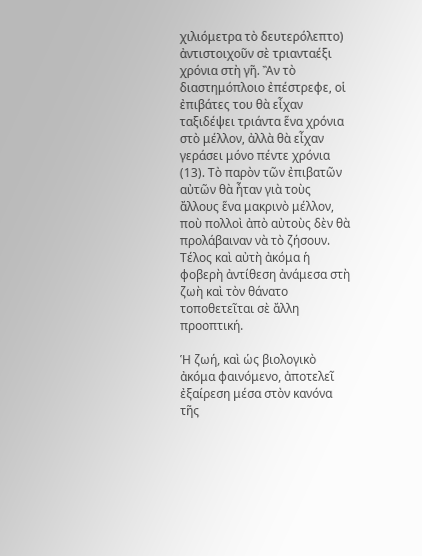χιλιόμετρα τὸ δευτερόλεπτο) ἀντιστοιχοῦν σὲ τριανταέξι χρόνια στὴ γῆ. Ἂν τὸ διαστημόπλοιο ἐπέστρεφε, οἱ ἐπιβάτες του θὰ εἶχαν ταξιδέψει τριάντα ἕνα χρόνια στὸ μέλλον, ἀλλὰ θὰ εἶχαν γεράσει μόνο πέντε χρόνια (13). Τὸ παρὸν τῶν ἐπιβατῶν αὐτῶν θὰ ἦταν γιὰ τοὺς ἄλλους ἕνα μακρινὸ μέλλον, ποὺ πολλοὶ ἀπὸ αὐτοὺς δὲν θὰ προλάβαιναν νὰ τὸ ζήσουν. Τέλος καὶ αὐτὴ ἀκόμα ἡ φοβερὴ ἀντίθεση ἀνάμεσα στὴ ζωὴ καὶ τὸν θάνατο τοποθετεῖται σὲ ἄλλη προοπτική.

Ἡ ζωή, καὶ ὡς βιολογικὸ ἀκόμα φαινόμενο, ἀποτελεῖ ἐξαίρεση μέσα στὸν κανόνα τῆς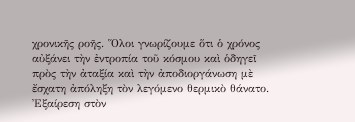χρονικῆς ροῆς. Ὅλοι γνωρίζουμε ὅτι ὁ χρόνος αὐξάνει τὴν ἐντροπία τοῦ κόσμου καὶ ὁδηγεῖ πρὸς τὴν ἀταξία καὶ τὴν ἀποδιοργάνωση μὲ ἔσχατη ἀπόληξη τὸν λεγόμενο θερμικὸ θάνατο. Ἐξαίρεση στὸν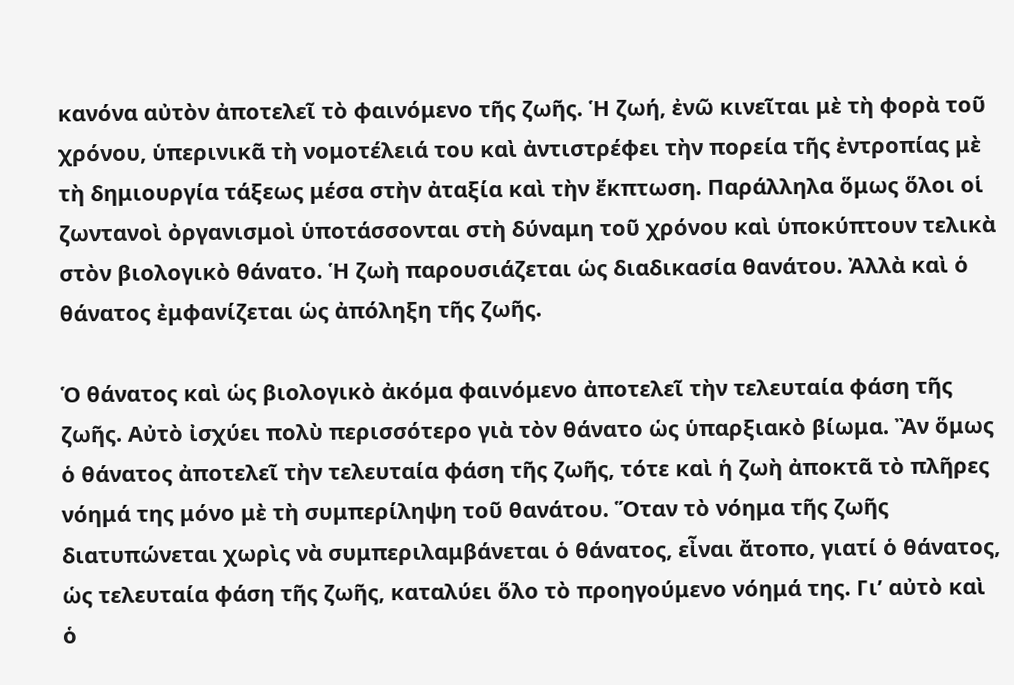κανόνα αὐτὸν ἀποτελεῖ τὸ φαινόμενο τῆς ζωῆς. Ἡ ζωή, ἐνῶ κινεῖται μὲ τὴ φορὰ τοῦ χρόνου, ὑπερινικᾶ τὴ νομοτέλειά του καὶ ἀντιστρέφει τὴν πορεία τῆς ἐντροπίας μὲ τὴ δημιουργία τάξεως μέσα στὴν ἀταξία καὶ τὴν ἔκπτωση. Παράλληλα ὅμως ὅλοι οἱ ζωντανοὶ ὀργανισμοὶ ὑποτάσσονται στὴ δύναμη τοῦ χρόνου καὶ ὑποκύπτουν τελικὰ στὸν βιολογικὸ θάνατο. Ἡ ζωὴ παρουσιάζεται ὡς διαδικασία θανάτου. Ἀλλὰ καὶ ὁ θάνατος ἐμφανίζεται ὡς ἀπόληξη τῆς ζωῆς.

Ὁ θάνατος καὶ ὡς βιολογικὸ ἀκόμα φαινόμενο ἀποτελεῖ τὴν τελευταία φάση τῆς ζωῆς. Αὐτὸ ἰσχύει πολὺ περισσότερο γιὰ τὸν θάνατο ὡς ὑπαρξιακὸ βίωμα. Ἂν ὅμως ὁ θάνατος ἀποτελεῖ τὴν τελευταία φάση τῆς ζωῆς, τότε καὶ ἡ ζωὴ ἀποκτᾶ τὸ πλῆρες νόημά της μόνο μὲ τὴ συμπερίληψη τοῦ θανάτου. Ὅταν τὸ νόημα τῆς ζωῆς διατυπώνεται χωρὶς νὰ συμπεριλαμβάνεται ὁ θάνατος, εἶναι ἄτοπο, γιατί ὁ θάνατος, ὡς τελευταία φάση τῆς ζωῆς, καταλύει ὅλο τὸ προηγούμενο νόημά της. Γι’ αὐτὸ καὶ ὁ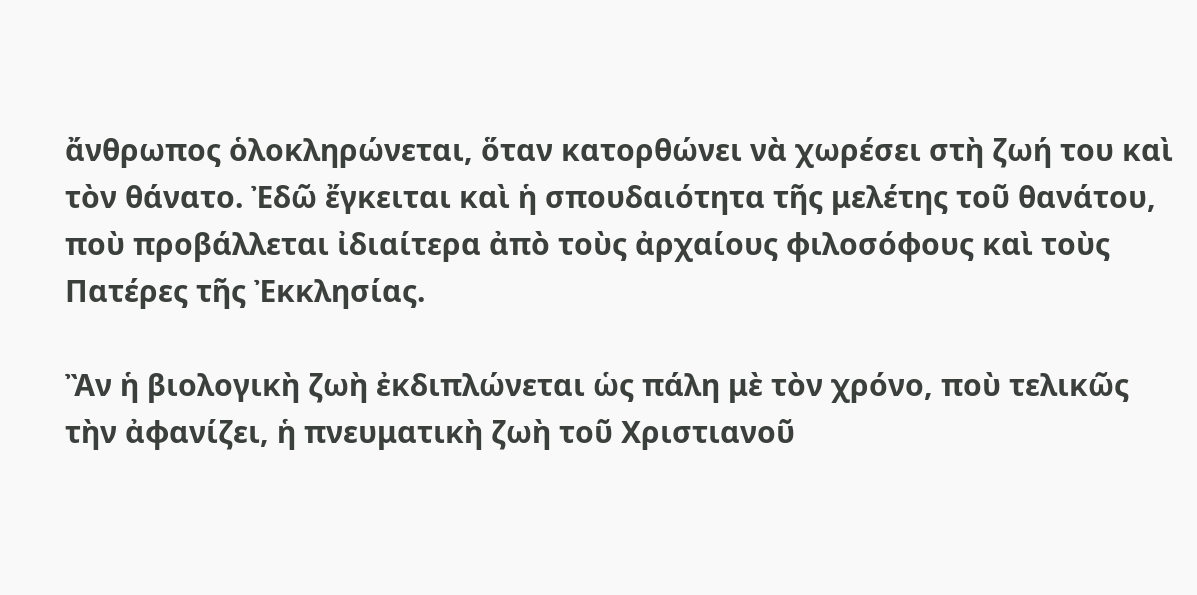ἄνθρωπος ὁλοκληρώνεται, ὅταν κατορθώνει νὰ χωρέσει στὴ ζωή του καὶ τὸν θάνατο. Ἐδῶ ἔγκειται καὶ ἡ σπουδαιότητα τῆς μελέτης τοῦ θανάτου, ποὺ προβάλλεται ἰδιαίτερα ἀπὸ τοὺς ἀρχαίους φιλοσόφους καὶ τοὺς Πατέρες τῆς Ἐκκλησίας.

Ἂν ἡ βιολογικὴ ζωὴ ἐκδιπλώνεται ὡς πάλη μὲ τὸν χρόνο, ποὺ τελικῶς τὴν ἀφανίζει, ἡ πνευματικὴ ζωὴ τοῦ Χριστιανοῦ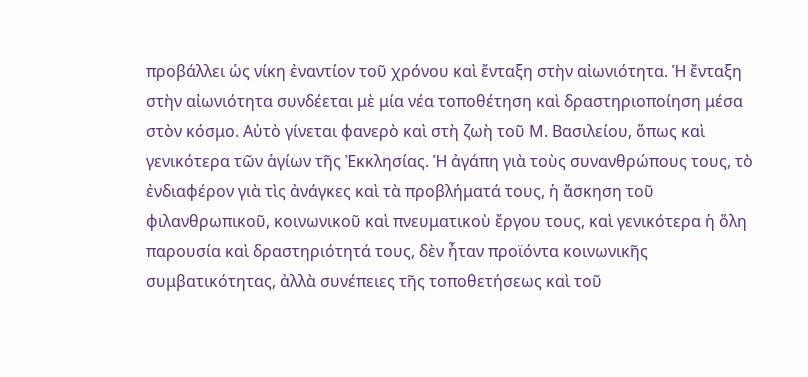προβάλλει ὡς νίκη ἐναντίον τοῦ χρόνου καὶ ἔνταξη στὴν αἰωνιότητα. Ἡ ἔνταξη στὴν αἰωνιότητα συνδέεται μὲ μία νέα τοποθέτηση καὶ δραστηριοποίηση μέσα στὸν κόσμο. Αὐτὸ γίνεται φανερὸ καὶ στὴ ζωὴ τοῦ Μ. Βασιλείου, ὅπως καὶ γενικότερα τῶν ἁγίων τῆς Ἐκκλησίας. Ἡ ἀγάπη γιὰ τοὺς συνανθρώπους τους, τὸ ἐνδιαφέρον γιὰ τὶς ἀνάγκες καὶ τὰ προβλήματά τους, ἡ ἄσκηση τοῦ φιλανθρωπικοῦ, κοινωνικοῦ καὶ πνευματικοὺ ἔργου τους, καὶ γενικότερα ἡ ὅλη παρουσία καὶ δραστηριότητά τους, δὲν ἦταν προϊόντα κοινωνικῆς συμβατικότητας, ἀλλὰ συνέπειες τῆς τοποθετήσεως καὶ τοῦ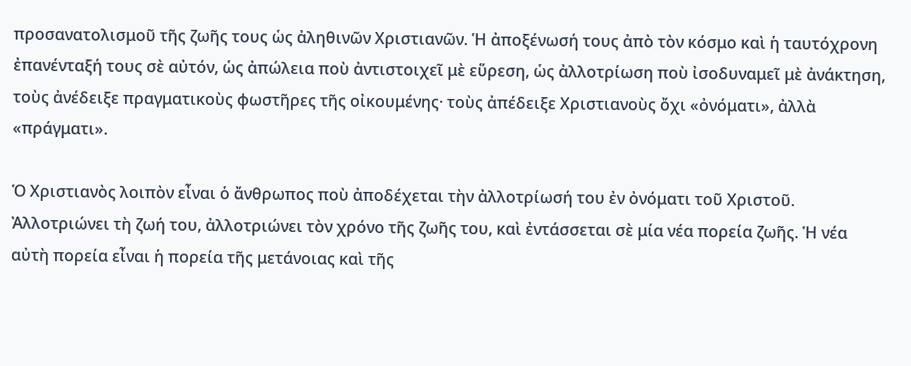προσανατολισμοῦ τῆς ζωῆς τους ὡς ἀληθινῶν Χριστιανῶν. Ἡ ἀποξένωσή τους ἀπὸ τὸν κόσμο καὶ ἡ ταυτόχρονη ἐπανένταξή τους σὲ αὐτόν, ὡς ἀπώλεια ποὺ ἀντιστοιχεῖ μὲ εὕρεση, ὡς ἀλλοτρίωση ποὺ ἰσοδυναμεῖ μὲ ἀνάκτηση, τοὺς ἀνέδειξε πραγματικοὺς φωστῆρες τῆς οἰκουμένης· τοὺς ἀπέδειξε Χριστιανοὺς ὄχι «ὀνόματι», ἀλλὰ «πράγματι».

Ὁ Χριστιανὸς λοιπὸν εἶναι ὁ ἄνθρωπος ποὺ ἀποδέχεται τὴν ἀλλοτρίωσή του ἐν ὀνόματι τοῦ Χριστοῦ. Ἀλλοτριώνει τὴ ζωή του, ἀλλοτριώνει τὸν χρόνο τῆς ζωῆς του, καὶ ἐντάσσεται σὲ μία νέα πορεία ζωῆς. Ἡ νέα αὐτὴ πορεία εἶναι ἡ πορεία τῆς μετάνοιας καὶ τῆς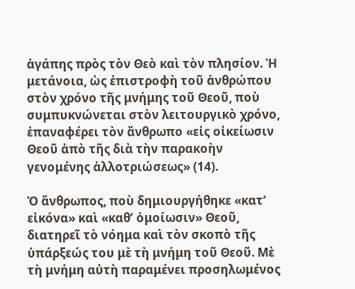ἀγάπης πρὸς τὸν Θεὸ καὶ τὸν πλησίον. Ἡ μετάνοια, ὡς ἐπιστροφὴ τοῦ ἀνθρώπου στὸν χρόνο τῆς μνήμης τοῦ Θεοῦ, ποὺ συμπυκνώνεται στὸν λειτουργικὸ χρόνο, ἐπαναφέρει τὸν ἄνθρωπο «εἰς οἰκείωσιν Θεοῦ ἀπὸ τῆς διὰ τὴν παρακοὴν γενομένης ἀλλοτριώσεως» (14).

Ὁ ἄνθρωπος, ποὺ δημιουργήθηκε «κατ’ εἰκόνα» καὶ «καθ’ ὁμοίωσιν» Θεοῦ, διατηρεῖ τὸ νόημα καὶ τὸν σκοπὸ τῆς ὑπάρξεώς του μὲ τὴ μνήμη τοῦ Θεοῦ. Μὲ τὴ μνήμη αὐτὴ παραμένει προσηλωμένος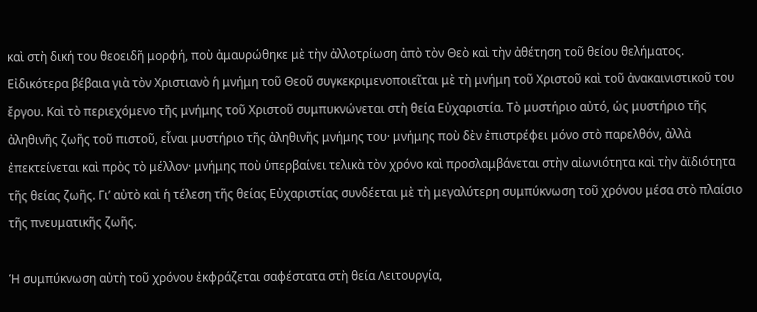καὶ στὴ δική του θεοειδῆ μορφή, ποὺ ἀμαυρώθηκε μὲ τὴν ἀλλοτρίωση ἀπὸ τὸν Θεὸ καὶ τὴν ἀθέτηση τοῦ θείου θελήματος. Εἰδικότερα βέβαια γιὰ τὸν Χριστιανὸ ἡ μνήμη τοῦ Θεοῦ συγκεκριμενοποιεῖται μὲ τὴ μνήμη τοῦ Χριστοῦ καὶ τοῦ ἀνακαινιστικοῦ του ἔργου. Καὶ τὸ περιεχόμενο τῆς μνήμης τοῦ Χριστοῦ συμπυκνώνεται στὴ θεία Εὐχαριστία. Τὸ μυστήριο αὐτό, ὡς μυστήριο τῆς ἀληθινῆς ζωῆς τοῦ πιστοῦ, εἶναι μυστήριο τῆς ἀληθινῆς μνήμης του· μνήμης ποὺ δὲν ἐπιστρέφει μόνο στὸ παρελθόν, ἀλλὰ ἐπεκτείνεται καὶ πρὸς τὸ μέλλον· μνήμης ποὺ ὑπερβαίνει τελικὰ τὸν χρόνο καὶ προσλαμβάνεται στὴν αἰωνιότητα καὶ τὴν ἀϊδιότητα τῆς θείας ζωῆς. Γι’ αὐτὸ καὶ ἡ τέλεση τῆς θείας Εὐχαριστίας συνδέεται μὲ τὴ μεγαλύτερη συμπύκνωση τοῦ χρόνου μέσα στὸ πλαίσιο τῆς πνευματικῆς ζωῆς.

Ἡ συμπύκνωση αὐτὴ τοῦ χρόνου ἐκφράζεται σαφέστατα στὴ θεία Λειτουργία,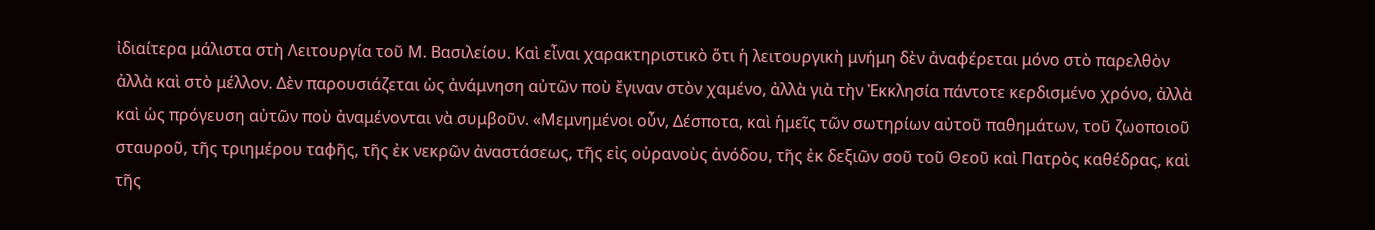ἰδιαίτερα μάλιστα στὴ Λειτουργία τοῦ Μ. Βασιλείου. Καὶ εἶναι χαρακτηριστικὸ ὅτι ἡ λειτουργικὴ μνήμη δὲν ἀναφέρεται μόνο στὸ παρελθὸν ἀλλὰ καὶ στὸ μέλλον. Δὲν παρουσιάζεται ὡς ἀνάμνηση αὐτῶν ποὺ ἔγιναν στὸν χαμένο, ἀλλὰ γιὰ τὴν Ἐκκλησία πάντοτε κερδισμένο χρόνο, ἀλλὰ καὶ ὡς πρόγευση αὐτῶν ποὺ ἀναμένονται νὰ συμβοῦν. «Μεμνημένοι οὖν, Δέσποτα, καὶ ἡμεῖς τῶν σωτηρίων αὐτοῦ παθημάτων, τοῦ ζωοποιοῦ σταυροῦ, τῆς τριημέρου ταφῆς, τῆς ἐκ νεκρῶν ἀναστάσεως, τῆς εἰς οὐρανοὺς ἀνόδου, τῆς ἐκ δεξιῶν σοῦ τοῦ Θεοῦ καὶ Πατρὸς καθέδρας, καὶ τῆς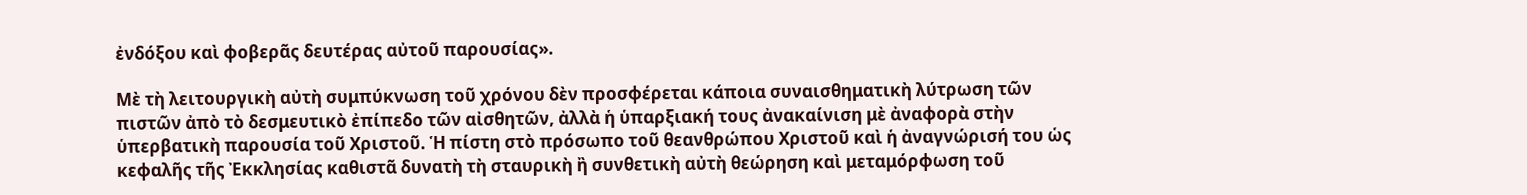ἐνδόξου καὶ φοβερᾶς δευτέρας αὐτοῦ παρουσίας».

Μὲ τὴ λειτουργικὴ αὐτὴ συμπύκνωση τοῦ χρόνου δὲν προσφέρεται κάποια συναισθηματικὴ λύτρωση τῶν πιστῶν ἀπὸ τὸ δεσμευτικὸ ἐπίπεδο τῶν αἰσθητῶν, ἀλλὰ ἡ ὑπαρξιακή τους ἀνακαίνιση μὲ ἀναφορὰ στὴν ὑπερβατικὴ παρουσία τοῦ Χριστοῦ. Ἡ πίστη στὸ πρόσωπο τοῦ θεανθρώπου Χριστοῦ καὶ ἡ ἀναγνώρισή του ὡς κεφαλῆς τῆς Ἐκκλησίας καθιστᾶ δυνατὴ τὴ σταυρικὴ ἢ συνθετικὴ αὐτὴ θεώρηση καὶ μεταμόρφωση τοῦ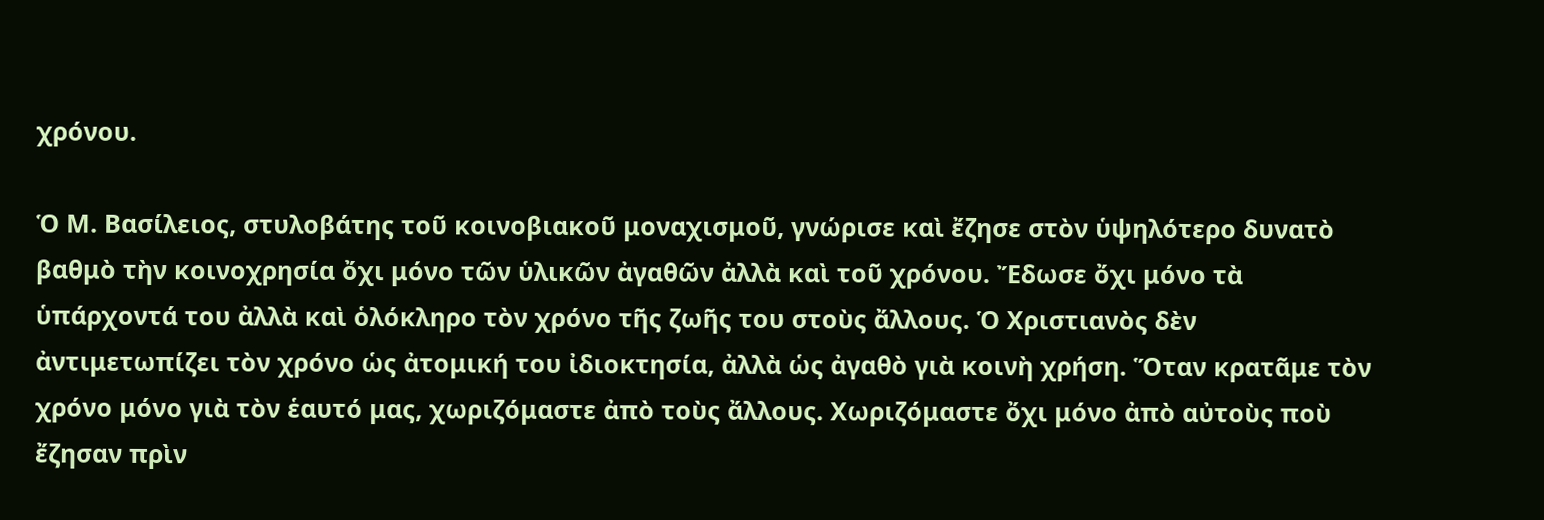χρόνου.

Ὁ Μ. Βασίλειος, στυλοβάτης τοῦ κοινοβιακοῦ μοναχισμοῦ, γνώρισε καὶ ἔζησε στὸν ὑψηλότερο δυνατὸ βαθμὸ τὴν κοινοχρησία ὄχι μόνο τῶν ὑλικῶν ἀγαθῶν ἀλλὰ καὶ τοῦ χρόνου. Ἔδωσε ὄχι μόνο τὰ ὑπάρχοντά του ἀλλὰ καὶ ὁλόκληρο τὸν χρόνο τῆς ζωῆς του στοὺς ἄλλους. Ὁ Χριστιανὸς δὲν ἀντιμετωπίζει τὸν χρόνο ὡς ἀτομική του ἰδιοκτησία, ἀλλὰ ὡς ἀγαθὸ γιὰ κοινὴ χρήση. Ὅταν κρατᾶμε τὸν χρόνο μόνο γιὰ τὸν ἑαυτό μας, χωριζόμαστε ἀπὸ τοὺς ἄλλους. Χωριζόμαστε ὄχι μόνο ἀπὸ αὐτοὺς ποὺ ἔζησαν πρὶν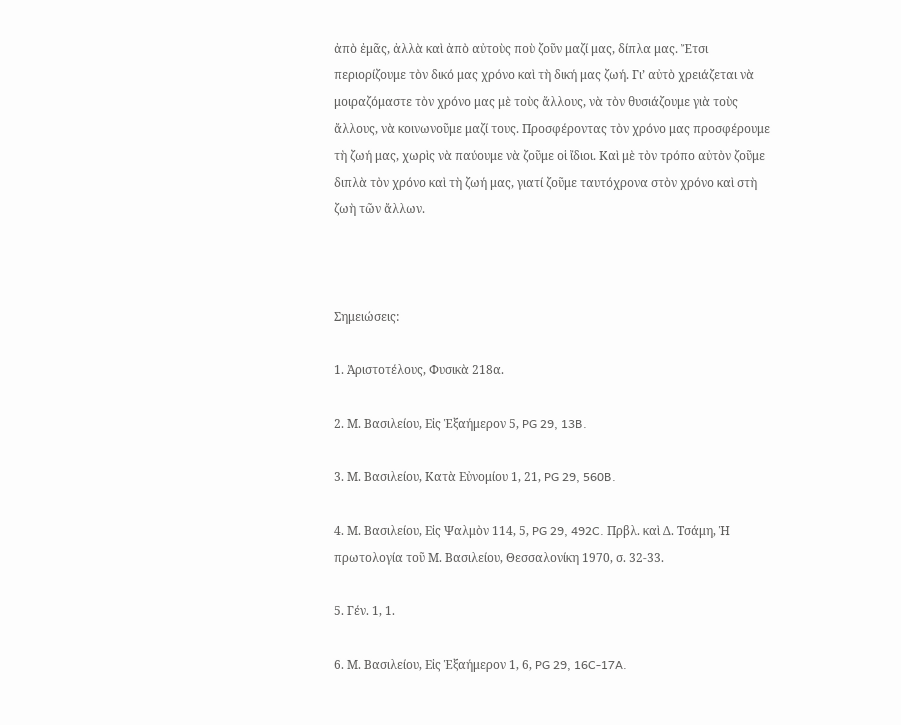ἀπὸ ἐμᾶς, ἀλλὰ καὶ ἀπὸ αὐτοὺς ποὺ ζοῦν μαζί μας, δίπλα μας. Ἔτσι περιορίζουμε τὸν δικό μας χρόνο καὶ τὴ δική μας ζωή. Γι’ αὐτὸ χρειάζεται νὰ μοιραζόμαστε τὸν χρόνο μας μὲ τοὺς ἄλλους, νὰ τὸν θυσιάζουμε γιὰ τοὺς ἄλλους, νὰ κοινωνοῦμε μαζί τους. Προσφέροντας τὸν χρόνο μας προσφέρουμε τὴ ζωή μας, χωρὶς νὰ παύουμε νὰ ζοῦμε οἱ ἴδιοι. Καὶ μὲ τὸν τρόπο αὐτὸν ζοῦμε διπλὰ τὸν χρόνο καὶ τὴ ζωή μας, γιατί ζοῦμε ταυτόχρονα στὸν χρόνο καὶ στὴ ζωὴ τῶν ἄλλων.



Σημειώσεις:

1. Ἀριστοτέλους, Φυσικὰ 218α.

2. Μ. Βασιλείου, Εἰς Ἑξαήμερον 5, PG 29, 13B.

3. Μ. Βασιλείου, Κατὰ Εὐνομίου 1, 21, PG 29, 560B.

4. Μ. Βασιλείου, Εἰς Ψαλμὸν 114, 5, PG 29, 492C. Πρβλ. καὶ Δ. Τσάμη, Ἡ πρωτολογία τοῦ Μ. Βασιλείου, Θεσσαλονίκη 1970, σ. 32-33.

5. Γέν. 1, 1.

6. Μ. Βασιλείου, Εἰς Ἑξαήμερον 1, 6, PG 29, 16C-17A.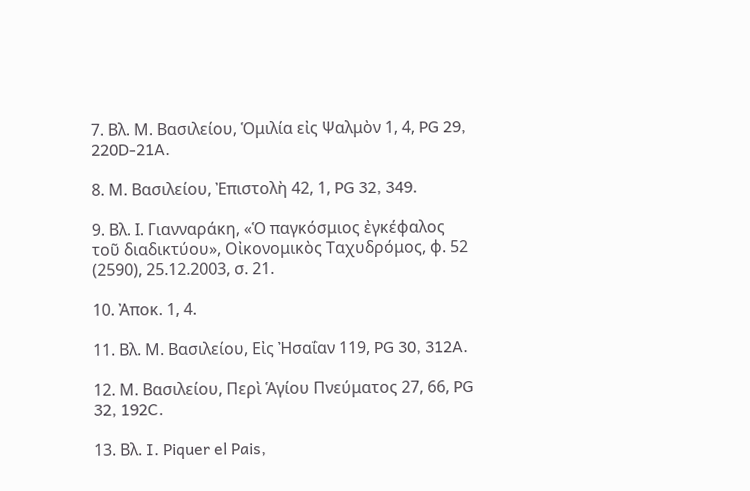7. Βλ. Μ. Βασιλείου, Ὁμιλία εἰς Ψαλμὸν 1, 4, PG 29, 220D-21A.

8. Μ. Βασιλείου, Ἐπιστολὴ 42, 1, PG 32, 349.

9. Βλ. Ι. Γιανναράκη, «Ὁ παγκόσμιος ἐγκέφαλος τοῦ διαδικτύου», Οἰκονομικὸς Ταχυδρόμος, φ. 52 (2590), 25.12.2003, σ. 21.

10. Ἀποκ. 1, 4.

11. Βλ. Μ. Βασιλείου, Εἰς Ἠσαΐαν 119, PG 30, 312A.

12. Μ. Βασιλείου, Περὶ Ἁγίου Πνεύματος 27, 66, PG 32, 192C.

13. Βλ. I. Piquer el Pais,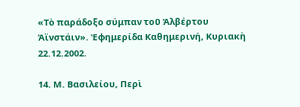«Τὸ παράδοξο σύμπαν τοῦ Ἀλβέρτου Ἀϊνστάιν». Ἐφημερίδα Καθημερινή, Κυριακὴ 22.12.2002.

14. Μ. Βασιλείου, Περὶ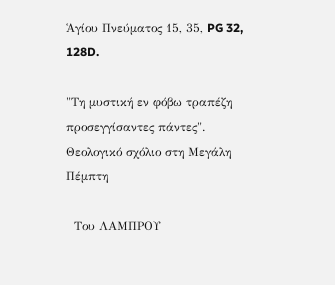Ἁγίου Πνεύματος 15, 35, PG 32, 128D.

"Τη μυστική εν φόβω τραπέζη προσεγγίσαντες πάντες". Θεολογικό σχόλιο στη Μεγάλη Πέμπτη

  Του ΛΑΜΠΡΟΥ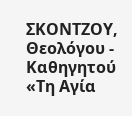ΣΚΟΝΤΖΟΥ, Θεολόγου - Καθηγητού «Τη Αγία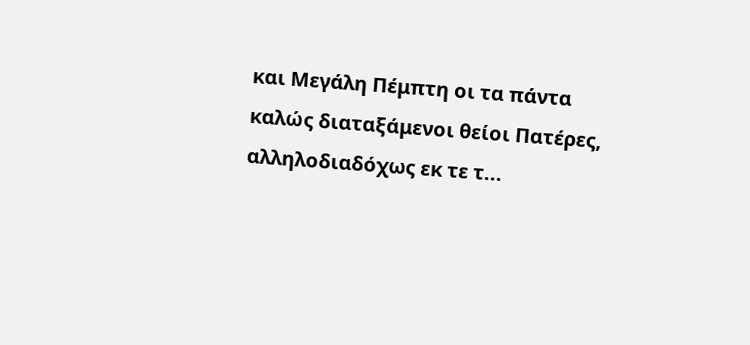και Μεγάλη Πέμπτη οι τα πάντα καλώς διαταξάμενοι θείοι Πατέρες, αλληλοδιαδόχως εκ τε τ...